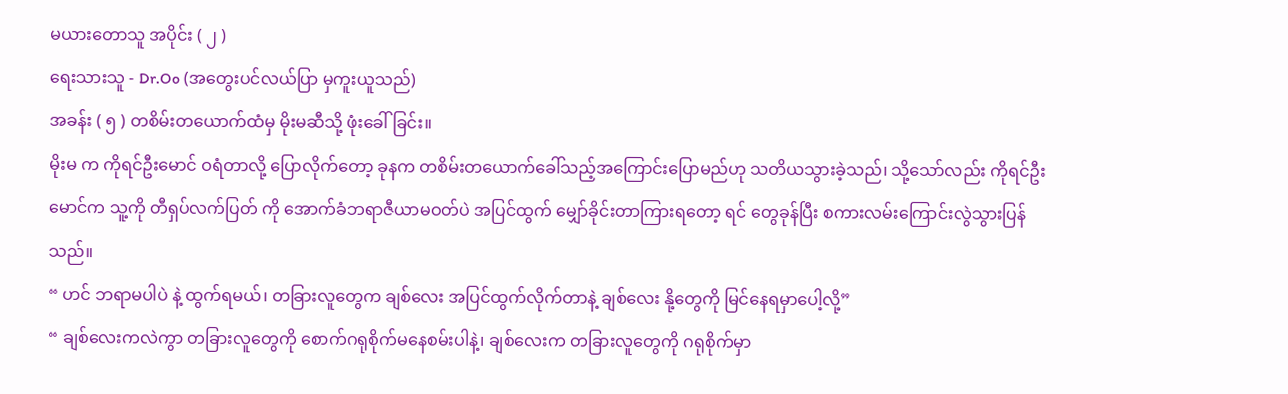မယားတောသူ အပိုင်း ( ၂ )
ရေးသားသူ - Dr.Oo (အတွေးပင်လယ်ပြာ မှကူးယူသည်)
အခန်း ( ၅ ) တစိမ်းတယောက်ထံမှ မိုးမဆီသို့ ဖုံးခေါ်ခြင်း။
မိုးမ က ကိုရင်ဦးမောင် ဝရံတာလို့ ပြောလိုက်တော့ ခုနက တစိမ်းတယောက်ခေါ်သည့်အကြောင်းပြောမည်ဟု သတိယသွားခဲ့သည်၊ သို့သော်လည်း ကိုရင်ဦးမောင်က သူ့ကို တီရှပ်လက်ပြတ် ကို အောက်ခံဘရာဇီယာမဝတ်ပဲ အပြင်ထွက် မျှော်ခိုင်းတာကြားရတော့ ရင် တွေခုန်ပြီး စကားလမ်းကြောင်းလွဲသွားပြန်သည်။
“ ဟင် ဘရာမပါပဲ နဲ့ ထွက်ရမယ်၊ တခြားလူတွေက ချစ်လေး အပြင်ထွက်လိုက်တာနဲ့ ချစ်လေး နို့တွေကို မြင်နေရမှာပေါ့လို့”
“ ချစ်လေးကလဲကွာ တခြားလူတွေကို စောက်ဂရုစိုက်မနေစမ်းပါနဲ့၊ ချစ်လေးက တခြားလူတွေကို ဂရုစိုက်မှာ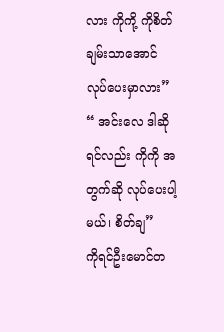လား ကိုကို့ ကိုစိတ်ချမ်းသာအောင်လုပ်ပေးမှာလား”
“ အင်းလေ ဒါဆိုရင်လည်း ကိုကို အတွက်ဆို လုပ်ပေးပါ့မယ်၊ စိတ်ချ”
ကိုရင်ဦးမောင်တ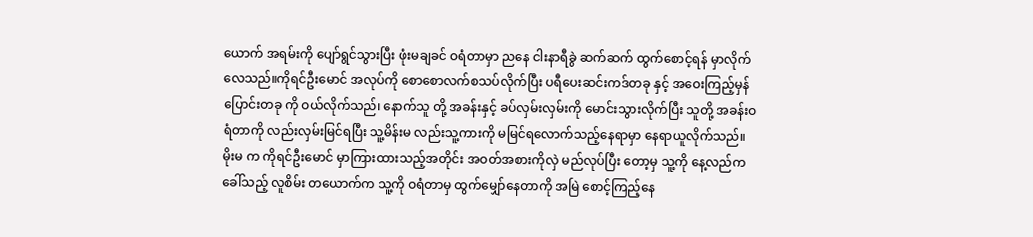ယောက် အရမ်းကို ပျော်ရွင်သွားပြီး ဖုံးမချခင် ဝရံတာမှာ ညနေ ငါးနာရီခွဲ ဆက်ဆက် ထွက်စောင့်ရန် မှာလိုက်လေသည်။ကိုရင်ဦးမောင် အလုပ်ကို စောစောလက်စသပ်လိုက်ပြီး ပရီပေးဆင်းကဒ်တခု နှင့် အဝေးကြည့်မှန်ပြောင်းတခု ကို ဝယ်လိုက်သည်၊ နောက်သူ တို့ အခန်းနှင့် ခပ်လှမ်းလှမ်းကို မောင်းသွားလိုက်ပြီး သူတို့ အခန်းဝရံတာကို လည်းလှမ်းမြင်ရပြီး သူ့မိန်းမ လည်းသူ့ကားကို မမြင်ရလောက်သည့်နေရာမှာ နေရာယူလိုက်သည်။
မိုးမ က ကိုရင်ဦးမောင် မှာကြားထားသည့်အတိုင်း အဝတ်အစားကိုလှဲ မည်လုပ်ပြီး တော့မှ သူ့ကို နေ့လည်က ခေါ်သည့် လူစိမ်း တယောက်က သူ့ကို ဝရံတာမှ ထွက်မျှော်နေတာကို အမြဲ စောင့်ကြည့်နေ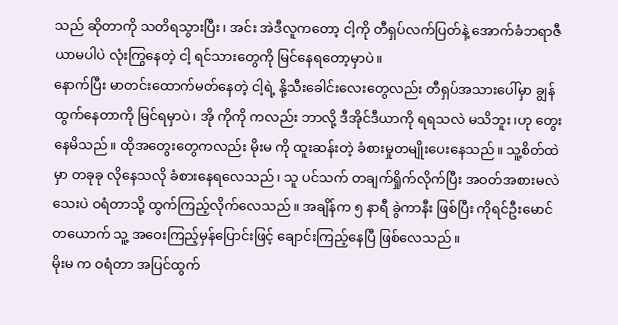သည် ဆိုတာကို သတိရသွားပြီး၊ အင်း အဲဒီလူကတော့ ငါ့ကို တီရှပ်လက်ပြတ်နဲ့ အောက်ခံဘရာဇီယာမပါပဲ လုံးကြွနေတဲ့ ငါ့ ရင်သားတွေကို မြင်နေရတော့မှာပဲ။
နောက်ပြီး မာတင်းထောက်မတ်နေတဲ့ ငါ့ရဲ့ နို့သီးခေါင်းလေးတွေလည်း တီရှပ်အသားပေါ်မှာ ချွန်ထွက်နေတာကို မြင်ရမှာပဲ၊ အို ကိုကို ကလည်း ဘာလို့ ဒီအိုင်ဒီယာကို ရရသလဲ မသိဘူး၊ဟု တွေးနေမိသည်။ ထိုအတွေးတွေကလည်း မိုးမ ကို ထူးဆန်းတဲ့ ခံစားမှုတမျိုးပေးနေသည်။ သူ့စိတ်ထဲမှာ တခုခု လိုနေသလို ခံစားနေရလေသည်၊ သူ ပင်သက် တချက်ရှိုက်လိုက်ပြီး အဝတ်အစားမလဲသေးပဲ ဝရံတာသို့ ထွက်ကြည့်လိုက်လေသည်။ အချိန်က ၅ နာရီ ခွဲကာနီး ဖြစ်ပြီး ကိုရင်ဦးမောင်တယောက် သူ့ အဝေးကြည့်မှန်ပြောင်းဖြင့် ချောင်းကြည့်နေပြီ ဖြစ်လေသည်။
မိုးမ က ဝရံတာ အပြင်ထွက်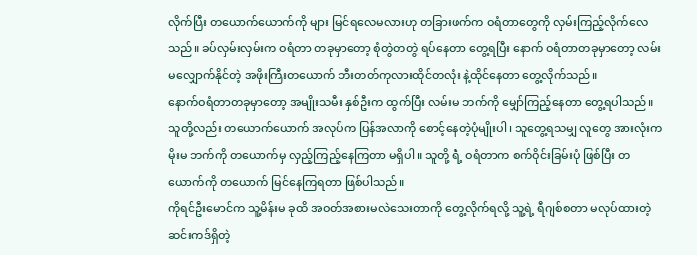လိုက်ပြီး တယောက်ယောက်ကို များ မြင်ရလေမလားဟု တခြားဖက်က ဝရံတာတွေကို လှမ်းကြည့်လိုက်လေသည်။ ခပ်လှမ်းလှမ်းက ဝရံတာ တခုမှာတော့ စုံတွဲတတွဲ ရပ်နေတာ တွေ့ရပြီး နောက် ဝရံတာတခုမှာတော့ လမ်းမလျှောက်နိုင်တဲ့ အဖိုးကြီးတယောက် ဘီးတတ်ကုလားထိုင်တလုံး နဲ့ထိုင်နေတာ တွေ့လိုက်သည်။
နောက်ဝရံတာတခုမှာတော့ အမျိုးသမီး နှစ်ဦးက ထွက်ပြီး လမ်းမ ဘက်ကို မျှော်ကြည့်နေတာ တွေ့ရပါသည်။ သူတို့လည်း တယောက်ယောက် အလုပ်က ပြန်အလာကို စောင့်နေတဲ့ပုံမျိုးပါ၊ သူတွေ့ရသမျှ လူတွေ အားလုံးက မိုးမ ဘက်ကို တယောက်မှ လှည့်ကြည့်နေကြတာ မရှိပါ။ သူတို့ ရဲံ့ ဝရံတာက စက်ဝိုင်းခြမ်းပုံ ဖြစ်ပြီး တယောက်ကို တယောက် မြင်နေကြရတာ ဖြစ်ပါသည်။
ကိုရင်ဦးမောင်က သူ့မိန်းမ ခုထိ အဝတ်အစားမလဲသေးတာကို တွေ့လိုက်ရလို့ သူ့ရဲ့ ရီဂျစ်စတာ မလုပ်ထားတဲ့ဆင်းကဒ်ရှိတဲ့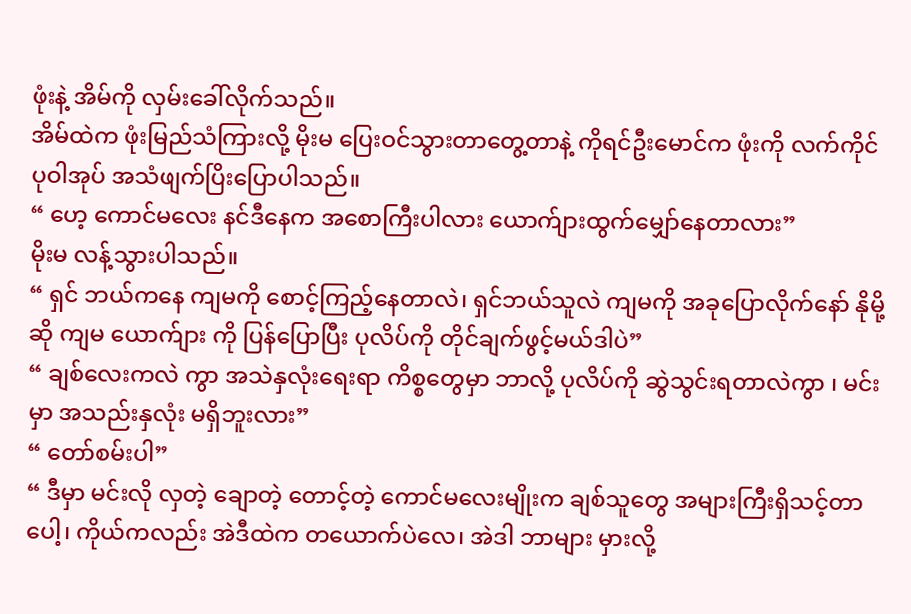ဖုံးနဲ့ အိမ်ကို လှမ်းခေါ်လိုက်သည်။
အိမ်ထဲက ဖုံးမြည်သံကြားလို့ မိုးမ ပြေးဝင်သွားတာတွေ့တာနဲ့ ကိုရင်ဦးမောင်က ဖုံးကို လက်ကိုင်ပုဝါအုပ် အသံဖျက်ပြိးပြောပါသည်။
“ ဟေ့ ကောင်မလေး နင်ဒီနေက အစောကြီးပါလား ယောက်ျားထွက်မျှော်နေတာလား”
မိုးမ လန့်သွားပါသည်။
“ ရှင် ဘယ်ကနေ ကျမကို စောင့်ကြည့်နေတာလဲ၊ ရှင်ဘယ်သူလဲ ကျမကို အခုပြောလိုက်နော် နိုမို့ဆို ကျမ ယောက်ျား ကို ပြန်ပြောပြီး ပုလိပ်ကို တိုင်ချက်ဖွင့်မယ်ဒါပဲ”
“ ချစ်လေးကလဲ ကွာ အသဲနှလုံးရေးရာ ကိစ္စတွေမှာ ဘာလို့ ပုလိပ်ကို ဆွဲသွင်းရတာလဲကွာ ၊ မင်းမှာ အသည်းနှလုံး မရှိဘူးလား”
“ တော်စမ်းပါ”
“ ဒီမှာ မင်းလို လှတဲ့ ချောတဲ့ တောင့်တဲ့ ကောင်မလေးမျိုးက ချစ်သူတွေ အများကြီးရှိသင့်တာပေါ့၊ ကိုယ်ကလည်း အဲဒီထဲက တယောက်ပဲလေ၊ အဲဒါ ဘာများ မှားလို့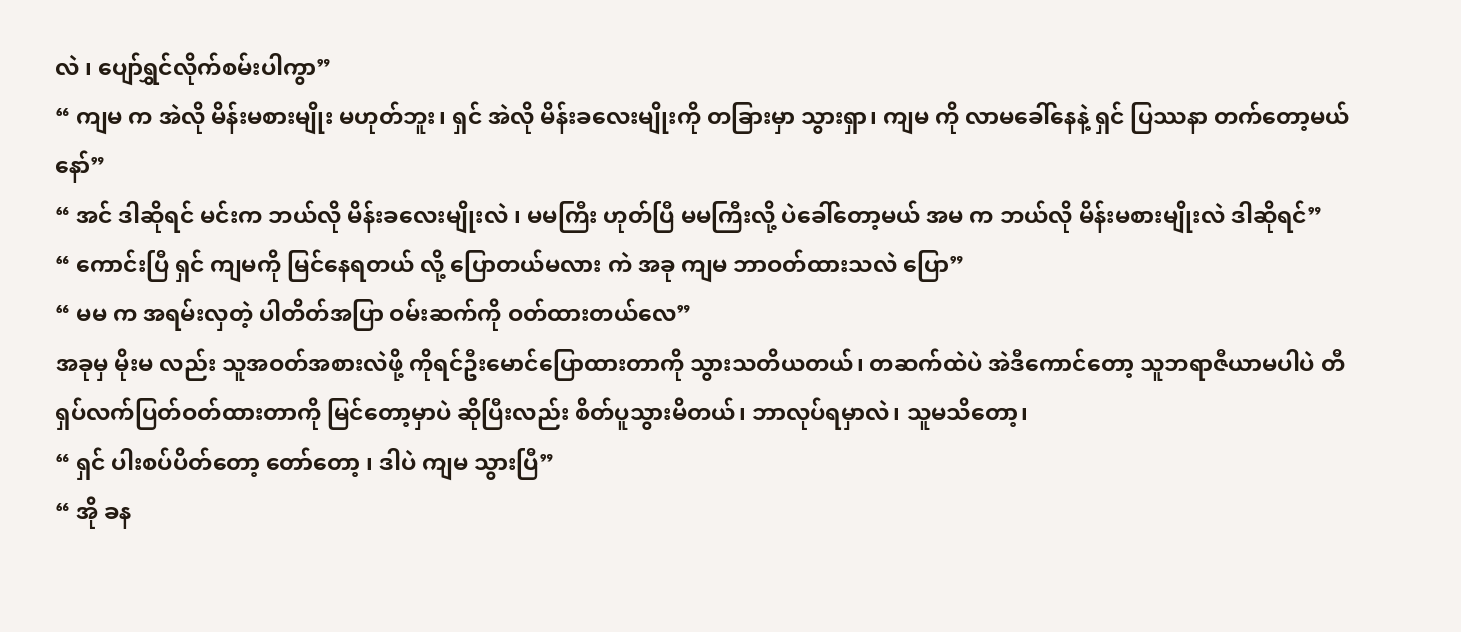လဲ ၊ ပျော်ရွှင်လိုက်စမ်းပါကွာ”
“ ကျမ က အဲလို မိန်းမစားမျိုး မဟုတ်ဘူး၊ ရှင် အဲလို မိန်းခလေးမျိုးကို တခြားမှာ သွားရှာ၊ ကျမ ကို လာမခေါ်နေနဲ့ ရှင် ပြဿနာ တက်တော့မယ်နော်”
“ အင် ဒါဆိုရင် မင်းက ဘယ်လို မိန်းခလေးမျိုးလဲ ၊ မမကြီး ဟုတ်ပြီ မမကြီးလို့ ပဲခေါ်တော့မယ် အမ က ဘယ်လို မိန်းမစားမျိုးလဲ ဒါဆိုရင်”
“ ကောင်းပြီ ရှင် ကျမကို မြင်နေရတယ် လို့ ပြောတယ်မလား ကဲ အခု ကျမ ဘာဝတ်ထားသလဲ ပြော”
“ မမ က အရမ်းလှတဲ့ ပါတိတ်အပြာ ဝမ်းဆက်ကို ဝတ်ထားတယ်လေ”
အခုမှ မိုးမ လည်း သူအဝတ်အစားလဲဖို့ ကိုရင်ဦးမောင်ပြောထားတာကို သွားသတိယတယ်၊ တဆက်ထဲပဲ အဲဒီကောင်တော့ သူဘရာဇီယာမပါပဲ တီရှပ်လက်ပြတ်ဝတ်ထားတာကို မြင်တော့မှာပဲ ဆိုပြီးလည်း စိတ်ပူသွားမိတယ်၊ ဘာလုပ်ရမှာလဲ၊ သူမသိတော့၊
“ ရှင် ပါးစပ်ပိတ်တော့ တော်တော့ ၊ ဒါပဲ ကျမ သွားပြီ”
“ အို ခန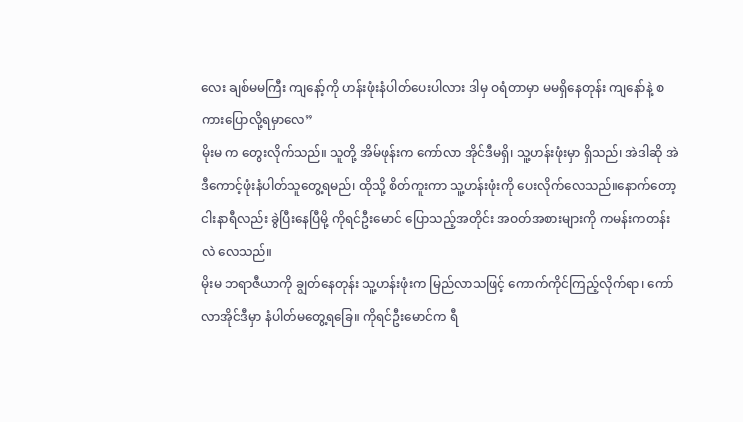လေး ချစ်မမကြီး ကျနော့်ကို ဟန်းဖုံးနံပါတ်ပေးပါလား ဒါမှ ဝရံတာမှာ မမရှိနေတုန်း ကျနော်နဲ့ စကားပြောလို့ရမှာလေ”
မိုးမ က တွေးလိုက်သည်။ သူတို့ အိမ်ဖုန်းက ကော်လာ အိုင်ဒီမရှိ၊ သူ့ဟန်းဖုံးမှာ ရှိသည်၊ အဲဒါဆို အဲဒီကောင့်ဖုံးနံပါတ်သူတွေ့ရမည်၊ ထိုသို့ စိတ်ကူးကာ သူ့ဟန်းဖုံးကို ပေးလိုက်လေသည်။နောက်တော့ ငါးနာရီလည်း ခွဲပြီးနေပြီမို့ ကိုရင်ဦးမောင် ပြောသည့်အတိုင်း အဝတ်အစားများကို ကမန်းကတန်း လဲ လေသည်။
မိုးမ ဘရာဇီယာကို ချွတ်နေတုန်း သူ့ဟန်းဖုံးက မြည်လာသဖြင့် ကောက်ကိုင်ကြည့်လိုက်ရာ၊ ကော်လာအိုင်ဒီမှာ နံပါတ်မတွေ့ရခြေ။ ကိုရင်ဦးမောင်က ရီ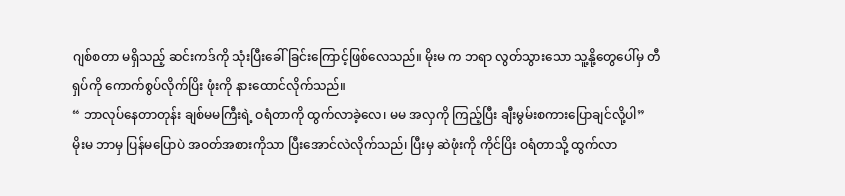ဂျစ်စတာ မရှိသည့် ဆင်းကဒ်ကို သုံးပြီးခေါ်ခြင်းကြောင့်ဖြစ်လေသည်။ မိုးမ က ဘရာ လွတ်သွားသော သူ့နို့တွေပေါ်မှ တီရှပ်ကို ကောက်စွပ်လိုက်ပြိး ဖုံးကို နားထောင်လိုက်သည်။
“ ဘာလုပ်နေတာတုန်း ချစ်မမကြီးရဲ့ ဝရံတာကို ထွက်လာခဲ့လေ၊ မမ အလှကို ကြည့်ပြီး ချီးမွမ်းစကားပြောချင်လို့ပါ”
မိုးမ ဘာမှ ပြန်မပြောပဲ အဝတ်အစားကိုသာ ပြီးအောင်လဲလိုက်သည်၊ ပြီးမှ ဆဲဖုံးကို ကိုင်ပြိး ဝရံတာသို့ ထွက်လာ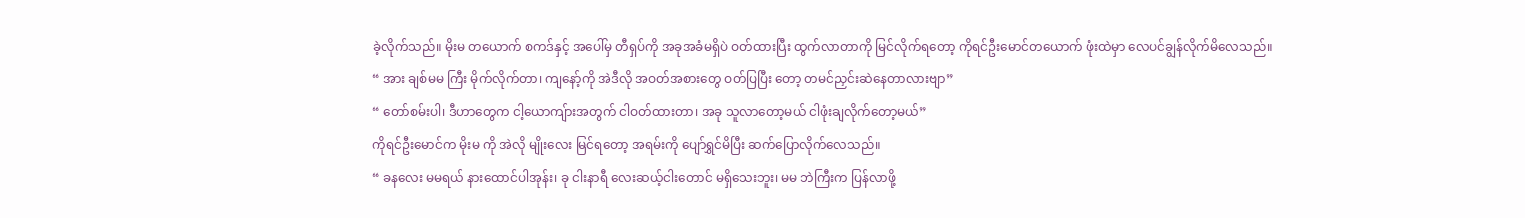ခဲ့လိုက်သည်။ မိုးမ တယောက် စကဒ်နှင့် အပေါ်မှ တီရှပ်ကို အခုအခံမရှိပဲ ဝတ်ထားပြီး ထွက်လာတာကို မြင်လိုက်ရတော့ ကိုရင်ဦးမောင်တယောက် ဖုံးထဲမှာ လေပင်ချွန်လိုက်မိလေသည်။
“ အား ချစ်မမ ကြီး မိုက်လိုက်တာ၊ ကျနော့်ကို အဲဒီလို အဝတ်အစားတွေ ဝတ်ပြပြီး တော့ တမင်ညှင်းဆဲနေတာလားဗျာ”
“ တော်စမ်းပါ၊ ဒီဟာတွေက ငါ့ယောကျ်ားအတွက် ငါဝတ်ထားတာ၊ အခု သူလာတော့မယ် ငါဖုံးချလိုက်တော့မယ်”
ကိုရင်ဦးမောင်က မိုးမ ကို အဲလို မျိုးလေး မြင်ရတော့ အရမ်းကို ပျော်ရွှင်မိပြီး ဆက်ပြောလိုက်လေသည်။
“ ခနလေး မမရယ် နားထောင်ပါအုန်း၊ ခု ငါးနာရီ လေးဆယ့်ငါးတောင် မရှိသေးဘူး၊ မမ ဘဲကြီးက ပြန်လာဖို့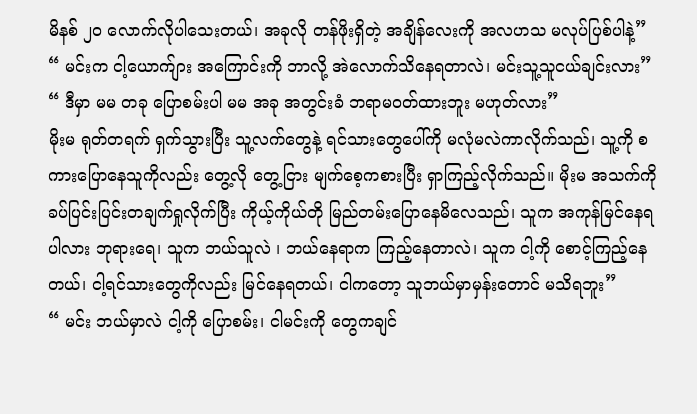မိနစ် ၂၀ လောက်လိုပါသေးတယ်၊ အခုလို တန်ဖိုးရှိတဲ့ အချိန်လေးကို အလဟသ မလုပ်ပြစ်ပါနဲ့”
“ မင်းက ငါ့ယောက်ျား အကြောင်းကို ဘာလို့ အဲလောက်သိနေရတာလဲ၊ မင်းသူ့သူငယ်ချင်းလား”
“ ဒီမှာ မမ တခု ပြောစမ်းပါ မမ အခု အတွင်းခံ ဘရာမဝတ်ထားဘူး မဟုတ်လား”
မိုးမ ရုတ်တရက် ရှက်သွားပြီး သူ့လက်တွေနဲ့ ရင်သားတွေပေါ်ကို မလုံမလဲကာလိုက်သည်၊ သူ့ကို စကားပြောနေသူကိုလည်း တွေ့လို တွေ့ငြား မျက်စေ့ကစားပြီး ရှာကြည့်လိုက်သည်။ မိုးမ အသက်ကို ခပ်ပြင်းပြင်းတချက်ရှုလိုက်ပြီး ကိုယ့်ကိုယ်တို မြည်တမ်းပြောနေမိလေသည်၊ သူက အကုန်မြင်နေရပါလား ဘုရားရေ၊ သူက ဘယ်သူလဲ ၊ ဘယ်နေရာက ကြည့်နေတာလဲ၊ သူက ငါ့ကို စောင့်ကြည့်နေတယ်၊ ငါ့ရင်သားတွေကိုလည်း မြင်နေရတယ်၊ ငါကတော့ သူဘယ်မှာမှန်းတောင် မသိရဘူး”
“ မင်း ဘယ်မှာလဲ ငါ့ကို ပြောစမ်း၊ ငါမင်းကို တွေကချင်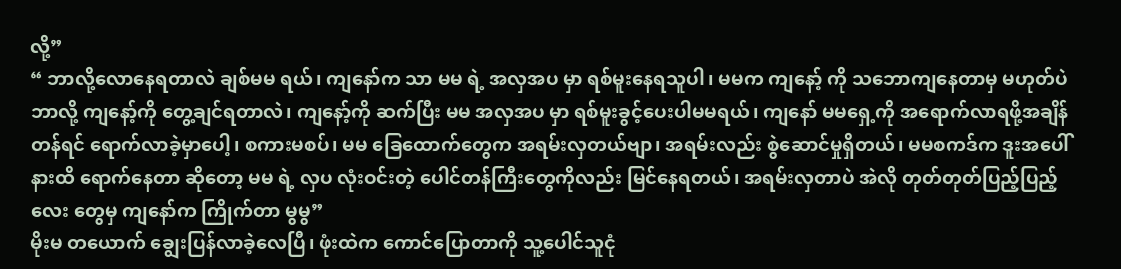လို့”
“ ဘာလို့လောနေရတာလဲ ချစ်မမ ရယ်၊ ကျနော်က သာ မမ ရဲ့ အလှအပ မှာ ရစ်မူးနေရသူပါ၊ မမက ကျနော့် ကို သဘောကျနေတာမှ မဟုတ်ပဲ ဘာလို့ ကျနော့်ကို တွေ့ချင်ရတာလဲ၊ ကျနော့်ကို ဆက်ပြီး မမ အလှအပ မှာ ရစ်မူးခွင့်ပေးပါမမရယ်၊ ကျနော် မမရှေ့ကို အရောက်လာရဖို့အချိန်တန်ရင် ရောက်လာခဲ့မှာပေါ့၊ စကားမစပ်၊ မမ ခြေထောက်တွေက အရမ်းလှတယ်ဗျာ၊ အရမ်းလည်း စွဲဆောင်မှုရှိတယ်၊ မမစကဒ်က ဒူးအပေါ်နားထိ ရောက်နေတာ ဆိုတော့ မမ ရဲ့ လှပ လုံးဝင်းတဲ့ ပေါင်တန်ကြီးတွေကိုလည်း မြင်နေရတယ်၊ အရမ်းလှတာပဲ အဲလို တုတ်တုတ်ပြည့်ပြည့်လေး တွေမှ ကျနော်က ကြိုက်တာ မွမွ”
မိုးမ တယောက် ချွေးပြန်လာခဲ့လေပြီ၊ ဖုံးထဲက ကောင်ပြောတာကို သူ့ပေါင်သူငုံ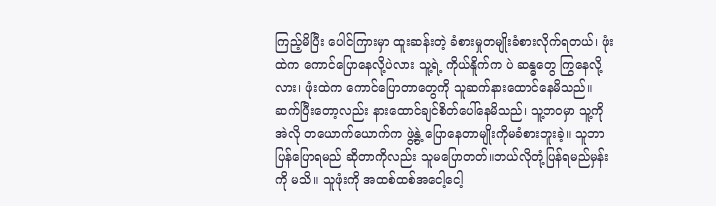ကြည့်မိပြီး ပေါင်ကြားမှာ ထူးဆန်းတဲ့ ခံစားမှုတမျိုးခံစားလိုက်ရတယ်၊ ဖုံးထဲက ကောင်ပြောနေလို့ပဲလား သူ့ရဲ့ ကိုယ်နိူက်က ပဲ ဆန္ဓတွေ ကြွနေလို့လား၊ ဖုံးထဲက ကောင်ပြောတာတွေကို သူဆက်နားထောင်နေမိသည်။ ဆက်ပြီးတော့လည်း နားထောင်ချင်စိတ်ပေါ်နေမိသည်၊ သူ့ဘဝမှာ သူ့ကို အဲလို တယောက်ယောက်က ဖွဲ့နွဲ့ ပြောနေတာမျိုးကိုမခံစားဘူးခဲ့။ သူဘာပြန်ပြောရမည် ဆိုတာကိုလည်း သူမပြောတတ်။ဘယ်လိုတုံ့ပြန်ရမည်မှန်းကို မသိ။ သူဖုံးကို အထစ်ထစ်အငေါ့ငေါ့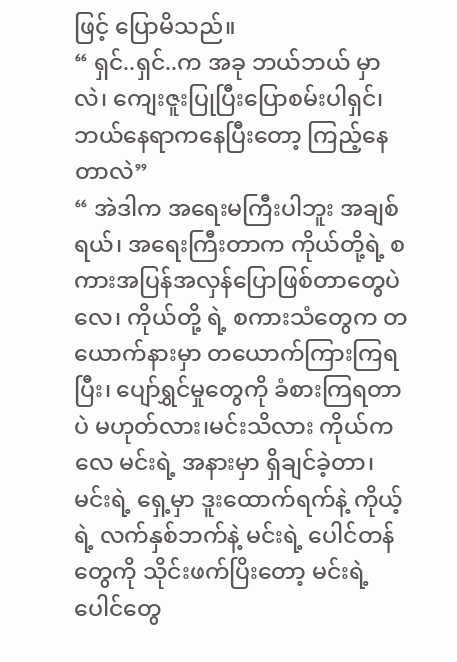ဖြင့် ပြောမိသည်။
“ ရှင်..ရှင်..က အခု ဘယ်ဘယ် မှာလဲ၊ ကျေးဇူးပြုပြီးပြောစမ်းပါရှင်၊ ဘယ်နေရာကနေပြီးတော့ ကြည့်နေတာလဲ”
“ အဲဒါက အရေးမကြီးပါဘူး အချစ်ရယ်၊ အရေးကြီးတာက ကိုယ်တို့ရဲ့ စကားအပြန်အလှန်ပြောဖြစ်တာတွေပဲလေ၊ ကိုယ်တို့ ရဲ့ စကားသံတွေက တယောက်နားမှာ တယောက်ကြားကြရပြီး၊ ပျော်ရွှင်မှုတွေကို ခံစားကြရတာပဲ မဟုတ်လား၊မင်းသိလား ကိုယ်ကလေ မင်းရဲ့ အနားမှာ ရှိချင်ခဲ့တာ၊ မင်းရဲ့ ရှေ့မှာ ဒူးထောက်ရက်နဲ့ ကိုယ့်ရဲ့ လက်နှစ်ဘက်နဲ့ မင်းရဲ့ ပေါင်တန်တွေကို သိုင်းဖက်ပြိးတော့ မင်းရဲ့ ပေါင်တွေ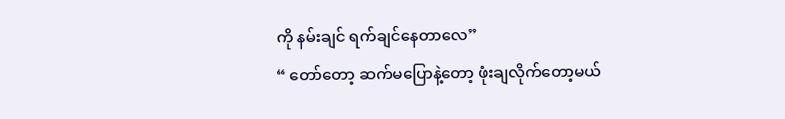ကို နမ်းချင် ရက်ချင်နေတာလေ”
“ တော်တော့ ဆက်မပြောနဲ့တော့ ဖုံးချလိုက်တော့မယ်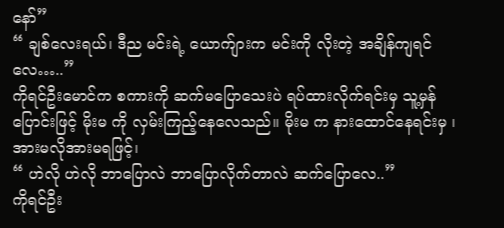နော်”
“ ချစ်လေးရယ်၊ ဒီည မင်းရဲ့ ယောက်ျားက မင်းကို လိုးတဲ့ အချိန်ကျရင်လေ…..”
ကိုရင်ဦးမောင်က စကားကို ဆက်မပြောသေးပဲ ရပ်ထားလိုက်ရင်းမှ သူ့မှန်ပြောင်းဖြင့် မိုးမ ကို လှမ်းကြည့်နေလေသည်။ မိုးမ က နားထောင်နေရင်းမှ ၊ အားမလိုအားမရဖြင့်၊
“ ဟဲလို ဟဲလို ဘာပြောလဲ ဘာပြောလိုက်တာလဲ ဆက်ပြောလေ..”
ကိုရင်ဦး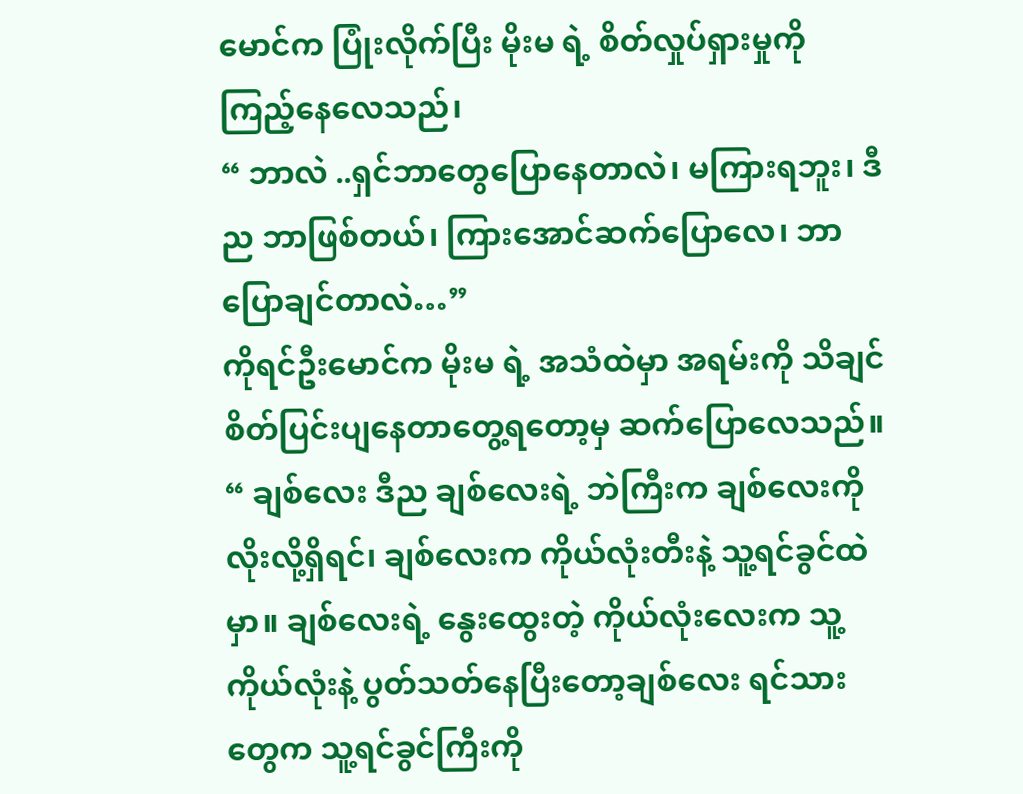မောင်က ပြုံးလိုက်ပြီး မိုးမ ရဲ့ စိတ်လှုပ်ရှားမှုကို ကြည့်နေလေသည်၊
“ ဘာလဲ ..ရှင်ဘာတွေပြောနေတာလဲ၊ မကြားရဘူး၊ ဒီည ဘာဖြစ်တယ်၊ ကြားအောင်ဆက်ပြောလေ၊ ဘာပြောချင်တာလဲ…”
ကိုရင်ဦးမောင်က မိုးမ ရဲ့ အသံထဲမှာ အရမ်းကို သိချင်စိတ်ပြင်းပျနေတာတွေ့ရတော့မှ ဆက်ပြောလေသည်။
“ ချစ်လေး ဒီည ချစ်လေးရဲ့ ဘဲကြီးက ချစ်လေးကို လိုးလို့ရှိရင်၊ ချစ်လေးက ကိုယ်လုံးတီးနဲ့ သူ့ရင်ခွင်ထဲမှာ။ ချစ်လေးရဲ့ နွေးထွေးတဲ့ ကိုယ်လုံးလေးက သူ့ကိုယ်လုံးနဲ့ ပွတ်သတ်နေပြီးတော့ချစ်လေး ရင်သားတွေက သူ့ရင်ခွင်ကြီးကို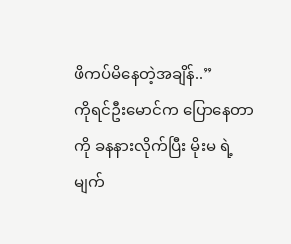ဖိကပ်မိနေတဲ့အချိန်..”
ကိုရင်ဦးမောင်က ပြောနေတာကို ခနနားလိုက်ပြီး မိုးမ ရဲ့ မျက်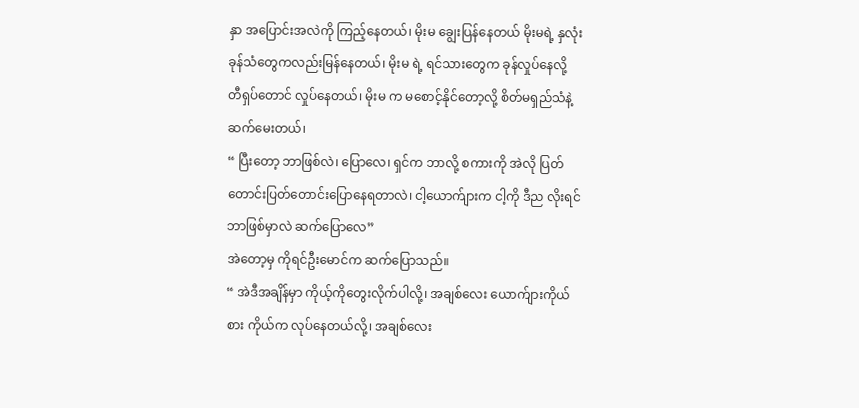နှာ အပြောင်းအလဲကို ကြည့်နေတယ်၊ မိုးမ ချွေးပြန်နေတယ် မိုးမရဲ့ နှလုံးခုန်သံတွေကလည်းမြန်နေတယ်၊ မိုးမ ရဲ့ ရင်သားတွေက ခုန်လှုပ်နေလို့ တီရှပ်တောင် လှုပ်နေတယ်၊ မိုးမ က မစောင့်နိုင်တော့လို့ စိတ်မရှည်သံနဲ့ ဆက်မေးတယ်၊
“ ပြီးတော့ ဘာဖြစ်လဲ၊ ပြောလေ၊ ရှင်က ဘာလို့ စကားကို အဲလို ပြတ်တောင်းပြတ်တောင်းပြောနေရတာလဲ၊ ငါ့ယောက်ျားက ငါ့ကို ဒီည လိုးရင် ဘာဖြစ်မှာလဲ ဆက်ပြောလေ”
အဲတော့မှ ကိုရင်ဦးမောင်က ဆက်ပြောသည်။
“ အဲဒီအချိန်မှာ ကိုယ့်ကိုတွေးလိုက်ပါလို့၊ အချစ်လေး ယောက်ျားကိုယ်စား ကိုယ်က လုပ်နေတယ်လို့၊ အချစ်လေး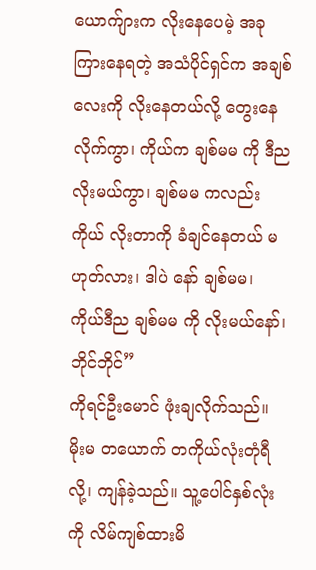ယောက်ျားက လိုးနေပေမဲ့ အခု ကြားနေရတဲ့ အသံပိုင်ရှင်က အချစ်လေးကို လိုးနေတယ်လို့ တွေးနေလိုက်ကွာ၊ ကိုယ်က ချစ်မမ ကို ဒီညလိုးမယ်ကွာ၊ ချစ်မမ ကလည်း ကိုယ် လိုးတာကို ခံချင်နေတယ် မဟုတ်လား၊ ဒါပဲ နော် ချစ်မမ၊ ကိုယ်ဒီည ချစ်မမ ကို လိုးမယ်နော်၊ ဘိုင်ဘိုင်”
ကိုရင်ဦးမောင် ဖုံးချလိုက်သည်။ မိုးမ တယောက် တကိုယ်လုံးတုံရီလို့၊ ကျန်ခဲ့သည်။ သူ့ပေါင်နှစ်လုံးကို လိမ်ကျစ်ထားမိ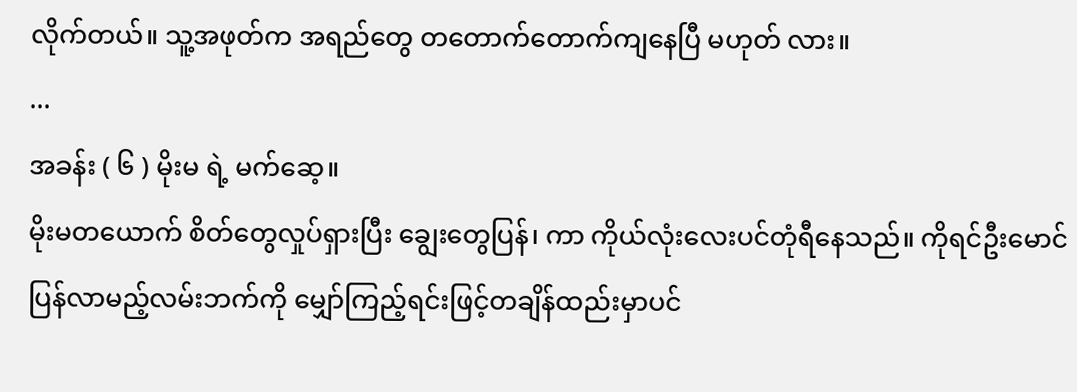လိုက်တယ်။ သူ့အဖုတ်က အရည်တွေ တတောက်တောက်ကျနေပြီ မဟုတ် လား။
...
အခန်း ( ၆ ) မိုးမ ရဲ့ မက်ဆေ့။
မိုးမတယောက် စိတ်တွေလှုပ်ရှားပြီး ချွေးတွေပြန်၊ ကာ ကိုယ်လုံးလေးပင်တုံရီနေသည်။ ကိုရင်ဦးမောင်ပြန်လာမည့်လမ်းဘက်ကို မျှော်ကြည့်ရင်းဖြင့်တချိန်ထည်းမှာပင်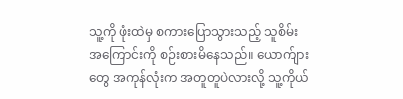သူ့ကို ဖုံးထဲမှ စကားပြောသွားသည့် သူစိမ်း အကြောင်းကို စဉ်းစားမိနေသည်။ ယောက်ျား တွေ အကုန်လုံးက အတူတူပဲလားလို့ သူ့ကိုယ်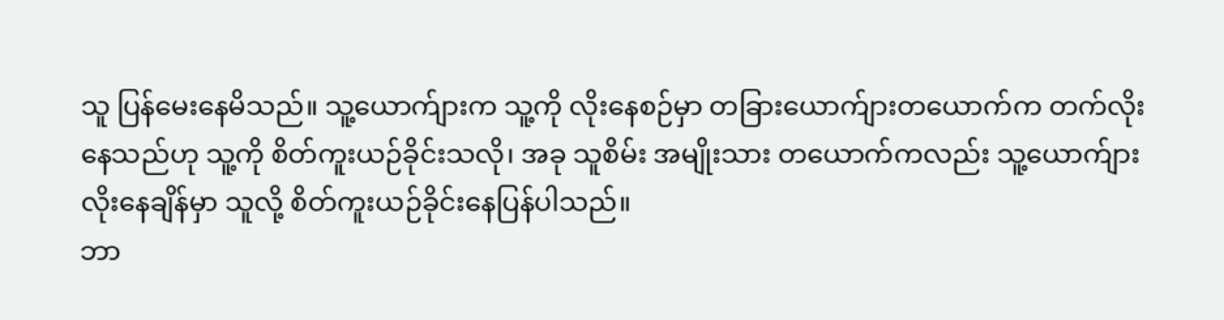သူ ပြန်မေးနေမိသည်။ သူ့ယောက်ျားက သူ့ကို လိုးနေစဉ်မှာ တခြားယောက်ျားတယောက်က တက်လိုးနေသည်ဟု သူ့ကို စိတ်ကူးယဉ်ခိုင်းသလို၊ အခု သူစိမ်း အမျိုးသား တယောက်ကလည်း သူ့ယောက်ျား လိုးနေချိန်မှာ သူလို့ စိတ်ကူးယဉ်ခိုင်းနေပြန်ပါသည်။
ဘာ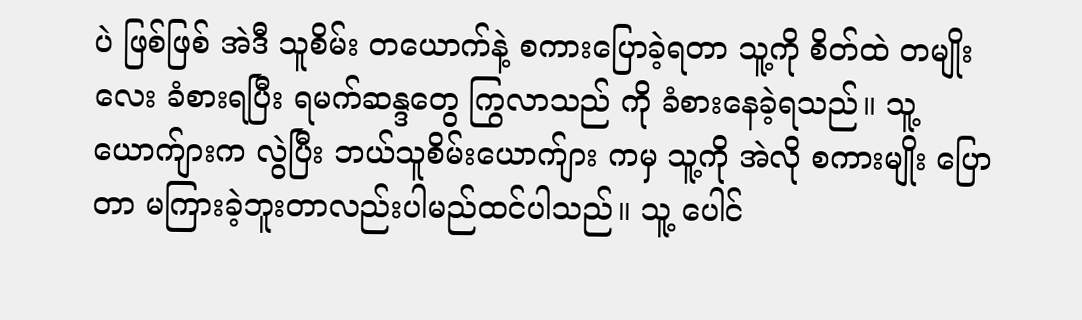ပဲ ဖြစ်ဖြစ် အဲဒီ သူစိမ်း တယောက်နဲ့ စကားပြောခဲ့ရတာ သူ့ကို စိတ်ထဲ တမျိုးလေး ခံစားရပြီး ရမက်ဆန္ဒတွေ ကြွလာသည် ကို ခံစားနေခဲ့ရသည်။ သူ့ယောက်ျားက လွဲပြီး ဘယ်သူစိမ်းယောက်ျား ကမှ သူ့ကို အဲလို စကားမျိုး ပြောတာ မကြားခဲ့ဘူးတာလည်းပါမည်ထင်ပါသည်။ သူ့ ပေါင်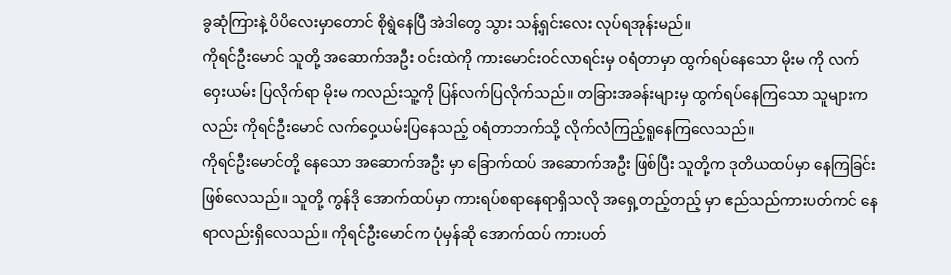ခွဆုံကြားနဲ့ ပိပိလေးမှာတောင် စိုရွဲနေပြီ အဲဒါတွေ သွား သန့်ရှင်းလေး လုပ်ရအုန်းမည်။
ကိုရင်ဦးမောင် သူတို့ အဆောက်အဦး ဝင်းထဲကို ကားမောင်းဝင်လာရင်းမှ ဝရံတာမှာ ထွက်ရပ်နေသော မိုးမ ကို လက်ဝှေးယမ်း ပြလိုက်ရာ မိုးမ ကလည်းသူ့ကို ပြန်လက်ပြလိုက်သည်။ တခြားအခန်းများမှ ထွက်ရပ်နေကြသော သူများကလည်း ကိုရင်ဦးမောင် လက်ဝှေ့ယမ်းပြနေသည့် ဝရံတာဘက်သို့ လိုက်လံကြည့်ရူနေကြလေသည်။
ကိုရင်ဦးမောင်တို့ နေသော အဆောက်အဦး မှာ ခြောက်ထပ် အဆောက်အဦး ဖြစ်ပြီး သူတို့က ဒုတိယထပ်မှာ နေကြခြင်းဖြစ်လေသည်။ သူတို့ ကွန်ဒို အောက်ထပ်မှာ ကားရပ်စရာနေရာရှိသလို အရှေ့တည့်တည့် မှာ ဧည်သည်ကားပတ်ကင် နေရာလည်းရှိလေသည်။ ကိုရင်ဦးမောင်က ပုံမှန်ဆို အောက်ထပ် ကားပတ်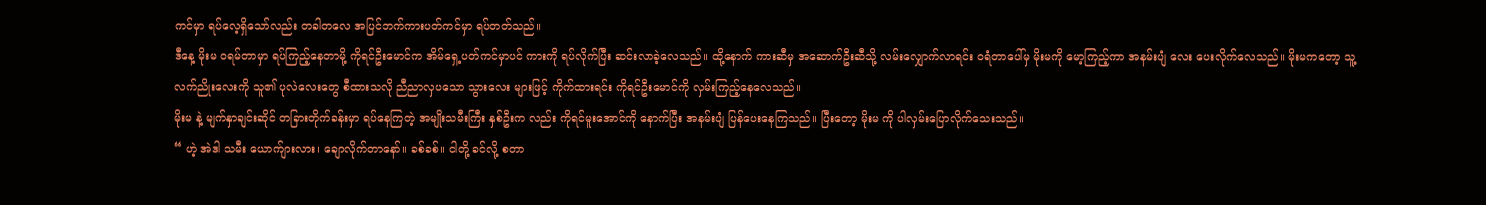ကင်မှာ ရပ်လေ့ရှိသော်လည်း တခါတလေ အပြင်ဘက်ကားပတ်ကင်မှာ ရပ်တတ်သည်။
ဒီနေ့ မိုးမ ဝရမ်တာမှာ ရပ်ကြည့်နေတာမို့ ကိုရင်ဦးမောင်က အိမ်ရှေ့ပတ်ကင်မှာပင် ကားကို ရပ်လိုက်ပြီး ဆင်းလာခဲ့လေသည်။ ထို့နောက် ကားဆီမှ အဆောက်ဦးဆီသို့ လမ်းလျှောက်လာရင်း ဝရံတာပေါ်မှ မိုးမကို မော့ကြည့်ကာ အနမ်းပျံ လေး ပေးလိုက်လေသည်။ မိုးမကတော့ သူ့လက်ညိုးလေးကို သူ၏ ပုလဲလေးတွေ စီထားသလို ညီညာလှပသော သွားလေး များဖြင့် ကိုက်ထားရင်း ကိုရင်ဦးမောင်ကို လှမ်းကြည့်နေလေသည်။
မိုးမ နဲ့ မျက်နှာချင်းဆိုင် တခြားတိုက်ခန်းမှာ ရပ်နေကြတဲ့ အမျိုးသမီးကြီး နှစ်ဦးက လည်း ကိုရင်မူးအောင်ကို နောက်ပြီး အနမ်းပျံ ပြန်ပေးနေကြသည်။ ပြီးတော့ မိုးမ ကို ပါလှမ်းပြောလိုက်သေးသည်။
“ ဟဲ့ အဲဒါ သမီး ယောက်ျားလား၊ ချောလိုက်တာနော်။ ခစ်ခစ်။ ငါတို့ ခင်လို့ စတာ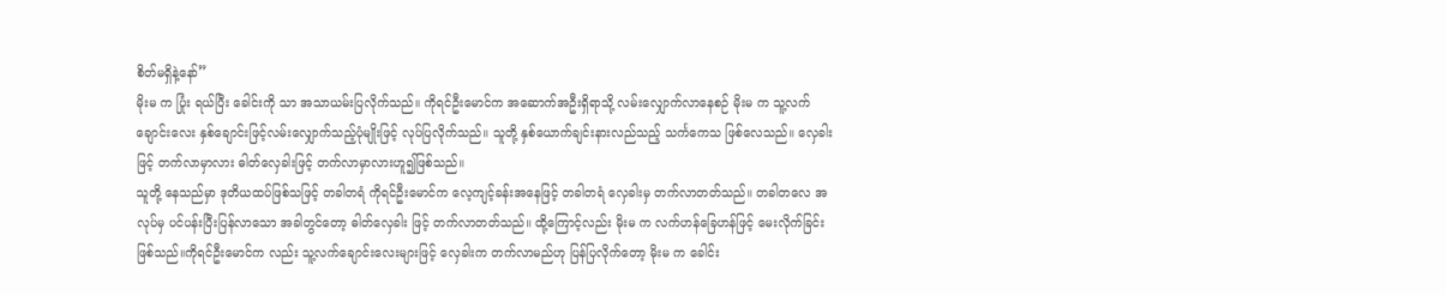စိတ်မရှိနဲ့နော်”
မိုးမ က ပြုံး ရယ်ပြီး ခေါင်းကို သာ အသာယမ်းပြလိုက်သည်။ ကိုရင်ဦးမောင်က အဆောက်အဦးရှိရာသို့ လမ်းလျှောက်လာနေစဉ် မိုးမ က သူ့လက်ချောင်းလေး နှစ်ချောင်းဖြင့်လမ်းလျှောက်သည့်ပုံမျိုးဖြင့် လုပ်ပြလိုက်သည်။ သူတို့ နှစ်ယောက်ချင်းနားလည်သည့် သင်္ကကေသ ဖြစ်လေသည်။ လှေခါးဖြင့် တက်လာမှာလား ဓါတ်လှေခါးဖြင့် တက်လာမှာလားဟူ၍ဖြစ်သည်။
သူတို့ နေသည်မှာ ဒုတိယထပ်ဖြစ်သဖြင့် တခါတရံ ကိုရင်ဦးမောင်က လေ့ကျင့်ခန်းအနေဖြင့် တခါတရံ လှေခါးမှ တက်လာတတ်သည်။ တခါတလေ အလုပ်မှ ပင်ပန်းပြီးပြန်လာသော အခါတွင်တော့ ဓါတ်လှေခါး ဖြင့် တက်လာတတ်သည်။ ထို့ကြောင့်လည်း မိုးမ က လက်ဟန်ခြေဟန်ဖြင့် မေးလိုက်ခြင်း ဖြစ်သည်။ကိုရင်ဦးမောင်က လည်း သူ့လက်ချောင်းလေးများဖြင့် လှေခါးက တက်လာမည်ဟု ပြန်ပြလိုက်တော့ မိုးမ က ခေါင်း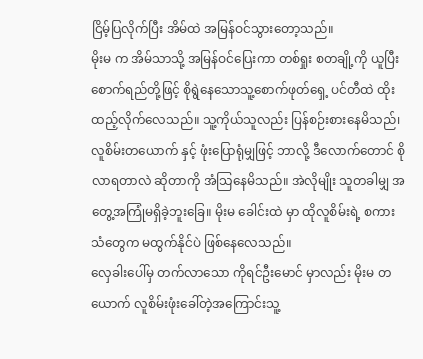ငြိမ့်ပြလိုက်ပြီး အိမ်ထဲ အမြန်ဝင်သွားတော့သည်။
မိုးမ က အိမ်သာသို့ အမြန်ဝင်ပြေးကာ တစ်ရှုး စတချို့ကို ယူပြီး စောက်ရည်တို့ဖြင့် စိုရွဲနေသောသူ့စောက်ဖုတ်ရှေ့ ပင်တီထဲ ထိုးထည့်လိုက်လေသည်။ သူ့ကိုယ်သူလည်း ပြန်စဉ်းစားနေမိသည်၊ လူစိမ်းတယောက် နှင့် ဖုံးပြောရုံမျှဖြင့် ဘာလို့ ဒီလောက်တောင် စိုလာရတာလဲ ဆိုတာကို အံသြနေမိသည်။ အဲလိုမျိုး သူတခါမျှ အတွေ့အကြုံမရှိခဲ့ဘူးခြေ။ မိုးမ ခေါင်းထဲ မှာ ထိုလူစိမ်းရဲ့ စကားသံတွေက မထွက်နိုင်ပဲ ဖြစ်နေလေသည်။
လှေခါးပေါ်မှ တက်လာသော ကိုရင်ဦးမောင် မှာလည်း မိုးမ တယောက် လူစိမ်းဖုံးခေါ်တဲ့အကြောင်းသူ့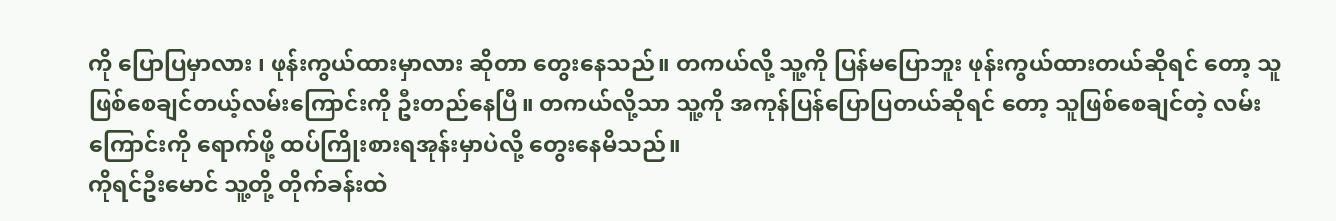ကို ပြောပြမှာလား ၊ ဖုန်းကွယ်ထားမှာလား ဆိုတာ တွေးနေသည်။ တကယ်လို့ သူ့ကို ပြန်မပြောဘူး ဖုန်းကွယ်ထားတယ်ဆိုရင် တော့ သူဖြစ်စေချင်တယ့်လမ်းကြောင်းကို ဦးတည်နေပြီ။ တကယ်လို့သာ သူ့ကို အကုန်ပြန်ပြောပြတယ်ဆိုရင် တော့ သူဖြစ်စေချင်တဲ့ လမ်းကြောင်းကို ရောက်ဖို့ ထပ်ကြိုးစားရအုန်းမှာပဲလို့ တွေးနေမိသည်။
ကိုရင်ဦးမောင် သူ့တို့ တိုက်ခန်းထဲ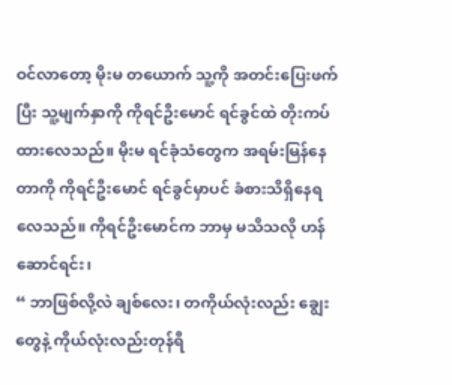ဝင်လာတော့ မိုးမ တယောက် သူ့ကို အတင်းပြေးဖက်ပြီး သူ့မျက်နှာကို ကိုရင်ဦးမောင် ရင်ခွင်ထဲ တိုးကပ်ထားလေသည်။ မိုးမ ရင်ခုံသံတွေက အရမ်းမြန်နေတာကို ကိုရင်ဦးမောင် ရင်ခွင်မှာပင် ခံစားသိရှိနေရလေသည်။ ကိုရင်ဦးမောင်က ဘာမှ မသိသလို ဟန်ဆောင်ရင်း၊
“ ဘာဖြစ်လို့လဲ ချစ်လေး၊ တကိုယ်လုံးလည်း ချွေးတွေနဲ့ ကိုယ်လုံးလည်းတုန်ရီ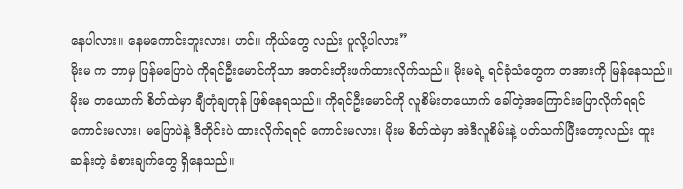နေပါလား။ နေမကောင်းဘူးလား၊ ဟင်။ ကိုယ်တွေ လည်း ပူလို့ပါလား”
မိုးမ က ဘာမှ ပြန်မပြောပဲ ကိုရင်ဦးမောင်ကိုသာ အတင်းတိုးဖက်ထားလိုက်သည်။ မိုးမရဲ့ ရင်ခုံသံတွေက တအားကို မြန်နေသည်။ မိုးမ တယောက် စိတ်ထဲမှာ ချီတုံချတုန် ဖြစ်နေရသည်။ ကိုရင်ဦးမောင်ကို လူစိမ်းတယောက် ခေါ်တဲ့အကြောင်းပြောလိုက်ရရင် ကောင်းမလား၊ မပြောပဲနဲ့ ဒီတိုင်းပဲ ထားလိုက်ရရင် ကောင်းမလား၊ မိုးမ စိတ်ထဲမှာ အဲဒီလူစိမ်းနဲ့ ပတ်သက်ပြီးတော့လည်း ထူးဆန်းတဲ့ ခံစားချက်တွေ ရှိနေသည်။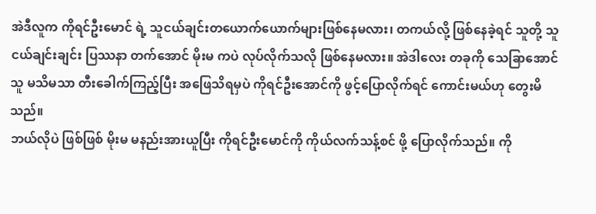အဲဒီလူက ကိုရင်ဦးမောင် ရဲ့ သူငယ်ချင်းတယောက်ယောက်များဖြစ်နေမလား၊ တကယ်လို့ ဖြစ်နေခဲ့ရင် သူတို့ သူငယ်ချင်းချင်း ပြဿနာ တက်အောင် မိုးမ ကပဲ လုပ်လိုက်သလို ဖြစ်နေမလား။ အဲဒါလေး တခုကို သေခြာအောင် သူ မသိမသာ တီးခေါက်ကြည့်ပြီး အဖြေသိရမှပဲ ကိုရင်ဦးအောင်ကို ဖွင့်ပြောလိုက်ရင် ကောင်းမယ်ဟု တွေးမိသည်။
ဘယ်လိုပဲ ဖြစ်ဖြစ် မိုးမ မနည်းအားယူပြီး ကိုရင်ဦးမောင်ကို ကိုယ်လက်သန့်စင် ဖို့ ပြောလိုက်သည်။ ကို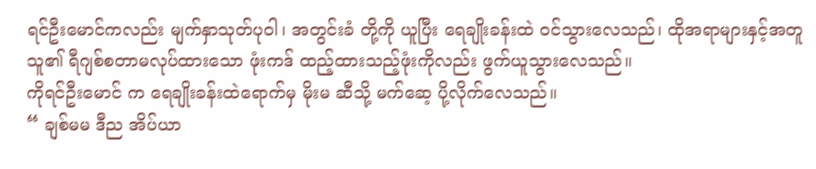ရင်ဦးမောင်ကလည်း မျက်နှာသုတ်ပုဝါ၊ အတွင်းခံ တို့ကို ယူပြီး ရေချိုးခန်းထဲ ဝင်သွားလေသည်၊ ထိုအရာများနှင့်အတူ သူ၏ ရီဂျစ်စတာမလုပ်ထားသော ဖုံးကဒ် ထည့်ထားသည့်ဖုံးကိုလည်း ဖွက်ယူသွားလေသည်။
ကိုရင်ဦးမောင် က ရေချိုးခန်းထဲရောက်မှ မိုးမ ဆီသို့ မက်ဆေ့ ပို့လိုက်လေသည်။
“ ချစ်မမ ဒီည အိပ်ယာ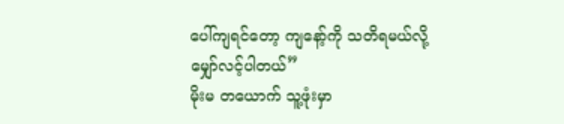ပေါ်ကျရင်တော့ ကျနော့်ကို သတိရမယ်လို့ မျှော်လင့်ပါတယ်”
မိုးမ တယောက် သူ့ဖုံးမှာ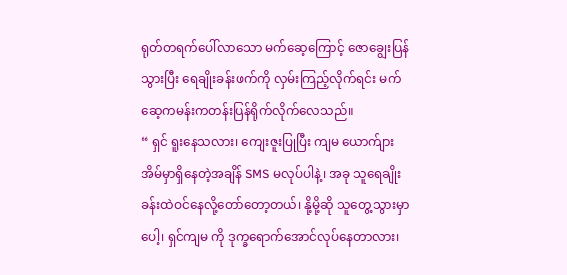ရုတ်တရက်ပေါ်လာသော မက်ဆေ့ကြောင့် ဇောချွေးပြန်သွားပြီး ရေချိုးခန်းဖက်ကို လှမ်းကြည့်လိုက်ရင်း မက်ဆေ့ကမန်းကတန်းပြန်ရိုက်လိုက်လေသည်။
“ ရှင် ရူးနေသလား၊ ကျေးဇူးပြုပြီး ကျမ ယောက်ျား အိမ်မှာရှိနေတဲ့အချိန် SMS မလုပ်ပါနဲ့၊ အခု သူရေချိုးခန်းထဲဝင်နေလို့တော်တော့တယ်၊ နို့မို့ဆို သူတွေ့သွားမှာပေါ့၊ ရှင်ကျမ ကို ဒုက္ခရောက်အောင်လုပ်နေတာလား၊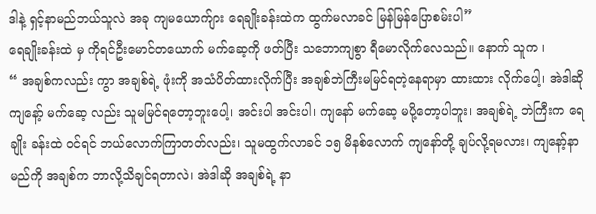ဒါနဲ့ ရှင့်နာမည်ဘယ်သူလဲ အခု ကျမယောက်ျား ရေချိုးခန်းထဲက ထွက်မလာခင် မြန်မြန်ပြောစမ်းပါ”
ရေချိုးခန်းထဲ မှ ကိုရင်ဦးမောင်တယောက် မက်ဆေ့ကို ဖတ်ပြီး သဘောကျစွာ ရီမောလိုက်လေသည်။ နောက် သူက ၊
“ အချစ်ကလည်း ကွာ အချစ်ရဲ့ ဖုံးကို အသံပိတ်ထားလိုက်ပြီး အချစ်ဘဲကြီးမမြင်ရတဲ့နေရာမှာ ထားထား လိုက်ပေါ့၊ အဲဒါဆို ကျနော့် မက်ဆေ့ လည်း သူမမြင်ရတော့ဘူးပေါ့၊ အင်းပါ အင်းပါ၊ ကျနော် မက်ဆေ့ မပို့တော့ပါဘူး၊ အချစ်ရဲ့ ဘဲကြီးက ရေချိုး ခန်းထဲ ဝင်ရင် ဘယ်လောက်ကြာတတ်လည်း၊ သူမထွက်လာခင် ၁၅ မိနစ်လောက် ကျနော်တို့ ချပ်လို့ရမလား၊ ကျနော့်နာမည်ကို အချစ်က ဘာလို့သိချင်ရတာလဲ၊ အဲဒါဆို အချစ်ရဲ့ နာ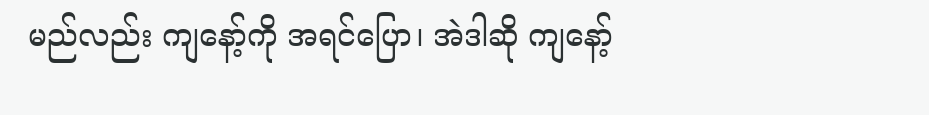မည်လည်း ကျနော့်ကို အရင်ပြော၊ အဲဒါဆို ကျနော့်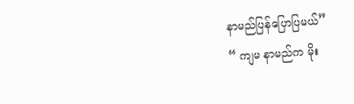နာမည်ပြန်ပြောပြမယ်”
“ ကျမ နာမည်က မိုး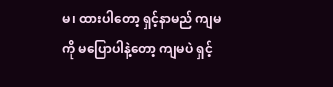မ၊ ထားပါတော့ ရှင့်နာမည် ကျမကို မပြောပါနဲ့တော့ ကျမပဲ ရှင့်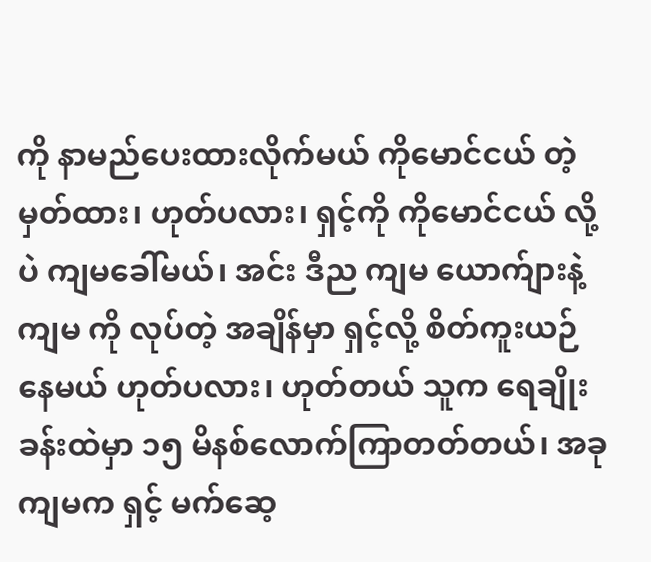ကို နာမည်ပေးထားလိုက်မယ် ကိုမောင်ငယ် တဲ့ မှတ်ထား၊ ဟုတ်ပလား၊ ရှင့်ကို ကိုမောင်ငယ် လို့ပဲ ကျမခေါ်မယ်၊ အင်း ဒီည ကျမ ယောက်ျားနဲ့ ကျမ ကို လုပ်တဲ့ အချိန်မှာ ရှင့်လို့ စိတ်ကူးယဉ်နေမယ် ဟုတ်ပလား၊ ဟုတ်တယ် သူက ရေချိုးခန်းထဲမှာ ၁၅ မိနစ်လောက်ကြာတတ်တယ်၊ အခု ကျမက ရှင့် မက်ဆေ့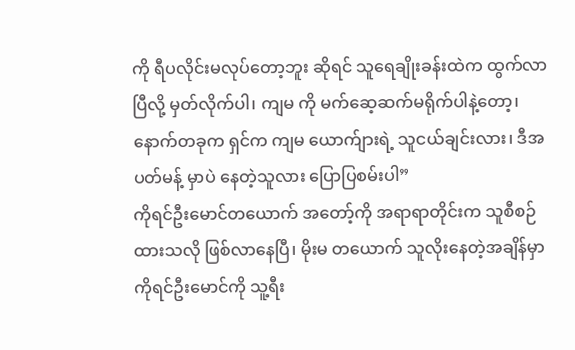ကို ရီပလိုင်းမလုပ်တော့ဘူး ဆိုရင် သူရေချိုးခန်းထဲက ထွက်လာပြီလို့ မှတ်လိုက်ပါ၊ ကျမ ကို မက်ဆေ့ဆက်မရိုက်ပါနဲ့တော့၊ နောက်တခုက ရှင်က ကျမ ယောက်ျားရဲ့ သူငယ်ချင်းလား၊ ဒီအပတ်မန့် မှာပဲ နေတဲ့သူလား ပြောပြစမ်းပါ”
ကိုရင်ဦးမောင်တယောက် အတော့်ကို အရာရာတိုင်းက သူစီစဉ်ထားသလို ဖြစ်လာနေပြီ၊ မိုးမ တယောက် သူလိုးနေတဲ့အချိန်မှာ ကိုရင်ဦးမောင်ကို သူ့ရီး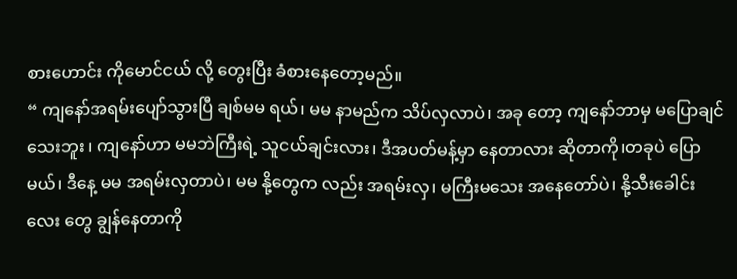စားဟောင်း ကိုမောင်ငယ် လို့ တွေးပြီး ခံစားနေတော့မည်။
“ ကျနော်အရမ်းပျော်သွားပြီ ချစ်မမ ရယ်၊ မမ နာမည်က သိပ်လှလာပဲ၊ အခု တော့ ကျနော်ဘာမှ မပြောချင်သေးဘူး ၊ ကျနော်ဟာ မမဘဲကြီးရဲ့ သူငယ်ချင်းလား၊ ဒီအပတ်မန့်မှာ နေတာလား ဆိုတာကို၊တခုပဲ ပြောမယ်၊ ဒီနေ့ မမ အရမ်းလှတာပဲ၊ မမ နို့တွေက လည်း အရမ်းလှ၊ မကြီးမသေး အနေတော်ပဲ၊ နို့သီးခေါင်းလေး တွေ ချွန်နေတာကို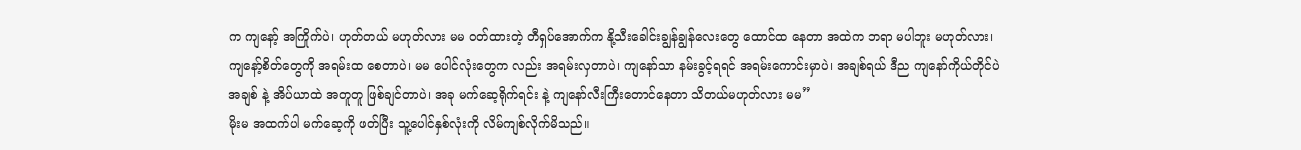က ကျနော့် အကြိုက်ပဲ၊ ဟုတ်တယ် မဟုတ်လား မမ ဝတ်ထားတဲ့ တီရှပ်အောက်က နို့သီးခေါင်းချွန်ချွန်လေးတွေ ထောင်ထ နေတာ အထဲက ဘရာ မပါဘူး မဟုတ်လား၊ ကျနော့်စိတ်တွေကို အရမ်းထ စေတာပဲ၊ မမ ပေါင်လုံးတွေက လည်း အရမ်းလှတာပဲ၊ ကျနော်သာ နမ်းခွင့်ရရင် အရမ်းကောင်းမှာပဲ၊ အချစ်ရယ် ဒီည ကျနော်ကိုယ်တိုင်ပဲ အချစ် နဲ့ အိပ်ယာထဲ အတူတူ ဖြစ်ချင်တာပဲ၊ အခု မက်ဆေ့ရိုက်ရင်း နဲ့ ကျနော်လီးကြီးတောင်နေတာ သိတယ်မဟုတ်လား မမ”
မိုးမ အထက်ပါ မက်ဆေ့ကို ဖတ်ပြီး သူ့ပေါင်နှစ်လုံးကို လိမ်ကျစ်လိုက်မိသည်။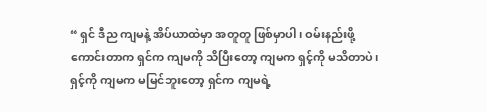“ ရှင် ဒီည ကျမနဲ့ အိပ်ယာထဲမှာ အတူတူ ဖြစ်မှာပါ၊ ဝမ်းနည်းဖို့ကောင်းတာက ရှင်က ကျမကို သိပြီးတော့ ကျမက ရှင့်ကို မသိတာပဲ၊ ရှင့်ကို ကျမက မမြင်ဘူးတော့ ရှင်က ကျမရဲ့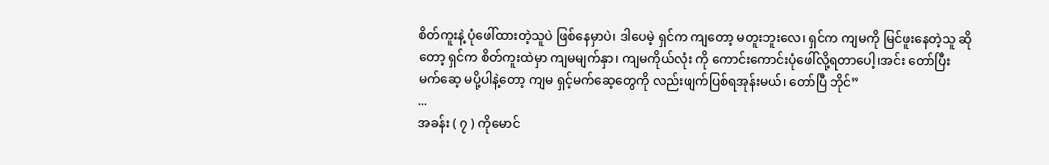စိတ်ကူးနဲ့ ပုံဖေါ်ထားတဲ့သူပဲ ဖြစ်နေမှာပဲ၊ ဒါပေမဲ့ ရှင်က ကျတော့ မတူးဘူးလေ၊ ရှင်က ကျမကို မြင်ဖူးနေတဲ့သူ ဆိုတော့ ရှင်က စိတ်ကူးထဲမှာ ကျမမျက်နှာ၊ ကျမကိုယ်လုံး ကို ကောင်းကောင်းပုံဖေါ်လို့ရတာပေါ့၊အင်း တော်ပြီး မက်ဆေ့ မပို့ပါနဲ့တော့ ကျမ ရှင့်မက်ဆေ့တွေကို လည်းဖျက်ပြစ်ရအုန်းမယ်၊ တော်ပြီ ဘိုင်”
...
အခန်း ( ၇ ) ကိုမောင်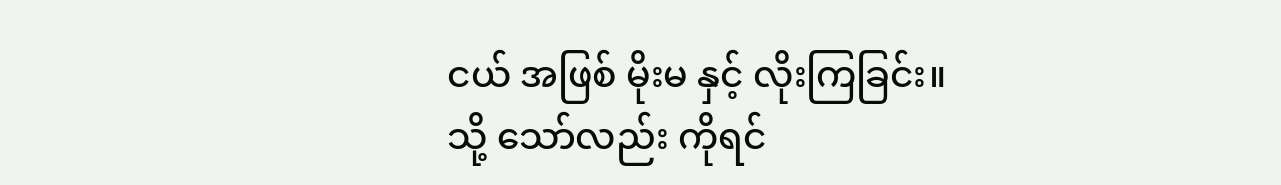ငယ် အဖြစ် မိုးမ နှင့် လိုးကြခြင်း။
သို့ သော်လည်း ကိုရင်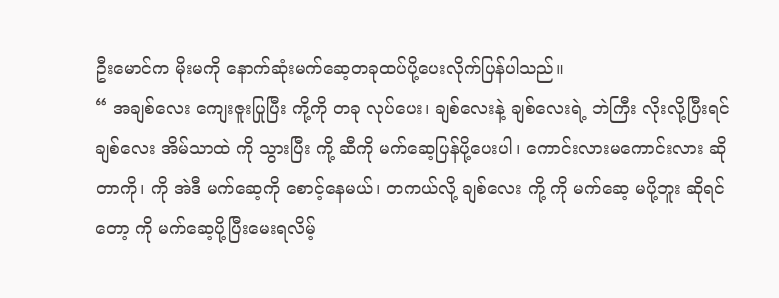ဦးမောင်က မိုးမကို နောက်ဆုံးမက်ဆေ့တခုထပ်ပို့ပေးလိုက်ပြန်ပါသည်။
“ အချစ်လေး ကျေးဇူးပြုပြီး ကို့ကို တခု လုပ်ပေး၊ ချစ်လေးနဲ့ ချစ်လေးရဲ့ ဘဲကြီး လိုးလို့ပြီးရင် ချစ်လေး အိမ်သာထဲ ကို သွားပြီး ကို့ ဆီကို မက်ဆေ့ပြန်ပို့ပေးပါ၊ ကောင်းလားမကောင်းလား ဆိုတာကို၊ ကို အဲဒီ မက်ဆေ့ကို စောင့်နေမယ်၊ တကယ်လို့ ချစ်လေး ကို့ ကို မက်ဆေ့ မပို့ဘူး ဆိုရင် တော့ ကို မက်ဆေ့ပို့ပြီးမေးရလိမ့်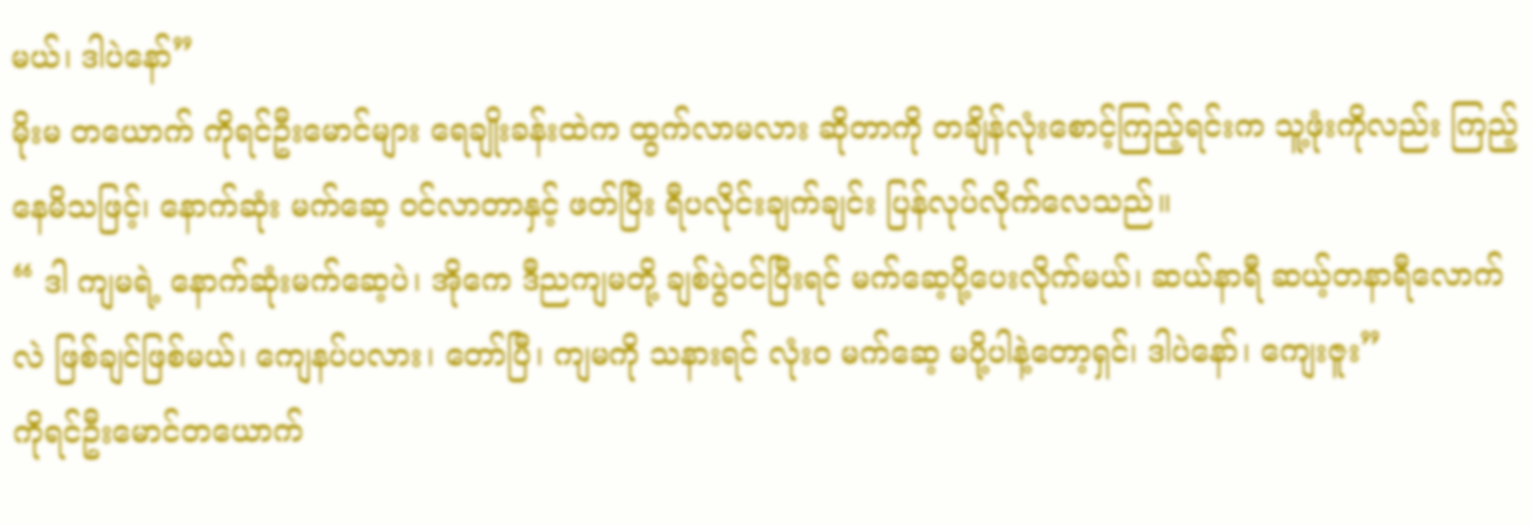မယ်၊ ဒါပဲနော်”
မိုးမ တယောက် ကိုရင်ဦးမောင်များ ရေချိုးခန်းထဲက ထွက်လာမလား ဆိုတာကို တချိန်လုံးစောင့်ကြည့်ရင်းက သူ့ဖုံးကိုလည်း ကြည့်နေမိသဖြင့်၊ နောက်ဆုံး မက်ဆေ့ ဝင်လာတာနှင့် ဖတ်ပြီး ရီပလိုင်းချက်ချင်း ပြန်လုပ်လိုက်လေသည်။
“ ဒါ ကျမရဲ့ နောက်ဆုံးမက်ဆေ့ပဲ၊ အိုကေ ဒီညကျမတို့ ချစ်ပွဲဝင်ပြီးရင် မက်ဆေ့ပို့ပေးလိုက်မယ်၊ ဆယ်နာရီ ဆယ့်တနာရီလောက် လဲ ဖြစ်ချင်ဖြစ်မယ်၊ ကျေနပ်ပလား၊ တော်ပြီ၊ ကျမကို သနားရင် လုံးဝ မက်ဆေ့ မပို့ပါနဲ့တော့ရှင်၊ ဒါပဲနော်၊ ကျေးဇူး”
ကိုရင်ဦးမောင်တယောက်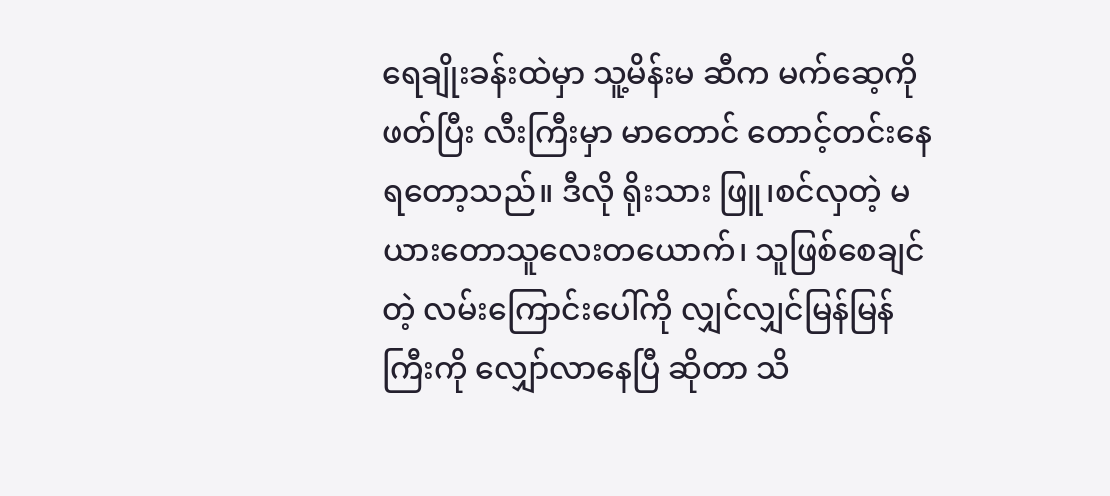ရေချိုးခန်းထဲမှာ သူ့မိန်းမ ဆီက မက်ဆေ့ကို ဖတ်ပြီး လီးကြီးမှာ မာတောင် တောင့်တင်းနေရတော့သည်။ ဒီလို ရိုးသား ဖြူ၊စင်လှတဲ့ မယားတောသူလေးတယောက်၊ သူဖြစ်စေချင်တဲ့ လမ်းကြောင်းပေါ်ကို လျှင်လျှင်မြန်မြန်ကြီးကို လျှော်လာနေပြီ ဆိုတာ သိ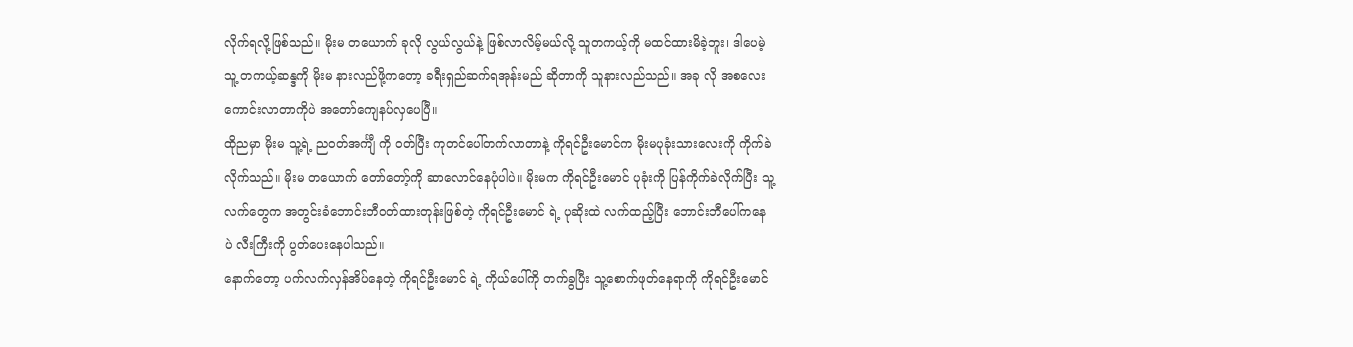လိုက်ရလို့ဖြစ်သည်။ မိုးမ တယောက် ခုလို လွယ်လွယ်နဲ့ ဖြစ်လာလိမ့်မယ်လို့ သူတကယ့်ကို မထင်ထားမိခဲ့ဘူး၊ ဒါပေမဲ့ သူ့ တကယ့်ဆန္ဒကို မိုးမ နားလည်ဖို့ကတော့ ခရီးရှည်ဆက်ရအုန်းမည် ဆိုတာကို သူနားလည်သည်။ အခု လို အစလေး ကောင်းလာတာကိုပဲ အတော်ကျေနပ်လှပေပြီ။
ထိုညမှာ မိုးမ သူ့ရဲ့ ညဝတ်အင်္ကျီ ကို ဝတ်ပြီး ကုတင်ပေါ်တက်လာတာနဲ့ ကိုရင်ဦးမောင်က မိုးမပုခုံးသားလေးကို ကိုက်ခဲလိုက်သည်။ မိုးမ တယောက် တော်တော့်ကို ဆာလောင်နေပုံပါပဲ။ မိုးမက ကိုရင်ဦးမောင် ပုခုံးကို ပြန်ကိုက်ခဲလိုက်ပြီး သူ့လက်တွေက အတွင်းခံဘောင်းဘီဝတ်ထားတုန်းဖြစ်တဲ့ ကိုရင်ဦးမောင် ရဲ့ ပုဆိုးထဲ လက်ထည့်ပြီး ဘောင်းဘီပေါ်ကနေ ပဲ လီးကြီးကို ပွတ်ပေးနေပါသည်။
နောက်တော့ ပက်လက်လှန်အိပ်နေတဲ့ ကိုရင်ဦးမောင် ရဲ့ ကိုယ်ပေါ်ကို တက်ခွပြီး သူ့စောက်ဖုတ်နေရာကို ကိုရင်ဦးမောင်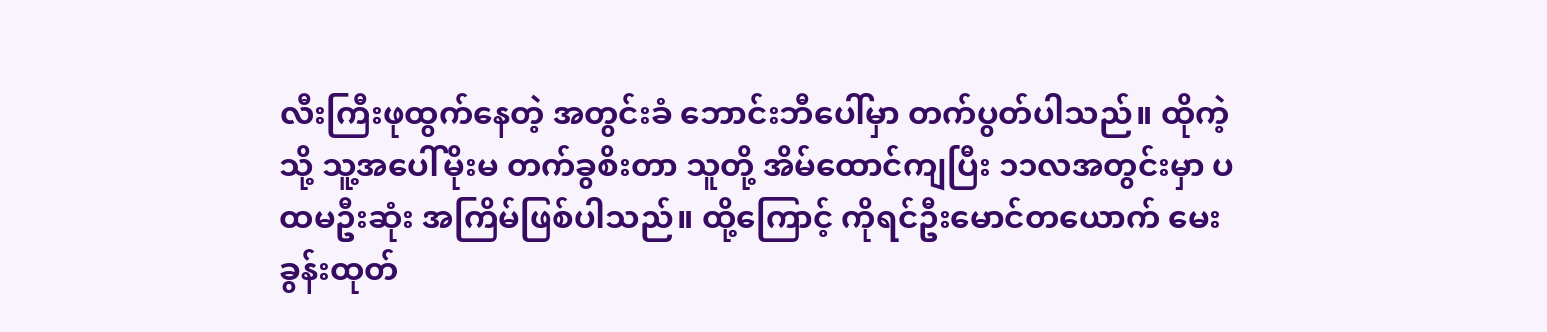လီးကြီးဖုထွက်နေတဲ့ အတွင်းခံ ဘောင်းဘီပေါ်မှာ တက်ပွတ်ပါသည်။ ထိုကဲ့သို့ သူ့အပေါ်မိုးမ တက်ခွစိးတာ သူတို့ အိမ်ထောင်ကျပြီး ၁၁လအတွင်းမှာ ပထမဦးဆုံး အကြိမ်ဖြစ်ပါသည်။ ထို့ကြောင့် ကိုရင်ဦးမောင်တယောက် မေးခွန်းထုတ်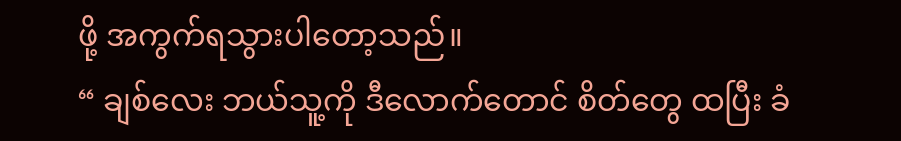ဖို့ အကွက်ရသွားပါတော့သည်။
“ ချစ်လေး ဘယ်သူ့ကို ဒီလောက်တောင် စိတ်တွေ ထပြီး ခံ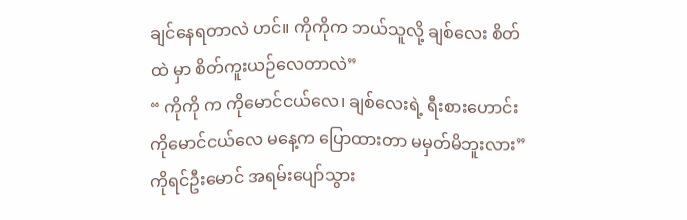ချင်နေရတာလဲ ဟင်။ ကိုကိုက ဘယ်သူလို့ ချစ်လေး စိတ်ထဲ မှာ စိတ်ကူးယဉ်လေတာလဲ”
“ ကိုကို က ကိုမောင်ငယ်လေ၊ ချစ်လေးရဲ့ ရီးစားဟောင်း ကိုမောင်ငယ်လေ မနေ့က ပြောထားတာ မမှတ်မိဘူးလား”
ကိုရင်ဦးမောင် အရမ်းပျော်သွား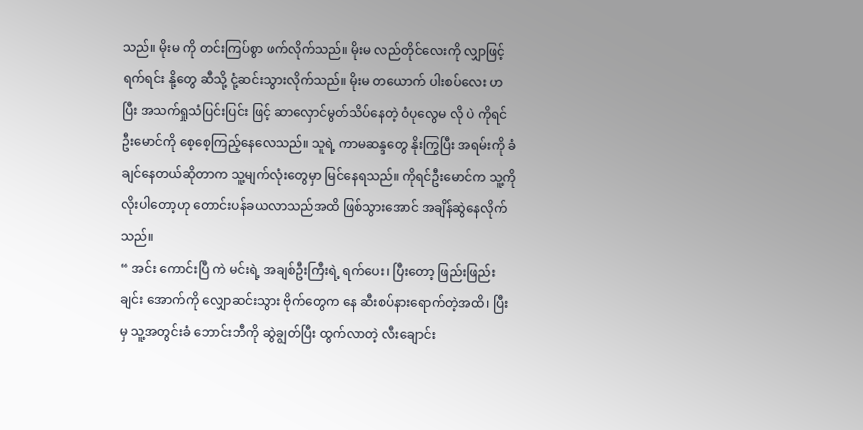သည်။ မိုးမ ကို တင်းကြပ်စွာ ဖက်လိုက်သည်။ မိုးမ လည်တိုင်လေးကို လျှာဖြင့် ရက်ရင်း နို့တွေ ဆီသို့ ငုံ့ဆင်းသွားလိုက်သည်။ မိုးမ တယောက် ပါးစပ်လေး ဟ ပြီး အသက်ရှုသံပြင်းပြင်း ဖြင့် ဆာလှောင်မွတ်သိပ်နေတဲ့ ဝံပုလွေမ လို ပဲ ကိုရင်ဦးမောင်ကို စေ့စေ့ကြည့်နေလေသည်။ သူရဲ့ ကာမဆန္ဒတွေ နိုးကြွပြီး အရမ်းကို ခံချင်နေတယ်ဆိုတာက သူ့မျက်လုံးတွေမှာ မြင်နေရသည်။ ကိုရင်ဦးမောင်က သူ့ကို လိုးပါတော့ဟု တောင်းပန်ခယလာသည်အထိ ဖြစ်သွားအောင် အချိန်ဆွဲနေလိုက်သည်။
“ အင်း ကောင်းပြီ ကဲ မင်းရဲ့ အချစ်ဦးကြီးရဲ့ ရက်ပေး၊ ပြီးတော့ ဖြည်းဖြည်းချင်း အောက်ကို လျှောဆင်းသွား ဗိုက်တွေက နေ ဆီးစပ်နားရောက်တဲ့အထိ၊ ပြီးမှ သူ့အတွင်းခံ ဘောင်းဘီကို ဆွဲချွတ်ပြီး ထွက်လာတဲ့ လီးချောင်း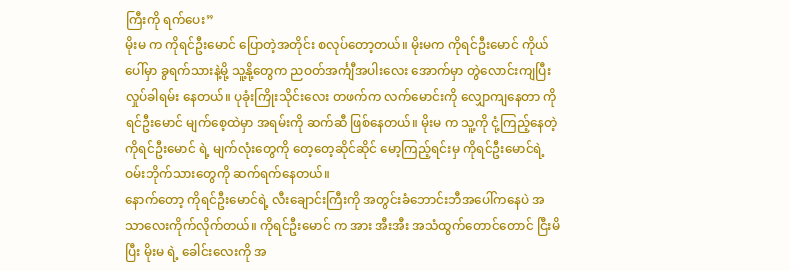ကြီးကို ရက်ပေး”
မိုးမ က ကိုရင်ဦးမောင် ပြောတဲ့အတိုင်း စလုပ်တော့တယ်။ မိုးမက ကိုရင်ဦးမောင် ကိုယ်ပေါ်မှာ ခွရက်သားနဲ့မို့ သူ့နို့တွေက ညဝတ်အင်္ကျီအပါးလေး အောက်မှာ တွဲလောင်းကျပြီး လှုပ်ခါရမ်း နေတယ်။ ပုခုံးကြိုးသိုင်းလေး တဖက်က လက်မောင်းကို လျှောကျနေတာ ကိုရင်ဦးမောင် မျက်စေ့ထဲမှာ အရမ်းကို ဆက်ဆီ ဖြစ်နေတယ်။ မိုးမ က သူ့ကို ငုံ့ကြည့်နေတဲ့ ကိုရင်ဦးမောင် ရဲ့ မျက်လုံးတွေကို တေ့တေ့ဆိုင်ဆိုင် မော့ကြည့်ရင်းမှ ကိုရင်ဦးမောင်ရဲ့ ဝမ်းဘိုက်သားတွေကို ဆက်ရက်နေတယ်။
နောက်တော့ ကိုရင်ဦးမောင်ရဲ့ လီးချောင်းကြီးကို အတွင်းခံဘောင်းဘီအပေါ်ကနေပဲ အသာလေးကိုက်လိုက်တယ်။ ကိုရင်ဦးမောင် က အား အီးအီး အသံထွက်တောင်တောင် ငြီးမိပြီး မိုးမ ရဲ့ ခေါင်းလေးကို အ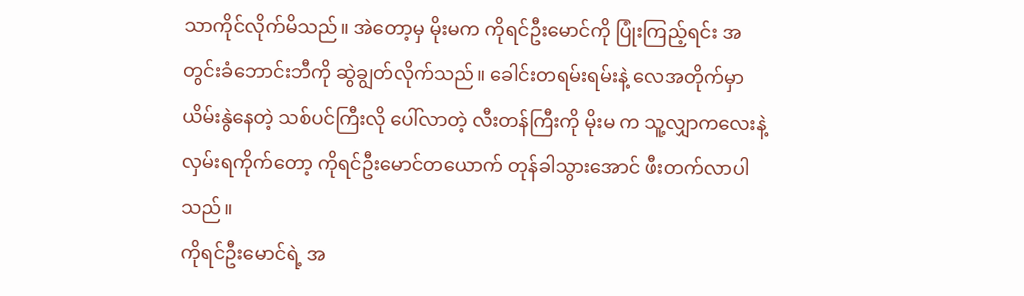သာကိုင်လိုက်မိသည်။ အဲတော့မှ မိုးမက ကိုရင်ဦးမောင်ကို ပြုံးကြည့်ရင်း အတွင်းခံဘောင်းဘီကို ဆွဲချွတ်လိုက်သည်။ ခေါင်းတရမ်းရမ်းနဲ့ လေအတိုက်မှာ ယိမ်းနွဲနေတဲ့ သစ်ပင်ကြီးလို ပေါ်လာတဲ့ လီးတန်ကြီးကို မိုးမ က သူ့လျှာကလေးနဲ့ လှမ်းရကိုက်တော့ ကိုရင်ဦးမောင်တယောက် တုန်ခါသွားအောင် ဖီးတက်လာပါသည်။
ကိုရင်ဦးမောင်ရဲ့ အ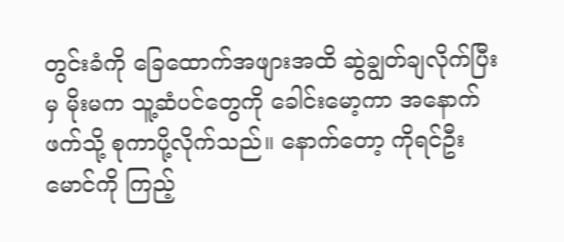တွင်းခံကို ခြေထောက်အဖျားအထိ ဆွဲချွတ်ချလိုက်ပြီးမှ မိုးမက သူ့ဆံပင်တွေကို ခေါင်းမော့ကာ အနောက်ဖက်သို့ စုကာပို့လိုက်သည်။ နောက်တော့ ကိုရင်ဦးမောင်ကို ကြည့်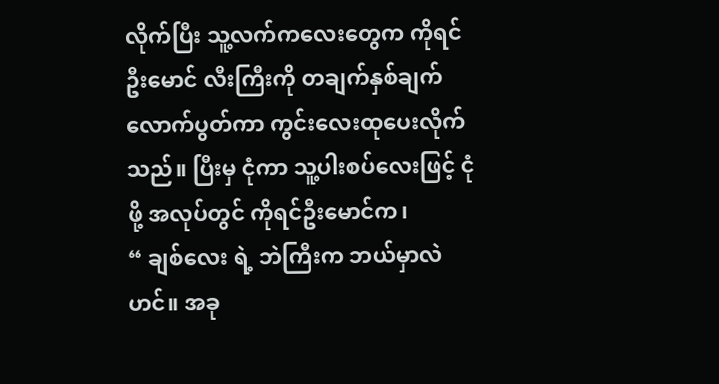လိုက်ပြီး သူ့လက်ကလေးတွေက ကိုရင်ဦးမောင် လီးကြီးကို တချက်နှစ်ချက်လောက်ပွတ်ကာ ကွင်းလေးထုပေးလိုက်သည်။ ပြီးမှ ငုံကာ သူ့ပါးစပ်လေးဖြင့် ငုံဖို့ အလုပ်တွင် ကိုရင်ဦးမောင်က၊
“ ချစ်လေး ရဲ့ ဘဲကြီးက ဘယ်မှာလဲဟင်။ အခု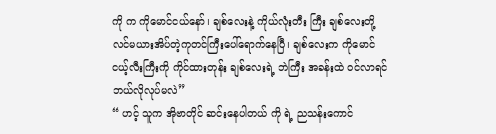ကို က ကိုမောင်ငယ်နော်၊ ချစ်လေးနဲ့ ကိုယ်လုံးတီး ကြီး ချစ်လေးတို့ လင်မယားအိပ်တဲ့ကုတင်ကြီးပေါ်ရောက်နေပြီ၊ ချစ်လေးက ကိုမောင်ငယ့်လီးကြီးကို ကိုင်ထားတုန်း ချစ်လေးရဲ့ ဘဲကြီး အခန်းထဲ ဝင်လာရင် ဘယ်လိုလုပ်မလဲ”
“ ဟင့် သူက အိုဗာတိုင် ဆင်းနေပါတယ် ကို ရဲ့ ညသန်းကောင်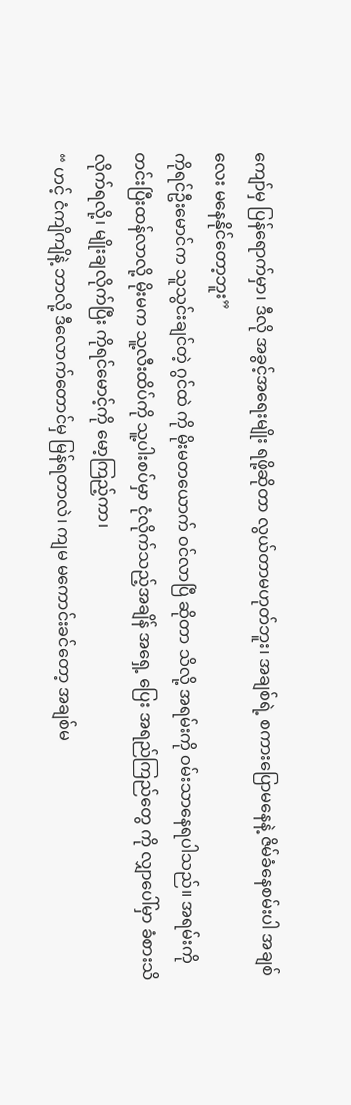ကျော်မှ ပြန်ရောက်မှာ၊ ဒီလို အခွင့်အရေးမျိုး ရဖို့ဆိုတာ လွယ်တာမဟုတ်ဘူး၊ အချစ်ရဲ့ စကားပြောမနေနဲ့ ဇိမ်ခံနေစမ်းပါ အချစ်လေး မနေနိုင်တော့ဘူး”
ကိုရင်ဦးမောင်က သူသွင်းချင်တဲ့ ဂွင်ထဲ ကို မိုးမတယောက် ဝင်လာပြီ ဆိုတာ သိလို့ အရမ်းကို ဝမ်းသာနေရပါသည်။ အရမ်းကို တင်းပြီးထန်လာလို့ မိုးမက သူ့လီးထိပ်ကို သူ့ပါးစပ်မှာ ငုံလိုက်သည့်အချိန် အရှေ့ ပြေး အရည်ကြည်တွေ ကို လျှာပေါ်မှာ ခံစားသိလိုက်ရလို့၊ မျိုးချလိုက်ပြီး ကိုရင်မောင့်ကို မော့ကြည့်ကာ၊
“ ဟင့် ငံကျိကျိနဲ့ ဘာလို့ ဒီလောက်တောင်မှ မြန်ရတာလဲ၊ ကျမ မကောင်းခင်တော့ အချစ်မ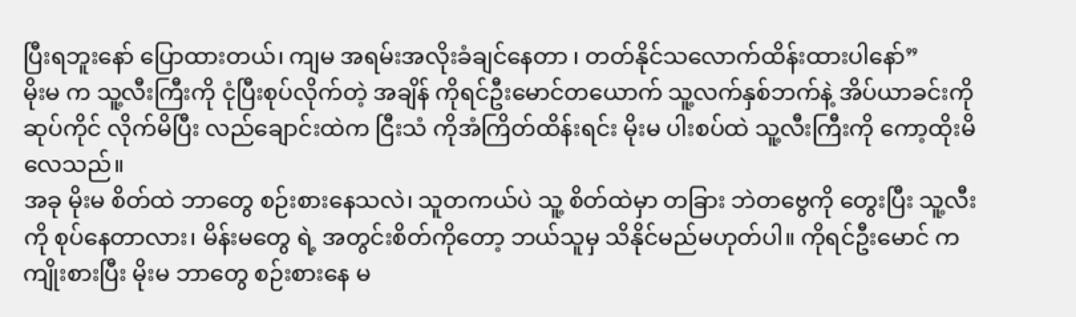ပြီးရဘူးနော် ပြောထားတယ်၊ ကျမ အရမ်းအလိုးခံချင်နေတာ ၊ တတ်နိုင်သလောက်ထိန်းထားပါနော်”
မိုးမ က သူ့လီးကြီးကို ငုံပြီးစုပ်လိုက်တဲ့ အချိန် ကိုရင်ဦးမောင်တယောက် သူ့လက်နှစ်ဘက်နဲ့ အိပ်ယာခင်းကို ဆုပ်ကိုင် လိုက်မိပြီး လည်ချောင်းထဲက ငြီးသံ ကိုအံကြိတ်ထိန်းရင်း မိုးမ ပါးစပ်ထဲ သူ့လီးကြီးကို ကော့ထိုးမိလေသည်။
အခု မိုးမ စိတ်ထဲ ဘာတွေ စဉ်းစားနေသလဲ၊ သူတကယ်ပဲ သူ့ စိတ်ထဲမှာ တခြား ဘဲတဗွေကို တွေးပြီး သူ့လီးကို စုပ်နေတာလား၊ မိန်းမတွေ ရဲ့ အတွင်းစိတ်ကိုတော့ ဘယ်သူမှ သိနိုင်မည်မဟုတ်ပါ။ ကိုရင်ဦးမောင် က ကျိုးစားပြီး မိုးမ ဘာတွေ စဉ်းစားနေ မ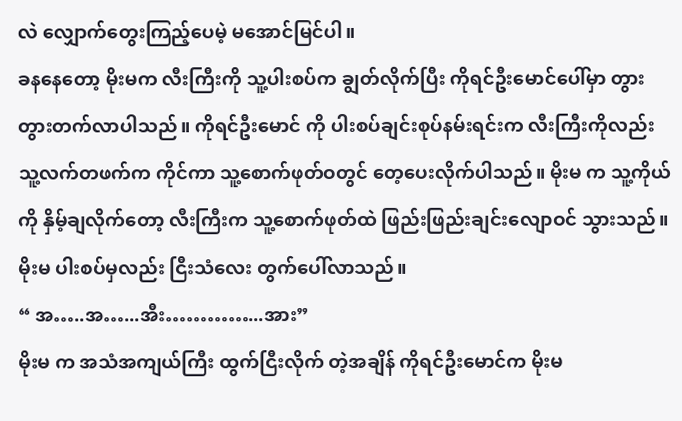လဲ လျှောက်တွေးကြည့်ပေမဲ့ မအောင်မြင်ပါ။
ခနနေတော့ မိုးမက လီးကြီးကို သူ့ပါးစပ်က ချွတ်လိုက်ပြီး ကိုရင်ဦးမောင်ပေါ်မှာ တွားတွားတက်လာပါသည်။ ကိုရင်ဦးမောင် ကို ပါးစပ်ချင်းစုပ်နမ်းရင်းက လီးကြီးကိုလည်း သူ့လက်တဖက်က ကိုင်ကာ သူ့စောက်ဖုတ်ဝတွင် တေ့ပေးလိုက်ပါသည်။ မိုးမ က သူ့ကိုယ်ကို နှိမ့်ချလိုက်တော့ လီးကြီးက သူ့စောက်ဖုတ်ထဲ ဖြည်းဖြည်းချင်းလျောဝင် သွားသည်။ မိုးမ ပါးစပ်မှလည်း ငြီးသံလေး တွက်ပေါ်လာသည်။
“ အ…..အ…...အီး…………...အား”
မိုးမ က အသံအကျယ်ကြီး ထွက်ငြီးလိုက် တဲ့အချိန် ကိုရင်ဦးမောင်က မိုးမ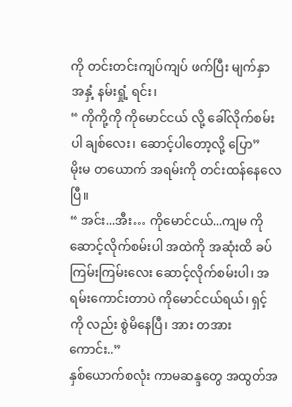ကို တင်းတင်းကျပ်ကျပ် ဖက်ပြီး မျက်နှာ အနှံ့ နမ်းရှုံ့ ရင်း၊
“ ကိုကို့ကို ကိုမောင်ငယ် လို့ ခေါ်လိုက်စမ်းပါ ချစ်လေး၊ ဆောင့်ပါတော့လို့ ပြော”
မိုးမ တယောက် အရမ်းကို တင်းထန်နေလေပြီ။
“ အင်း...အီး… ကိုမောင်ငယ်...ကျမ ကို ဆောင့်လိုက်စမ်းပါ အထဲကို အဆုံးထိ ခပ်ကြမ်းကြမ်းလေး ဆောင့်လိုက်စမ်းပါ၊ အရမ်းကောင်းတာပဲ ကိုမောင်ငယ်ရယ်၊ ရှင့် ကို လည်း စွဲမိနေပြီ၊ အား တအားကောင်း..”
နှစ်ယောက်စလုံး ကာမဆန္ဒတွေ အထွတ်အ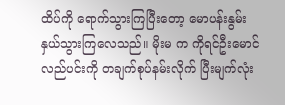ထိပ်ကို ရောက်သွားကြပြီးတော့ မောပန်းနွမ်းနှယ်သွားကြလေသည်။ မိုးမ က ကိုရင်ဦးမောင် လည်ပင်းကို တချက်စုပ်နမ်းလိုက် ပြီးမျက်လုံး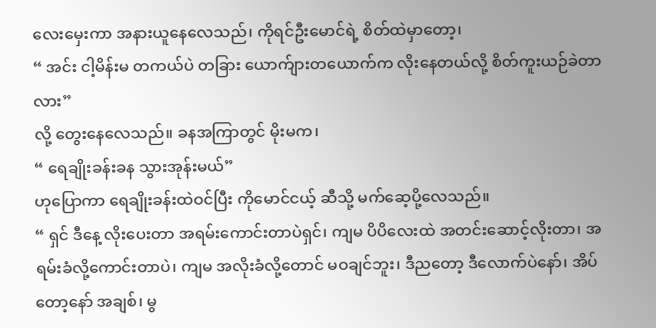လေးမှေးကာ အနားယူနေလေသည်၊ ကိုရင်ဦးမောင်ရဲ့ စိတ်ထဲမှာတော့၊
“ အင်း ငါ့မိန်းမ တကယ်ပဲ တခြား ယောက်ျားတယောက်က လိုးနေတယ်လို့ စိတ်ကူးယဉ်ခဲတာလား”
လို့ တွေးနေလေသည်။ ခနအကြာတွင် မိုးမက၊
“ ရေချိုးခန်းခန သွားအုန်းမယ်”
ဟုပြောကာ ရေချိုးခန်းထဲဝင်ပြီး ကိုမောင်ငယ့် ဆီသို့ မက်ဆေ့ပို့လေသည်။
“ ရှင် ဒီနေ့ လိုးပေးတာ အရမ်းကောင်းတာပဲရှင်၊ ကျမ ပိပိလေးထဲ အတင်းဆောင့်လိုးတာ၊ အရမ်းခံလို့ကောင်းတာပဲ၊ ကျမ အလိုးခံလို့တောင် မဝချင်ဘူး၊ ဒီညတော့ ဒီလောက်ပဲနော်၊ အိပ်တော့နော် အချစ်၊ မွ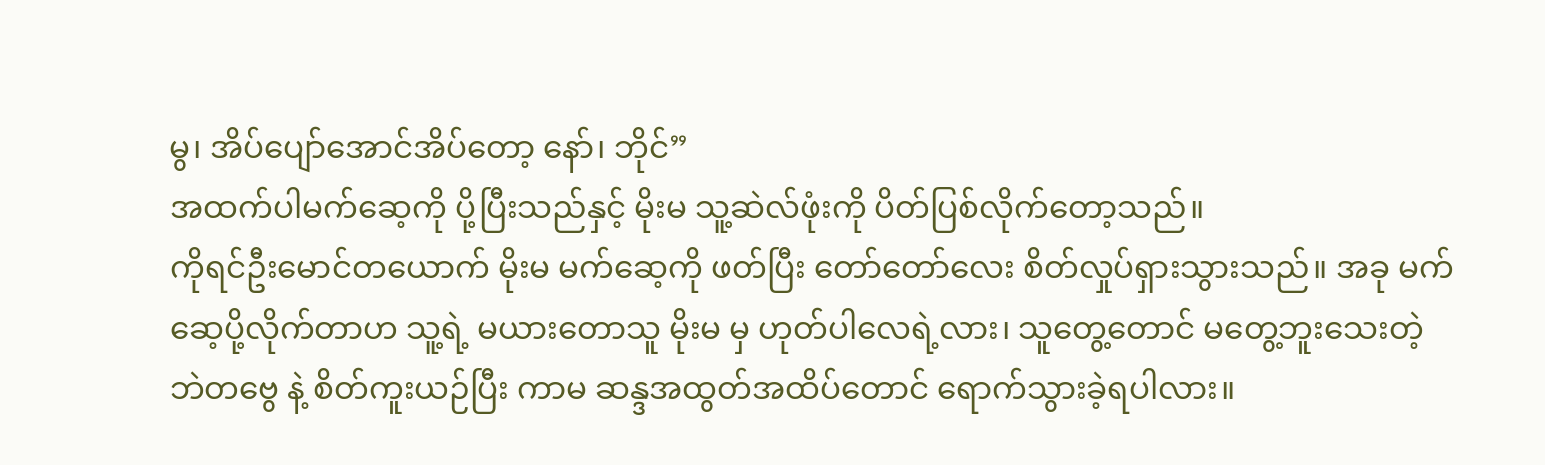မွ၊ အိပ်ပျော်အောင်အိပ်တော့ နော်၊ ဘိုင်”
အထက်ပါမက်ဆေ့ကို ပို့ပြီးသည်နှင့် မိုးမ သူ့ဆဲလ်ဖုံးကို ပိတ်ပြစ်လိုက်တော့သည်။
ကိုရင်ဦးမောင်တယောက် မိုးမ မက်ဆေ့ကို ဖတ်ပြီး တော်တော်လေး စိတ်လှုပ်ရှားသွားသည်။ အခု မက်ဆေ့ပို့လိုက်တာဟ သူ့ရဲ့ မယားတောသူ မိုးမ မှ ဟုတ်ပါလေရဲ့လား၊ သူတွေ့တောင် မတွေ့ဘူးသေးတဲ့ ဘဲတဗွေ နဲ့ စိတ်ကူးယဉ်ပြီး ကာမ ဆန္ဒအထွတ်အထိပ်တောင် ရောက်သွားခဲ့ရပါလား။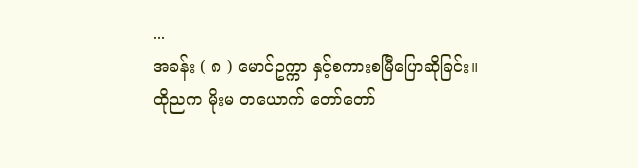...
အခန်း ( ၈ ) မောင်ဥက္ကာ နှင့်စကားစမြီပြောဆိုခြင်း။
ထိုညက မိုးမ တယောက် တော်တော်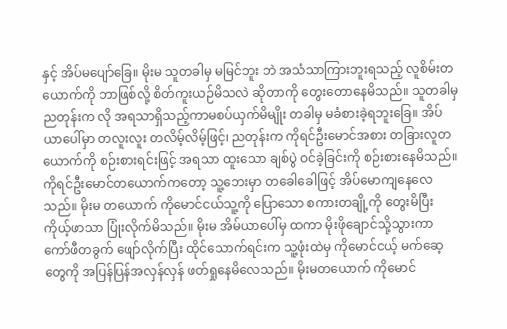နှင့် အိပ်မပျော်ခြေ။ မိုးမ သူတခါမှ မမြင်ဘူး ဘဲ အသံသာကြားဘူးရသည့် လူစိမ်းတယောက်ကို ဘာဖြစ်လို့ စိတ်ကူးယဉ်မိသလဲ ဆိုတာကို တွေးတောနေမိသည်။ သူတခါမှ ညတုန်းက လို အရသာရှိသည့်ကာမစပ်ယှက်မိမျိုး တခါမှ မခံစားခဲ့ရဘူးခြေ။ အိပ်ယာပေါ်မှာ တလူးလူး တလိမ့်လိမ့်ဖြင့်၊ ညတုန်းက ကိုရင်ဦးမောင်အစား တခြားလူတယောက်ကို စဉ်းစားရင်းဖြင့် အရသာ ထူးသော ချစ်ပွဲ ဝင်ခဲ့ခြင်းကို စဉ်းစားနေမိသည်။
ကိုရင်ဦးမောင်တယောက်ကတော့ သူ့ဘေးမှာ တခေါခေါဖြင့် အိပ်မောကျနေလေသည်။ မိုးမ တယောက် ကိုမောင်ငယ်သူ့ကို ပြောသော စကားတချို့ကို တွေးမိပြီး ကိုယ့်ဖာသာ ပြုံးလိုက်မိသည်။ မိုးမ အိမ်ယာပေါ်မှ ထကာ မိုးဖိုချောင်သို့သွားကာ ကော်ဖီတခွက် ဖျော်လိုက်ပြီး ထိုင်သောက်ရင်းက သူ့ဖုံးထဲမှ ကိုမောင်ငယ့် မက်ဆေ့တွေကို အပြန်ပြန်အလှန်လှန် ဖတ်ရှုနေမိလေသည်။ မိုးမတယောက် ကိုမောင်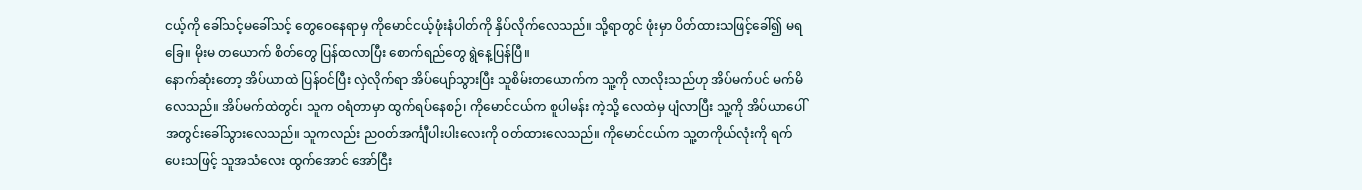ငယ့်ကို ခေါ်သင့်မခေါ်သင့် တွေဝေနေရာမှ ကိုမောင်ငယ့်ဖုံးနံပါတ်ကို နှိပ်လိုက်လေသည်။ သို့ရာတွင် ဖုံးမှာ ပိတ်ထားသဖြင့်ခေါ်၍ မရခြေ။ မိုးမ တယောက် စိတ်တွေ ပြန်ထလာပြီး စောက်ရည်တွေ ရွဲနေ့ပြန်ပြီ။
နောက်ဆုံးတော့ အိပ်ယာထဲ ပြန်ဝင်ပြီး လှဲလိုက်ရာ အိပ်ပျော်သွားပြီး သူစိမ်းတယောက်က သူ့ကို လာလိုးသည်ဟု အိပ်မက်ပင် မက်မိလေသည်။ အိပ်မက်ထဲတွင်၊ သူက ဝရံတာမှာ ထွက်ရပ်နေစဉ်၊ ကိုမောင်ငယ်က စူပါမန်း ကဲ့သို့ လေထဲမှ ပျံလာပြီး သူ့ကို အိပ်ယာပေါ်အတွင်းခေါ်သွားလေသည်။ သူကလည်း ညဝတ်အင်္ကျီပါးပါးလေးကို ဝတ်ထားလေသည်။ ကိုမောင်ငယ်က သူ့တကိုယ်လုံးကို ရက်ပေးသဖြင့် သူအသံလေး ထွက်အောင် အော်ငြီး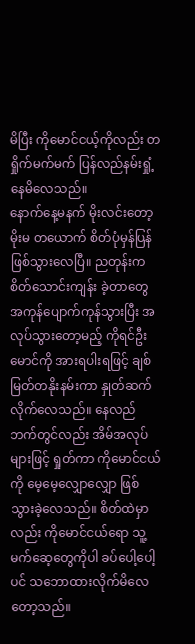မိပြီး ကိုမောင်ငယ့်ကိုလည်း တရှိုက်မက်မက် ပြန်လည်နမ်းရှုံ့နေမိလေသည်။
နောက်နေ့မနက် မိုးလင်းတော့ မိုးမ တယောက် စိတ်ပုံမှန်ပြန်ဖြစ်သွားလေပြီ။ ညတုန်းက စိတ်သောင်းကျန်း ခဲ့တာတွေ အကုန်ပျောက်ကုန်သွားပြီး အလုပ်သွားတော့မည့် ကိုရင်ဦးမောင်ကို အားရပါးရဖြင့် ချစ်မြတ်တနိုးနမ်းကာ နှုတ်ဆက်လိုက်လေသည်။ နေလည်ဘက်တွင်လည်း အိမ်အလုပ်များဖြင့် ရှုတ်ကာ ကိုမောင်ငယ်ကို မေ့မေ့လျှောလျှော ဖြစ်သွားခဲ့လေသည်။ စိတ်ထဲမှာလည်း ကိုမောင်ငယ်ရော သူ့မက်ဆေ့တွေကိုပါ ခပ်ပေါ့ပေါ့ပင် သဘောထားလိုက်မိလေတော့သည်။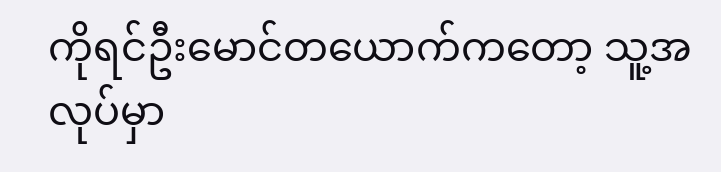ကိုရင်ဦးမောင်တယောက်ကတော့ သူ့အလုပ်မှာ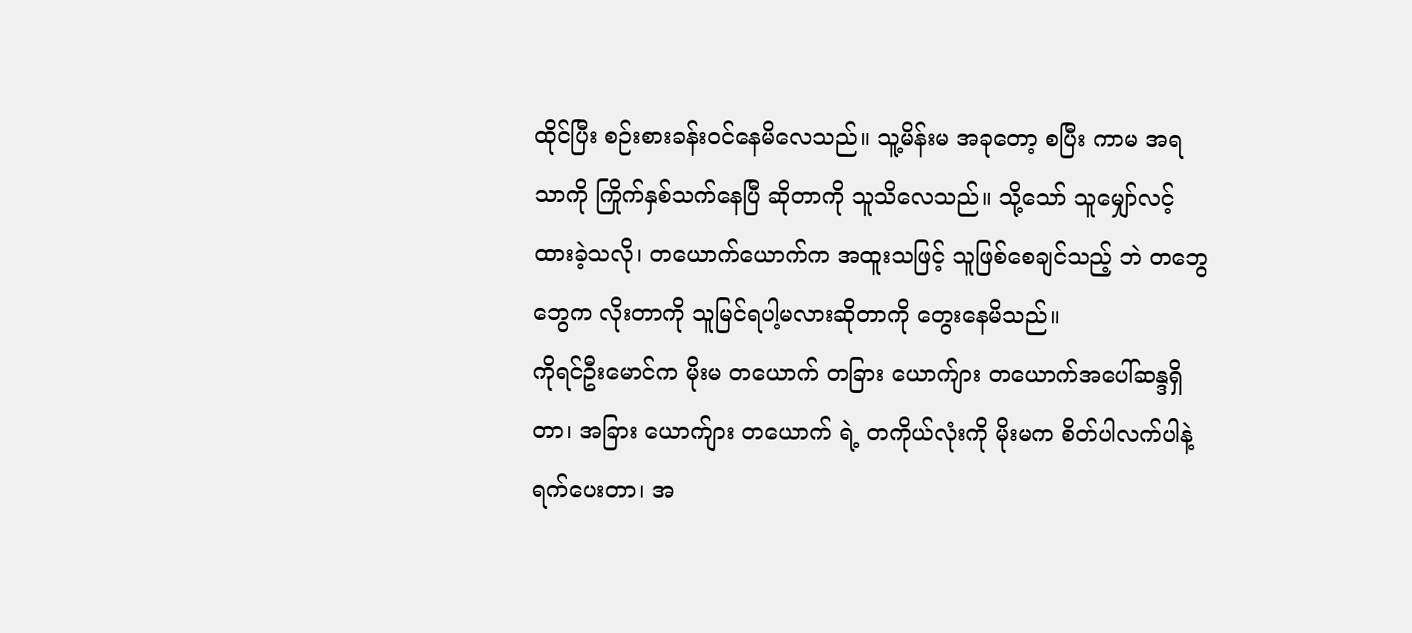ထိုင်ပြီး စဉ်းစားခန်းဝင်နေမိလေသည်။ သူ့မိန်းမ အခုတော့ စပြီး ကာမ အရသာကို ကြိုက်နှစ်သက်နေပြီ ဆိုတာကို သူသိလေသည်။ သို့သော် သူမျှော်လင့်ထားခဲ့သလို၊ တယောက်ယောက်က အထူးသဖြင့် သူဖြစ်စေချင်သည့် ဘဲ တဘွေဘွေက လိုးတာကို သူမြင်ရပါ့မလားဆိုတာကို တွေးနေမိသည်။
ကိုရင်ဦးမောင်က မိုးမ တယောက် တခြား ယောက်ျား တယောက်အပေါ်ဆန္ဒရှိတာ၊ အခြား ယောက်ျား တယောက် ရဲ့ တကိုယ်လုံးကို မိုးမက စိတ်ပါလက်ပါနဲ့ ရက်ပေးတာ၊ အ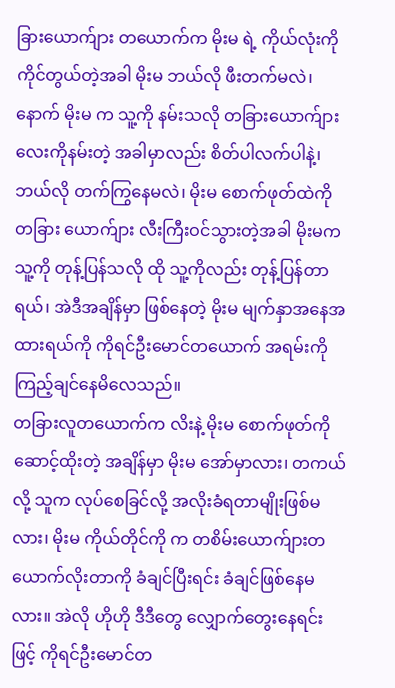ခြားယောက်ျား တယောက်က မိုးမ ရဲ့ ကိုယ်လုံးကို ကိုင်တွယ်တဲ့အခါ မိုးမ ဘယ်လို ဖီးတက်မလဲ၊ နောက် မိုးမ က သူ့ကို နမ်းသလို တခြားယောက်ျားလေးကိုနမ်းတဲ့ အခါမှာလည်း စိတ်ပါလက်ပါနဲ့၊ ဘယ်လို တက်ကြွနေမလဲ၊ မိုးမ စောက်ဖုတ်ထဲကို တခြား ယောက်ျား လီးကြီးဝင်သွားတဲ့အခါ မိုးမက သူ့ကို တုန့်ပြန်သလို ထို သူ့ကိုလည်း တုန့်ပြန်တာရယ်၊ အဲဒီအချိန်မှာ ဖြစ်နေတဲ့ မိုးမ မျက်နှာအနေအထားရယ်ကို ကိုရင်ဦးမောင်တယောက် အရမ်းကို ကြည့်ချင်နေမိလေသည်။
တခြားလူတယောက်က လိးနဲ့ မိုးမ စောက်ဖုတ်ကို ဆောင့်ထိုးတဲ့ အချိန်မှာ မိုးမ အော်မှာလား၊ တကယ်လို့ သူက လုပ်စေခြင်လို့ အလိုးခံရတာမျိုးဖြစ်မလား၊ မိုးမ ကိုယ်တိုင်ကို က တစိမ်းယောက်ျားတယောက်လိုးတာကို ခံချင်ပြီးရင်း ခံချင်ဖြစ်နေမလား။ အဲလို ဟိုဟို ဒီဒီတွေ လျှောက်တွေးနေရင်းဖြင့် ကိုရင်ဦးမောင်တ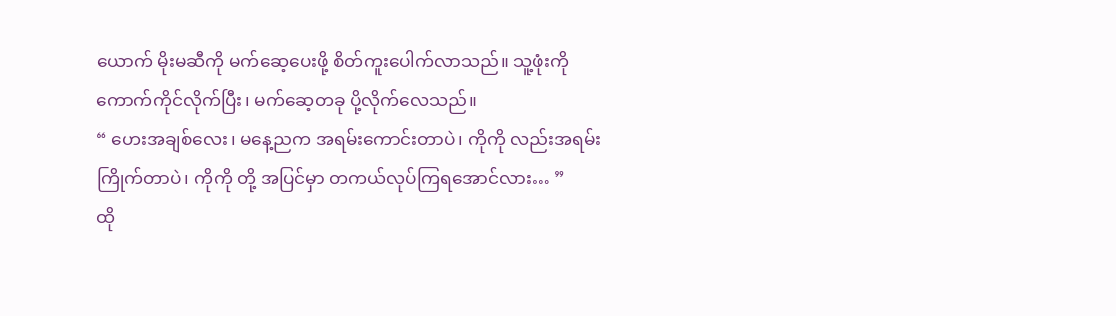ယောက် မိုးမဆီကို မက်ဆေ့ပေးဖို့ စိတ်ကူးပေါက်လာသည်။ သူ့ဖုံးကို ကောက်ကိုင်လိုက်ပြီး၊ မက်ဆေ့တခု ပို့လိုက်လေသည်။
“ ဟေးအချစ်လေး၊ မနေ့ညက အရမ်းကောင်းတာပဲ၊ ကိုကို လည်းအရမ်းကြိုက်တာပဲ၊ ကိုကို တို့ အပြင်မှာ တကယ်လုပ်ကြရအောင်လား… ”
ထို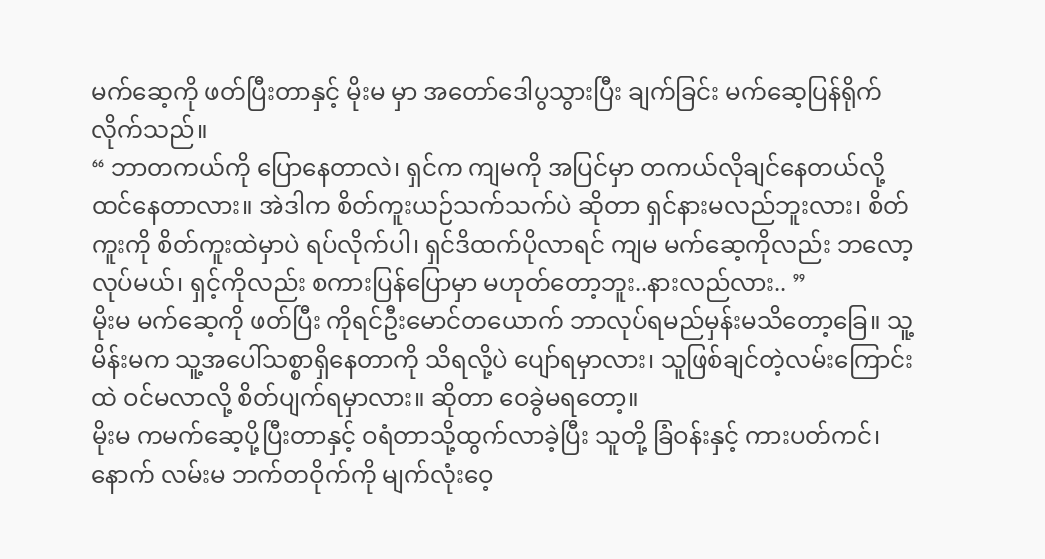မက်ဆေ့ကို ဖတ်ပြီးတာနှင့် မိုးမ မှာ အတော်ဒေါပွသွားပြီး ချက်ခြင်း မက်ဆေ့ပြန်ရိုက်လိုက်သည်။
“ ဘာတကယ်ကို ပြောနေတာလဲ၊ ရှင်က ကျမကို အပြင်မှာ တကယ်လိုချင်နေတယ်လို့ထင်နေတာလား။ အဲဒါက စိတ်ကူးယဉ်သက်သက်ပဲ ဆိုတာ ရှင်နားမလည်ဘူးလား၊ စိတ်ကူးကို စိတ်ကူးထဲမှာပဲ ရပ်လိုက်ပါ၊ ရှင်ဒိထက်ပိုလာရင် ကျမ မက်ဆေ့ကိုလည်း ဘလော့လုပ်မယ်၊ ရှင့်ကိုလည်း စကားပြန်ပြောမှာ မဟုတ်တော့ဘူး..နားလည်လား.. ”
မိုးမ မက်ဆေ့ကို ဖတ်ပြီး ကိုရင်ဦးမောင်တယောက် ဘာလုပ်ရမည်မှန်းမသိတော့ခြေ။ သူ့မိန်းမက သူ့အပေါ်သစ္စာရှိနေတာကို သိရလို့ပဲ ပျော်ရမှာလား၊ သူဖြစ်ချင်တဲ့လမ်းကြောင်းထဲ ဝင်မလာလို့ စိတ်ပျက်ရမှာလား။ ဆိုတာ ဝေခွဲမရတော့။
မိုးမ ကမက်ဆေ့ပို့ပြီးတာနှင့် ဝရံတာသို့ထွက်လာခဲ့ပြီး သူတို့ ခြံဝန်းနှင့် ကားပတ်ကင်၊ နောက် လမ်းမ ဘက်တဝိုက်ကို မျက်လုံးဝေ့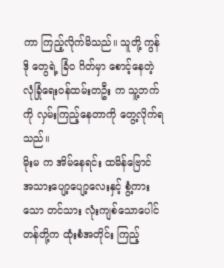ကာ ကြည့်လိုက်မိသည်။ သူတို့ ကွန်ဒို တွေရဲ့ ခြံဝ ဂိတ်မှာ စောင့်နေတဲ့ လုံခြုံရေးဝန်ထမ်းတဦး က သူ့ဘက်ကို လှမ်းကြည့်နေတာကို တွေ့လိုက်ရသည်။
မိုးမ က အိမ်နေရင်း ထမိန်ဗြောင် အသားပျော့ပျော့လေးနှင့် စွံ့ကားသော တင်သား လုံးကျစ်သောပေါင်တန်တို့က ထုံးစံအတိုင်း ကြည့်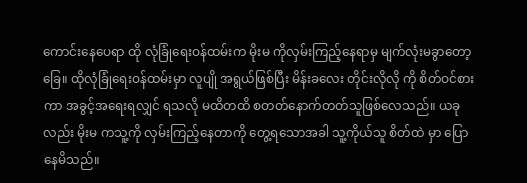ကောင်းနေပေရာ ထို လုံခြုံရေးဝန်ထမ်းက မိုးမ ကိုလှမ်းကြည့်နေရာမှ မျက်လုံးမခွာတော့ခြေ။ ထိုလုံခြုံရေးဝန်ထမ်းမှာ လူပျို အရွယ်ဖြစ်ပြီး မိန်းခလေး တိုင်းလိုလို ကို စိတ်ဝင်စားကာ အခွင့်အရေးရလျှင် ရသလို မထိတထိ စတတ်နောက်တတ်သူဖြစ်လေသည်။ ယခုလည်း မိုးမ ကသူ့ကို လှမ်းကြည့်နေတာကို တွေ့ရသောအခါ သူ့ကိုယ်သူ စိတ်ထဲ မှာ ပြောနေမိသည်။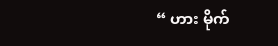“ ဟား မိုက်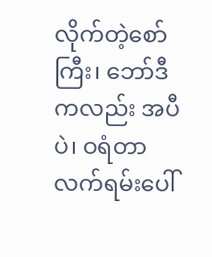လိုက်တဲ့စော်ကြီး၊ ဘော်ဒီကလည်း အပီပဲ၊ ဝရံတာ လက်ရမ်းပေါ်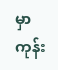မှာ ကုန်း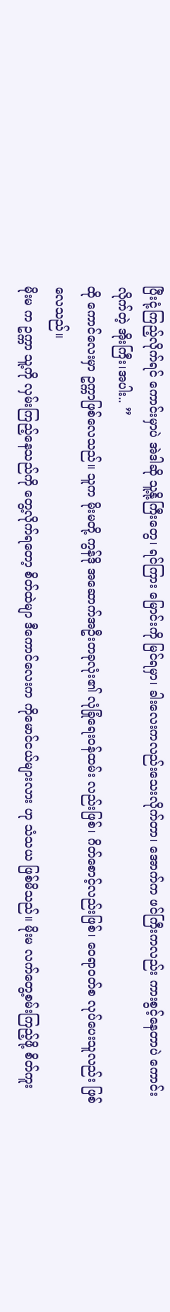ပြီးငုံ့ကြည့်လိုက်ရင် ကောင်းမှာပဲ အဲဒါဆို သူ့နို့ကြီးတွေ၊ ရင်ကြား မြောင်းကို မြင်ရမှာ၊ ခါးလေးကလည်းသေးလိုက်တာ၊ အောက်က ဖင်ကြီးကလည်း ကားစွင့်နေတာပဲ ကောင်းလိုက်တဲ့ အိုးကြီး၊အပါး.. ”
ထို ကောင်လေးမှာ ဥက္ကာဖြစ်လေသည်။ သူက မိုးမတို့ ကွန်ဒို အဆောက်အဦးတခုလုံး၏ လုံခြုံရေးဝန်ထမ်း လည်းဖြစ်၊ ဂိတ်စောင့်လည်းဖြစ်၊ ဝေရာဝတ်စ လုပ်ပေးသူလည်း ဖြစ်လေသည်။
မိုးမ က ဥက္ကာ သူ့ကို လှမ်းကြည့်နေသည်ကို တွေ့လိုက်ရတော့ စိတ်ထဲမျာ ဒီကောင်လေးက ကိုမောင်ငယ်များလား ဟု သံသယ ဖြစ်မိသည်။ မိုးမ လက်တွေ့စမ်းကြည့်ဖို့ စိတ်ကူး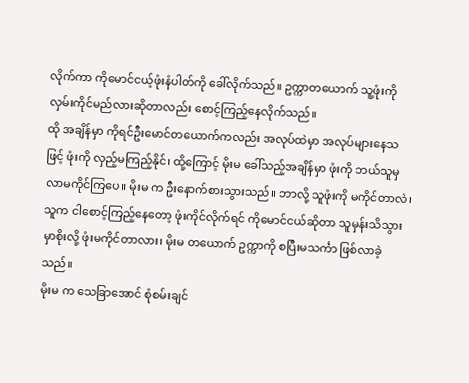လိုက်ကာ ကိုမောင်ငယ့်ဖုံးနံပါတ်ကို ခေါ်လိုက်သည်။ ဥက္ကာတယောက် သူ့ဖုံးကို လှမ်းကိုင်မည်လားဆိုတာလည်း စောင့်ကြည့်နေလိုက်သည်။
ထို အချိန်မှာ ကိုရင်ဦးမောင်တယောက်ကလည်း အလုပ်ထဲမှာ အလုပ်များနေသဖြင့် ဖုံးကို လှည့်မကြည့်နိုင်၊ ထို့ကြောင့် မိုးမ ခေါ်သည့်အချိန်မှာ ဖုံးကို ဘယ်သူမှ လာမကိုင်ကြပေ။ မိုးမ က ဦးနောက်စားသွားသည်။ ဘာလို့ သူဖုံးကို မကိုင်တာလဲ၊ သူက ငါစောင့်ကြည့်နေတော့ ဖုံးကိုင်လိုက်ရင် ကိုမောင်ငယ်ဆိုတာ သူမှန်းသိသွားမှာစိုးလို့ ဖုံးမကိုင်တာလား၊ မိုးမ တယောက် ဥက္ကာကို စပြီးမသင်္ကာ ဖြစ်လာခဲ့သည်။
မိုးမ က သေခြာအောင် စုံစမ်းချင်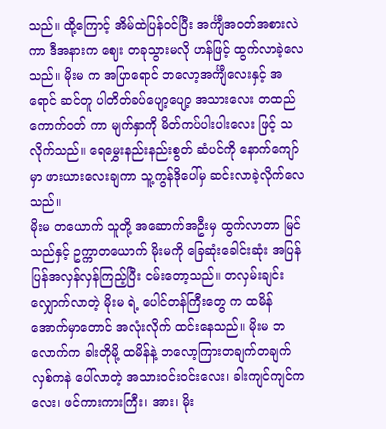သည်။ ထို့ကြောင့် အိမ်ထဲပြန်ဝင်ပြီး အင်္ကျီအဝတ်အစားလဲကာ ဒီအနားက ဈေး တခုသွားမလို ဟန်ဖြင့် ထွက်လာခဲ့လေသည်။ မိုးမ က အပြာရောင် ဘလော့အင်္ကျီလေးနှင့် အရောင် ဆင်တူ ပါတိတ်ခပ်ပျော့ပျော့ အသားလေး တထည်ကောက်ဝတ် ကာ မျက်နှာကို မိတ်ကပ်ပါးပါးလေး ဖြင့် သလိုက်သည်။ ရေမွှေးနည်းနည်းစွတ် ဆံပင်ကို နောက်ကျော်မှာ ဖားယားလေးချကာ သူ့ကွန်ဒိုပေါ်မှ ဆင်းလာခဲ့လိုက်လေသည်။
မိုးမ တယောက် သူတို့ အဆောက်အဦးမှ ထွက်လာတာ မြင်သည်နှင့် ဥက္ကာတယောက် မိုးမကို ခြေဆုံးခေါင်းဆုံး အပြန်ပြန်အလှန်လှန်ကြည့်ပြီး ငမ်းတော့သည်။ တလှမ်းချင်း လျှောက်လာတဲ့ မိုးမ ရဲ့ ပေါင်တန်ကြီးတွေ က ထမိန်အောက်မှာတောင် အလုံးလိုက် ထင်းနေသည်။ မိုးမ ဘလောက်က ခါးတိုမို့ ထမိန်နဲ့ ဘလော့ကြားတချက်တချက်လှစ်ကနဲ ပေါ်လာတဲ့ အသားဝင်းဝင်းလေး၊ ခါးကျင်ကျင်ကလေး၊ ဖင်ကားကားကြီး၊ အား၊ မိုး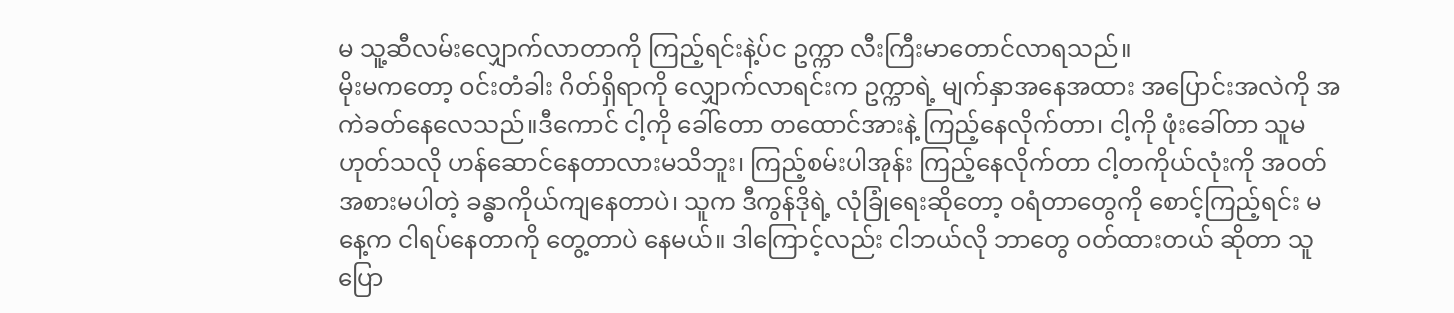မ သူ့ဆီလမ်းလျှောက်လာတာကို ကြည့်ရင်းနဲ့ပ်င ဥက္ကာ လီးကြီးမာတောင်လာရသည်။
မိုးမကတော့ ဝင်းတံခါး ဂိတ်ရှိရာကို လျှောက်လာရင်းက ဥက္ကာရဲ့ မျက်နှာအနေအထား အပြောင်းအလဲကို အကဲခတ်နေလေသည်။ဒီကောင် ငါ့ကို ခေါ်တော တထောင်အားနဲ့ ကြည့်နေလိုက်တာ၊ ငါ့ကို ဖုံးခေါ်တာ သူမဟုတ်သလို ဟန်ဆောင်နေတာလားမသိဘူး၊ ကြည့်စမ်းပါအုန်း ကြည့်နေလိုက်တာ ငါ့တကိုယ်လုံးကို အဝတ်အစားမပါတဲ့ ခန္ဓာကိုယ်ကျနေတာပဲ၊ သူက ဒီကွန်ဒိုရဲ့ လုံခြုံရေးဆိုတော့ ဝရံတာတွေကို စောင့်ကြည့်ရင်း မနေ့က ငါရပ်နေတာကို တွေ့တာပဲ နေမယ်။ ဒါကြောင့်လည်း ငါဘယ်လို ဘာတွေ ဝတ်ထားတယ် ဆိုတာ သူပြော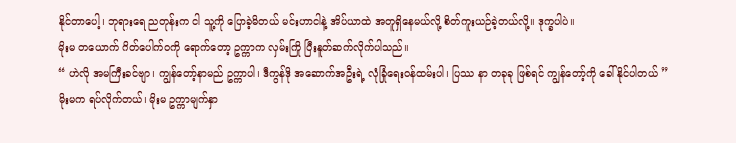နိုင်တာပေါ့၊ ဘုရားရေ ညတုန်းက ငါ သူ့ကို ပြောခဲ့မိတယ် မင်းဟာငါနဲ့ အိပ်ယာထဲ အတူရှိနေမယ်လို့ စိတ်ကူးယဉ်ခဲ့တယ်လို့။ ဒုက္ခပါပဲ။
မိုးမ တယောက် ဂိတ်ပေါက်ဝကို ရောက်တော့ ဥက္ကာက လှမ်းကြို ပြီးနူတ်ဆက်လိုက်ပါသည်။
“ ဟဲလို အမကြီးခင်ဗျာ၊ ကျွန်တော့်နာမည် ဥက္ကာပါ၊ ဒီကွန်ဒို အဆောက်အဦးရဲ့ လုံခြုံရေးဝန်ထမ်းပါ၊ ပြဿ နာ တခုခု ဖြစ်ရင် ကျွန်တော့်ကို ခေါ်နိုင်ပါတယ် ”
မိုးမက ရပ်လိုက်တယ်၊ မိုးမ ဥက္ကာမျက်နှာ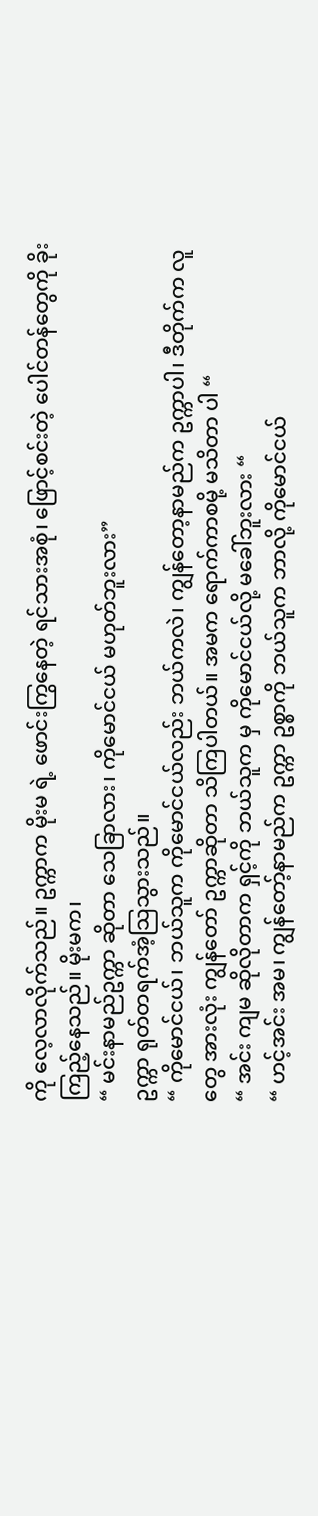ကို လေ့လာလိုက်သည်။ ဥက္ကာက မိုးမ ရဲ့ ဖောင်းကြွနေတဲ့ ရင်သားအစုံ၊ ဖြောင့်စင်းတဲ့ ပေါင်တန်တွေကို ခိုးကြည့်နေသည်။ မိုးမက၊
“ မင်းနာမည်ဥက္ကာ ဆိုတာ သေခြာလား၊ ကိုမောင်ငယ် မဟုတ်ဘူးလား”
ဥက္ကာ ရုတ်တရက်အံ့သြသွားသည်။
“ ကိုမောင်ငယ်၊ ဘယ်သူက ကိုမောင်ငယ်လည်း ဘယ်ကလဲ၊ ကျွန်တော့နာမည်က ဥက္ကာပါ၊ ဒီတိုက်က လူတွေ အားလုံး ကျွန်တော် ဥက္ကာဆိုတာ သိကြပါတယ်။ အမက ရောက်ကာစမို့ မသိတာ ပါ “
“ အင်း ကျမ ဆိုလိုတာက ရှင့်ကို ဘယ်သူက မှ ကိုမောင်ငယ်လို့ မခေါ်ဘူးလား “
“ ဟင့်အင်း အမ၊ ကျွန်တော့်နာမည်က ဥက္ကာ ဥစ္စာကို ဘယ်သူက ဘာလို့ ကိုမောင်ငယ်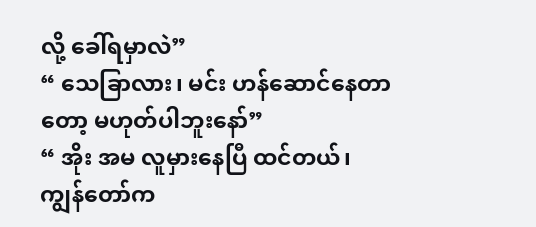လို့ ခေါ်ရမှာလဲ”
“ သေခြာလား၊ မင်း ဟန်ဆောင်နေတာတော့ မဟုတ်ပါဘူးနော်”
“ အိုး အမ လူမှားနေပြီ ထင်တယ်၊ ကျွန်တော်က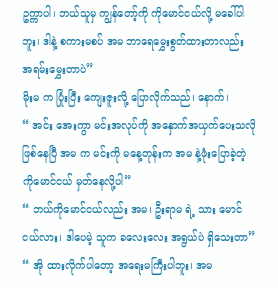ဥက္ကာပါ၊ ဘယ်သူမှ ကျွန်တော့်ကို ကိုမောင်ငယ်လို့ မခေါ်ပါဘူး၊ ဒါနဲ့ စကားမစပ် အမ ဘာရေမွှေးစွတ်ထားတာလည်း အရမ်းမွှေးတာပဲ”
မိုးမ က ပြုံးပြီး ကျေးဇူးလို့ ပြောလိုက်သည်၊ နောက်၊
“ အင်း အေးကွာ မင်းအလုပ်ကို အနှောက်အယှက်ပေးသလို ဖြစ်နေပြီ အမ က မင်းကို မနေ့တုန်းက အမ နဲ့ဖုံးပြောခဲ့တဲ့ ကိုမောင်ငယ် မှတ်နေလို့ပါ”
“ ဘယ်ကိုမောင်ငယ်လည်း အမ၊ ဦးရာမ ရဲ့ သား မောင်ငယ်လား၊ ဒါပေမဲ့ သူက ခလေးလေး အရွယ်ပဲ ရှိသေးတာ”
“ အို ထားလိုက်ပါတော့ အရေးမကြီးပါဘူး၊ အမ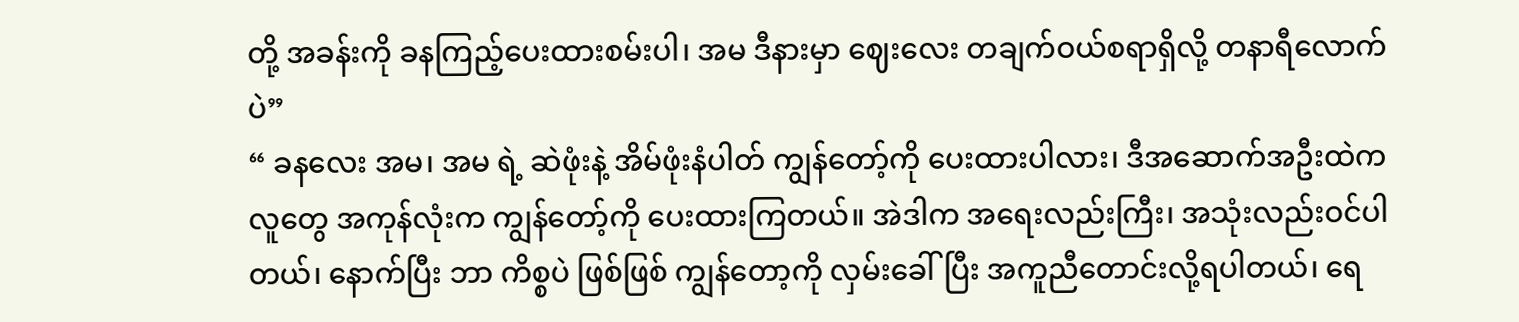တို့ အခန်းကို ခနကြည့်ပေးထားစမ်းပါ၊ အမ ဒီနားမှာ ဈေးလေး တချက်ဝယ်စရာရှိလို့ တနာရီလောက်ပဲ”
“ ခနလေး အမ၊ အမ ရဲ့ ဆဲဖုံးနဲ့ အိမ်ဖုံးနံပါတ် ကျွန်တော့်ကို ပေးထားပါလား၊ ဒီအဆောက်အဦးထဲက လူတွေ အကုန်လုံးက ကျွန်တော့်ကို ပေးထားကြတယ်။ အဲဒါက အရေးလည်းကြီး၊ အသုံးလည်းဝင်ပါတယ်၊ နောက်ပြီး ဘာ ကိစ္စပဲ ဖြစ်ဖြစ် ကျွန်တော့ကို လှမ်းခေါ်ပြီး အကူညီတောင်းလို့ရပါတယ်၊ ရေ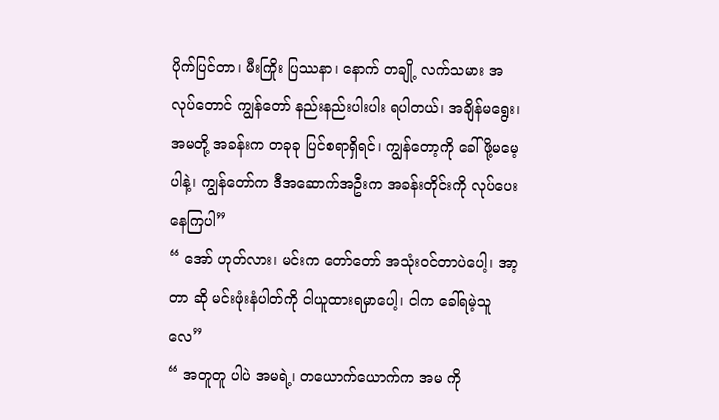ပိုက်ပြင်တာ၊ မီးကြိုး ပြဿနာ၊ နောက် တချို့ လက်သမား အလုပ်တောင် ကျွန်တော် နည်းနည်းပါးပါး ရပါတယ်၊ အချိန်မရွေး၊ အမတို့ အခန်းက တခုခု ပြင်စရာရှိရင်၊ ကျွန်တော့ကို ခေါ်ဖို့မမေ့ပါနဲ့၊ ကျွန်တော်က ဒီအဆောက်အဦးက အခန်းတိုင်းကို လုပ်ပေးနေကြပါ”
“ အော် ဟုတ်လား၊ မင်းက တော်တော် အသုံးဝင်တာပဲပေါ့၊ အာ့တာ ဆို မင်းဖုံးနံပါတ်ကို ငါယူထားရမှာပေါ့၊ ငါက ခေါ်ရမဲ့သူလေ”
“ အတူတူ ပါပဲ အမရဲ့၊ တယောက်ယောက်က အမ ကို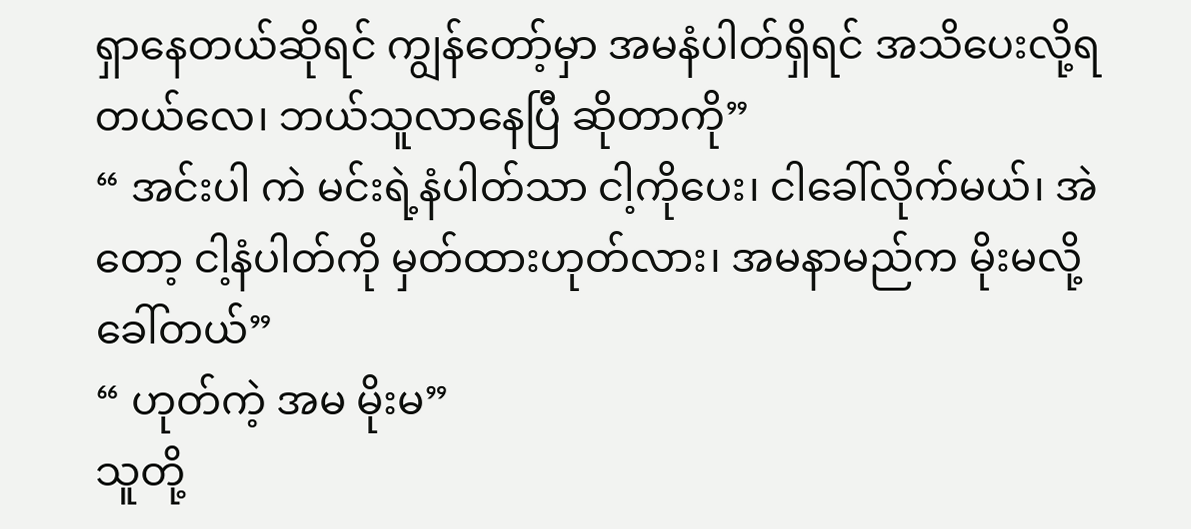ရှာနေတယ်ဆိုရင် ကျွန်တော့်မှာ အမနံပါတ်ရှိရင် အသိပေးလို့ရတယ်လေ၊ ဘယ်သူလာနေပြီ ဆိုတာကို”
“ အင်းပါ ကဲ မင်းရဲ့နံပါတ်သာ ငါ့ကိုပေး၊ ငါခေါ်လိုက်မယ်၊ အဲတော့ ငါ့နံပါတ်ကို မှတ်ထားဟုတ်လား၊ အမနာမည်က မိုးမလို့ ခေါ်တယ်”
“ ဟုတ်ကဲ့ အမ မိုးမ”
သူတို့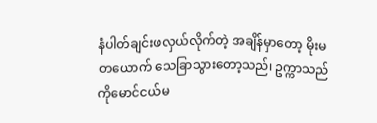နံပါတ်ချင်းဖလှယ်လိုက်တဲ့ အချိန်မှာတော့ မိုးမ တယောက် သေခြာသွားတော့သည်၊ ဥက္ကာသည် ကိုမောင်ငယ်မ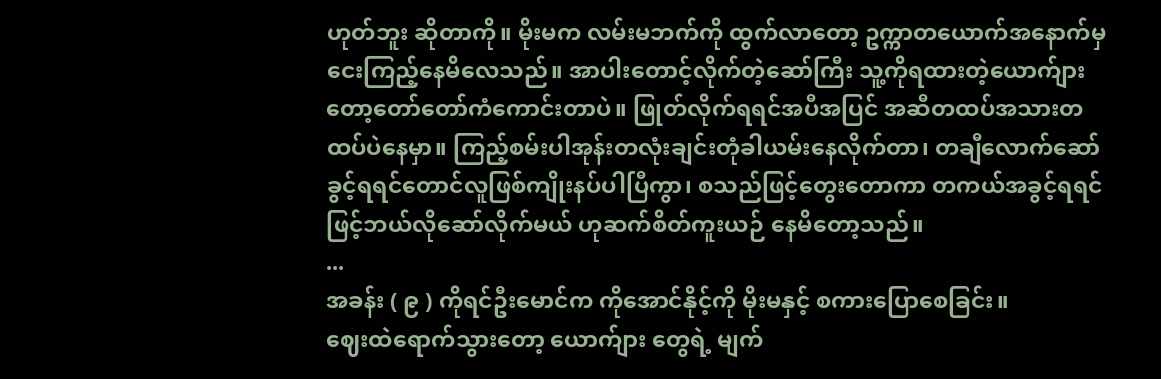ဟုတ်ဘူး ဆိုတာကို။ မိုးမက လမ်းမဘက်ကို ထွက်လာတော့ ဥက္ကာတယောက်အနောက်မှငေးကြည့်နေမိလေသည်။ အာပါးတောင့်လိုက်တဲ့ဆော်ကြီး သူ့ကိုရထားတဲ့ယောက်ျားတော့တော်တော်ကံကောင်းတာပဲ။ ဖြုတ်လိုက်ရရင်အပီအပြင် အဆီတထပ်အသားတထပ်ပဲနေမှာ။ ကြည့်စမ်းပါအုန်းတလုံးချင်းတုံခါယမ်းနေလိုက်တာ၊ တချီလောက်ဆော်ခွင့်ရရင်တောင်လူဖြစ်ကျိုးနပ်ပါပြီကွာ၊ စသည်ဖြင့်တွေးတောကာ တကယ်အခွင့်ရရင်ဖြင့်ဘယ်လိုဆော်လိုက်မယ် ဟုဆက်စိတ်ကူးယဉ် နေမိတော့သည်။
...
အခန်း ( ၉ ) ကိုရင်ဦးမောင်က ကိုအောင်နိုင့်ကို မိုးမနှင့် စကားပြောစေခြင်း။
ဈေးထဲရောက်သွားတော့ ယောက်ျား တွေရဲ့ မျက်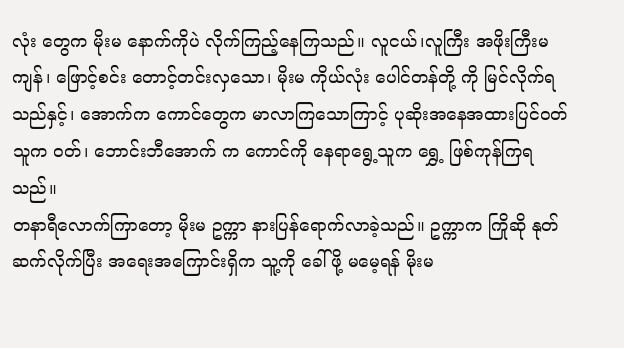လုံး တွေက မိုးမ နောက်ကိုပဲ လိုက်ကြည့်နေကြသည်။ လူငယ်၊လူကြီး အဖိုးကြီးမကျန်၊ ဖြောင့်စင်း တောင့်တင်းလှသော၊ မိုးမ ကိုယ်လုံး ပေါင်တန်တို့ ကို မြင်လိုက်ရသည်နှင့်၊ အောက်က ကောင်တွေက မာလာကြသောကြာင့် ပုဆိုးအနေအထားပြင်ဝတ် သူက ဝတ်၊ ဘောင်းဘီအောက် က ကောင်ကို နေရာရွေ့သူက ရွှေ့ ဖြစ်ကုန်ကြရသည်။
တနာရီလောက်ကြာတော့ မိုးမ ဥက္ကာ နားပြန်ရောက်လာခဲ့သည်။ ဥက္ကာက ကြိုဆို နုတ်ဆက်လိုက်ပြီး အရေးအကြောင်းရှိက သူ့ကို ခေါ်ဖို့ မမေ့ရန် မိုးမ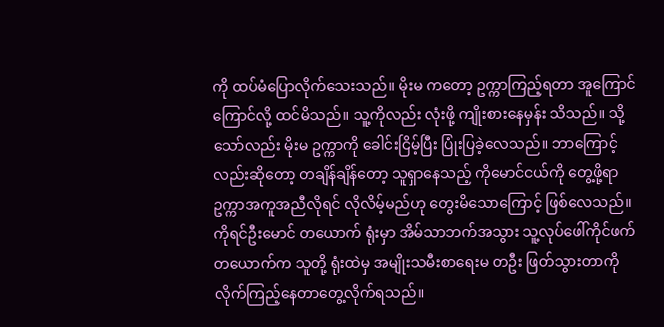ကို ထပ်မံပြောလိုက်သေးသည်။ မိုးမ ကတော့ ဥက္ကာကြည့်ရတာ အူကြောင်ကြောင်လို့ ထင်မိသည်။ သူ့ကိုလည်း လုံးဖို့ ကျိုးစားနေမှန်း သိသည်။ သို့သော်လည်း မိုးမ ဥက္ကာကို ခေါင်းငြိမ့်ပြီး ပြုံးပြခဲ့လေသည်။ ဘာကြောင့်လည်းဆိုတော့ တချိန်ချိန်တော့ သူရှာနေသည့် ကိုမောင်ငယ်ကို တွေ့ဖို့ရာ ဥက္ကာအကူအညီလိုရင် လိုလိမ့်မည်ဟု တွေးမိသောကြောင့် ဖြစ်လေသည်။
ကိုရင်ဦးမောင် တယောက် ရုံးမှာ အိမ်သာဘက်အသွား သူ့လုပ်ဖေါ်ကိုင်ဖက်တယောက်က သူတို့ ရုံးထဲမှ အမျိုးသမီးစာရေးမ တဦး ဖြတ်သွားတာကို လိုက်ကြည့်နေတာတွေ့လိုက်ရသည်။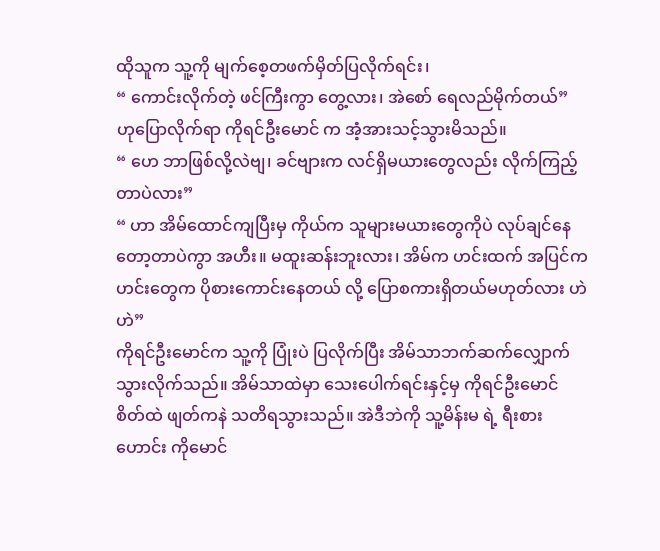ထိုသူက သူ့ကို မျက်စေ့တဖက်မှိတ်ပြလိုက်ရင်း၊
“ ကောင်းလိုက်တဲ့ ဖင်ကြီးကွာ တွေ့လား၊ အဲစော် ရေလည်မိုက်တယ်”
ဟုပြောလိုက်ရာ ကိုရင်ဦးမောင် က အံ့အားသင့်သွားမိသည်။
“ ဟေ ဘာဖြစ်လို့လဲဗျ၊ ခင်ဗျားက လင်ရှိမယားတွေလည်း လိုက်ကြည့်တာပဲလား”
“ ဟာ အိမ်ထောင်ကျပြီးမှ ကိုယ်က သူများမယားတွေကိုပဲ လုပ်ချင်နေတော့တာပဲကွာ အဟီး။ မထူးဆန်းဘူးလား၊ အိမ်က ဟင်းထက် အပြင်က ဟင်းတွေက ပိုစားကောင်းနေတယ် လို့ ပြောစကားရှိတယ်မဟုတ်လား ဟဲဟဲ”
ကိုရင်ဦးမောင်က သူ့ကို ပြုံးပဲ ပြလိုက်ပြီး အိမ်သာဘက်ဆက်လျှောက်သွားလိုက်သည်။ အိမ်သာထဲမှာ သေးပေါက်ရင်းနှင့်မှ ကိုရင်ဦးမောင် စိတ်ထဲ ဖျတ်ကနဲ သတိရသွားသည်။ အဲဒီဘဲကို သူ့မိန်းမ ရဲ့ ရီးစားဟောင်း ကိုမောင်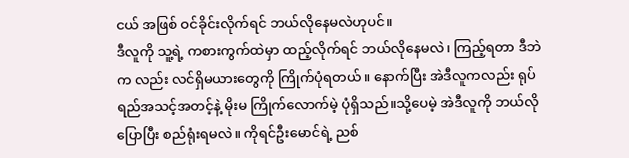ငယ် အဖြစ် ဝင်ခိုင်းလိုက်ရင် ဘယ်လိုနေမလဲဟုပင်။
ဒီလူကို သူ့ရဲ့ ကစားကွက်ထဲမှာ ထည့်လိုက်ရင် ဘယ်လိုနေမလဲ၊ ကြည့်ရတာ ဒီဘဲက လည်း လင်ရှိမယားတွေကို ကြိုက်ပုံရတယ်။ နောက်ပြီး အဲဒီလူကလည်း ရုပ်ရည်အသင့်အတင့်နဲ့ မိုးမ ကြိုက်လောက်မဲ့ ပုံရှိသည်။သို့ပေမဲ့ အဲဒီလူကို ဘယ်လို ပြောပြီး စည်ရုံးရမလဲ။ ကိုရင်ဦးမောင်ရဲ့ ညစ်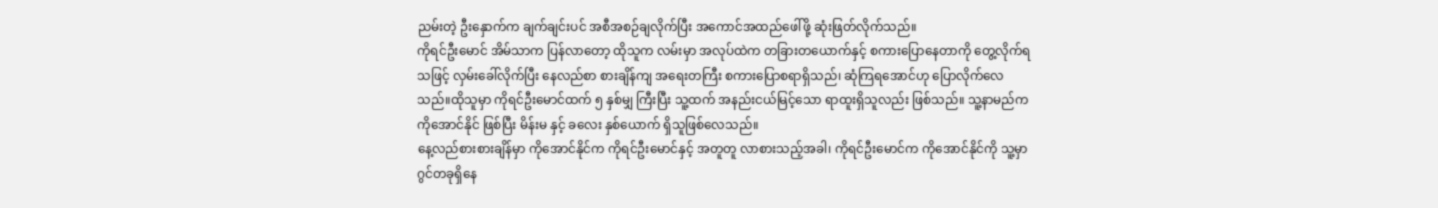ညမ်းတဲ့ ဦးနှောက်က ချက်ချင်းပင် အစီအစဉ်ချလိုက်ပြီး အကောင်အထည်ဖေါ်ဖို့ ဆုံးဖြတ်လိုက်သည်။
ကိုရင်ဦးမောင် အိမ်သာက ပြန်လာတော့ ထိုသူက လမ်းမှာ အလုပ်ထဲက တခြားတယောက်နှင့် စကားပြောနေတာကို တွေ့လိုက်ရသဖြင့် လှမ်းခေါ်လိုက်ပြီး နေလည်စာ စားချိန်ကျ အရေးတကြီး စကားပြောစရာရှိသည်၊ ဆုံကြရအောင်ဟု ပြောလိုက်လေသည်။ထိုသူမှာ ကိုရင်ဦးမောင်ထက် ၅ နှစ်မျှ ကြီးပြီး သူ့ထက် အနည်းငယ်မြင့်သော ရာထူးရှိသူလည်း ဖြစ်သည်။ သူ့နာမည်က ကိုအောင်နိုင် ဖြစ်ပြီး မိန်းမ နှင့် ခလေး နှစ်ယောက် ရှိသူဖြစ်လေသည်။
နေ့လည်စားစားချိန်မှာ ကိုအောင်နိုင်က ကိုရင်ဦးမောင်နှင့် အတူတူ လာစားသည့်အခါ၊ ကိုရင်ဦးမောင်က ကိုအောင်နိုင်ကို သူ့မှာဂွင်တခုရှိနေ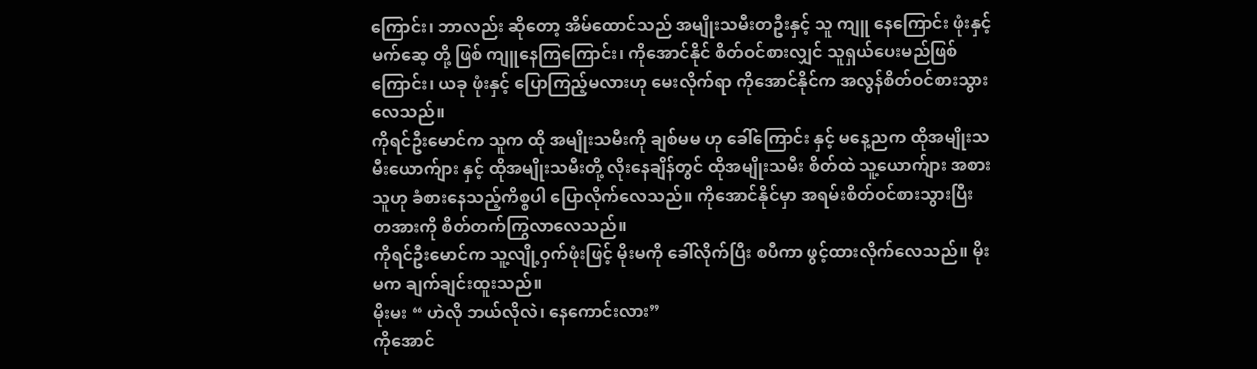ကြောင်း၊ ဘာလည်း ဆိုတော့ အိမ်ထောင်သည် အမျိုးသမီးတဦးနှင့် သူ ကျူ နေကြောင်း ဖုံးနှင့် မက်ဆေ့ တို့ ဖြစ် ကျူနေကြကြောင်း၊ ကိုအောင်နိုင် စိတ်ဝင်စားလျှင် သူရှယ်ပေးမည်ဖြစ်ကြောင်း၊ ယခု ဖုံးနှင့် ပြောကြည့်မလားဟု မေးလိုက်ရာ ကိုအောင်နိုင်က အလွန်စိတ်ဝင်စားသွားလေသည်။
ကိုရင်ဦးမောင်က သူက ထို အမျိုးသမီးကို ချစ်မမ ဟု ခေါ်ကြောင်း နှင့် မနေ့ညက ထိုအမျိုးသမီးယောက်ျား နှင့် ထိုအမျိုးသမီးတို့ လိုးနေချိန်တွင် ထိုအမျိုးသမီး စိတ်ထဲ သူ့ယောက်ျား အစား သူဟု ခံစားနေသည့်ကိစ္စပါ ပြောလိုက်လေသည်။ ကိုအောင်နိုင်မှာ အရမ်းစိတ်ဝင်စားသွားပြီး တအားကို စိတ်တက်ကြွလာလေသည်။
ကိုရင်ဦးမောင်က သူ့လျို့ဝှက်ဖုံးဖြင့် မိုးမကို ခေါ်လိုက်ပြီး စပီကာ ဖွင့်ထားလိုက်လေသည်။ မိုးမက ချက်ချင်းထူးသည်။
မိုးမး “ ဟဲလို ဘယ်လိုလဲ၊ နေကောင်းလား”
ကိုအောင်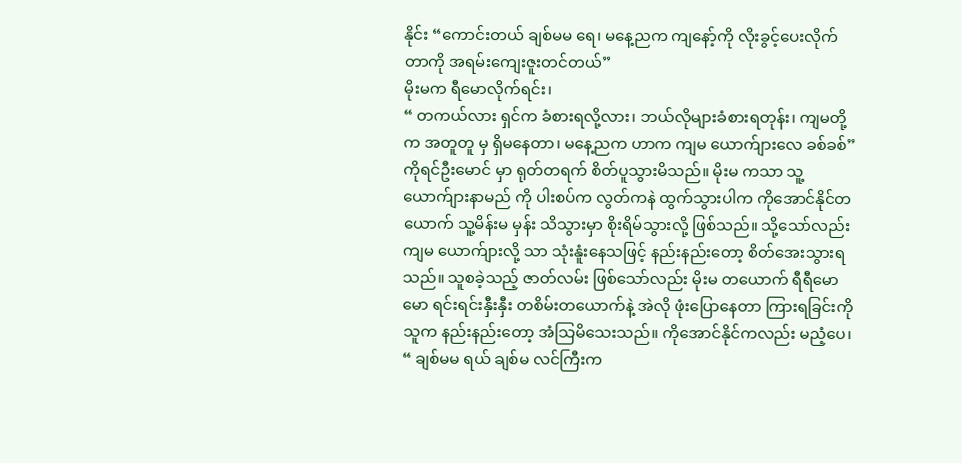နိုင်း “ကောင်းတယ် ချစ်မမ ရေ၊ မနေ့ညက ကျနော့်ကို လိုးခွင့်ပေးလိုက်တာကို အရမ်းကျေးဇူးတင်တယ်”
မိုးမက ရီမောလိုက်ရင်း၊
“ တကယ်လား ရှင်က ခံစားရလို့လား၊ ဘယ်လိုများခံစားရတုန်း၊ ကျမတို့က အတူတူ မှ ရှိမနေတာ၊ မနေ့ညက ဟာက ကျမ ယောက်ျားလေ ခစ်ခစ်”
ကိုရင်ဦးမောင် မှာ ရုတ်တရက် စိတ်ပူသွားမိသည်။ မိုးမ ကသာ သူ့ယောက်ျားနာမည် ကို ပါးစပ်က လွတ်ကနဲ ထွက်သွားပါက ကိုအောင်နိုင်တယောက် သူ့မိန်းမ မှန်း သိသွားမှာ စိုးရိမ်သွားလို့ ဖြစ်သည်။ သို့သော်လည်း ကျမ ယောက်ျားလို့ သာ သုံးနူံးနေသဖြင့် နည်းနည်းတော့ စိတ်အေးသွားရသည်။ သူစခဲ့သည့် ဇာတ်လမ်း ဖြစ်သော်လည်း မိုးမ တယောက် ရီရီမောမော ရင်းရင်းနှီးနှီး တစိမ်းတယောက်နဲ့ အဲလို ဖုံးပြောနေတာ ကြားရခြင်းကို သူက နည်းနည်းတော့ အံသြမိသေးသည်။ ကိုအောင်နိုင်ကလည်း မညံ့ပေ၊
“ ချစ်မမ ရယ် ချစ်မ လင်ကြီးက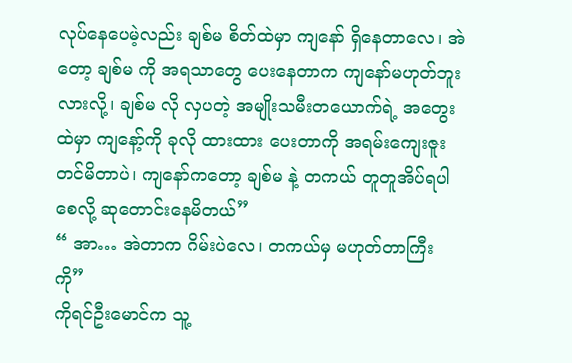လုပ်နေပေမဲ့လည်း ချစ်မ စိတ်ထဲမှာ ကျနော် ရှိနေတာလေ၊ အဲတော့ ချစ်မ ကို အရသာတွေ ပေးနေတာက ကျနော်မဟုတ်ဘူးလားလို့၊ ချစ်မ လို လှပတဲ့ အမျိုးသမီးတယောက်ရဲ့ အတွေးထဲမှာ ကျနော့်ကို ခုလို ထားထား ပေးတာကို အရမ်းကျေးဇူးတင်မိတာပဲ၊ ကျနော်ကတော့ ချစ်မ နဲ့ တကယ် တူတူအိပ်ရပါစေလို့ ဆုတောင်းနေမိတယ်”
“ အာ… အဲတာက ဂိမ်းပဲလေ၊ တကယ်မှ မဟုတ်တာကြီးကို”
ကိုရင်ဦးမောင်က သူ့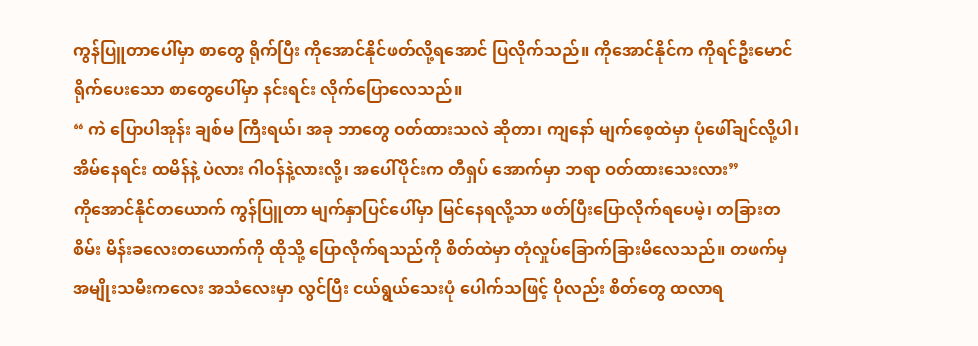ကွန်ပြူတာပေါ်မှာ စာတွေ ရိုက်ပြီး ကိုအောင်နိုင်ဖတ်လို့ရအောင် ပြလိုက်သည်။ ကိုအောင်နိုင်က ကိုရင်ဦးမောင် ရိုက်ပေးသော စာတွေပေါ်မှာ နင်းရင်း လိုက်ပြောလေသည်။
“ ကဲ ပြောပါအုန်း ချစ်မ ကြီးရယ်၊ အခု ဘာတွေ ဝတ်ထားသလဲ ဆိုတာ၊ ကျနော် မျက်စေ့ထဲမှာ ပုံဖေါ်ချင်လို့ပါ၊ အိမ်နေရင်း ထမိန်နဲ့ ပဲလား ဂါဝန်နဲ့လားလို့၊ အပေါ်ပိုင်းက တီရှပ် အောက်မှာ ဘရာ ဝတ်ထားသေးလား”
ကိုအောင်နိုင်တယောက် ကွန်ပြူတာ မျက်နှာပြင်ပေါ်မှာ မြင်နေရလို့သာ ဖတ်ပြီးပြောလိုက်ရပေမဲ့၊ တခြားတစိမ်း မိန်းခလေးတယောက်ကို ထိုသို့ ပြောလိုက်ရသည်ကို စိတ်ထဲမှာ တုံလှုပ်ခြောက်ခြားမိလေသည်။ တဖက်မှ အမျိုးသမီးကလေး အသံလေးမှာ လွင်ပြီး ငယ်ရွယ်သေးပုံ ပေါက်သဖြင့် ပိုလည်း စိတ်တွေ ထလာရ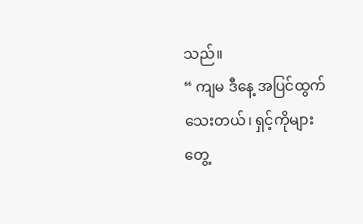သည်။
“ ကျမ ဒီနေ့ အပြင်ထွက်သေးတယ်၊ ရှင့်ကိုများ တွေ့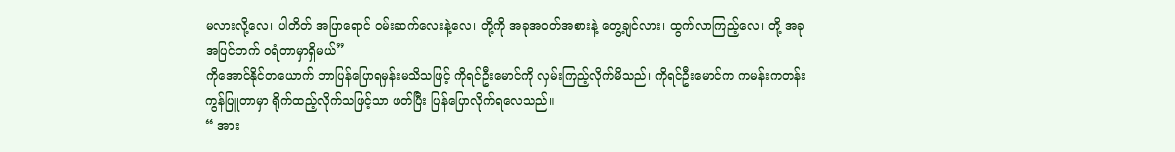မလားလို့လေ၊ ပါတိတ် အပြာရောင် ဝမ်းဆက်လေးနဲ့လေ၊ တို့ကို အခုအဝတ်အစားနဲ့ တွေ့ချင်လား၊ ထွက်လာကြည့်လေ၊ တို့ အခု အပြင်ဘက် ဝရံတာမှာရှိမယ်”
ကိုအောင်နိုင်တယောက် ဘာပြန်ပြောရမှန်းမသိသဖြင့် ကိုရင်ဦးမောင်ကို လှမ်းကြည့်လိုက်မိသည်၊ ကိုရင်ဦးမောင်က ကမန်းကတန်း ကွန်ပြူတာမှာ ရိုက်ထည့်လိုက်သဖြင့်သာ ဖတ်ပြီး ပြန်ပြောလိုက်ရလေသည်။
“ အား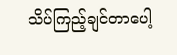သိပ်ကြည့်ချင်တာပေါ့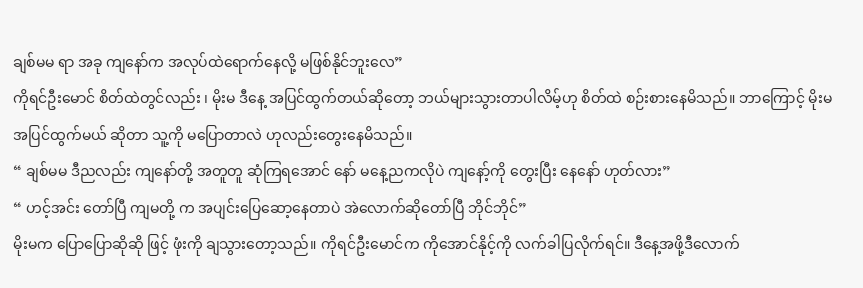ချစ်မမ ရာ အခု ကျနော်က အလုပ်ထဲရောက်နေလို့ မဖြစ်နိုင်ဘူးလေ”
ကိုရင်ဦးမောင် စိတ်ထဲတွင်လည်း ၊ မိုးမ ဒီနေ့ အပြင်ထွက်တယ်ဆိုတော့ ဘယ်များသွားတာပါလိမ့်ဟု စိတ်ထဲ စဉ်းစားနေမိသည်။ ဘာကြောင့် မိုးမ အပြင်ထွက်မယ် ဆိုတာ သူ့ကို မပြောတာလဲ ဟုလည်းတွေးနေမိသည်။
“ ချစ်မမ ဒီညလည်း ကျနော်တို့ အတူတူ ဆုံကြရအောင် နော် မနေ့ညကလိုပဲ ကျနော့်ကို တွေးပြီး နေနော် ဟုတ်လား”
“ ဟင့်အင်း တော်ပြီ ကျမတို့ က အပျင်းပြေဆော့နေတာပဲ အဲလောက်ဆိုတော်ပြီ ဘိုင်ဘိုင်”
မိုးမက ပြောပြောဆိုဆို ဖြင့် ဖုံးကို ချသွားတော့သည်။ ကိုရင်ဦးမောင်က ကိုအောင်နိုင့်ကို လက်ခါပြလိုက်ရင်။ ဒီနေ့အဖို့ဒီလောက်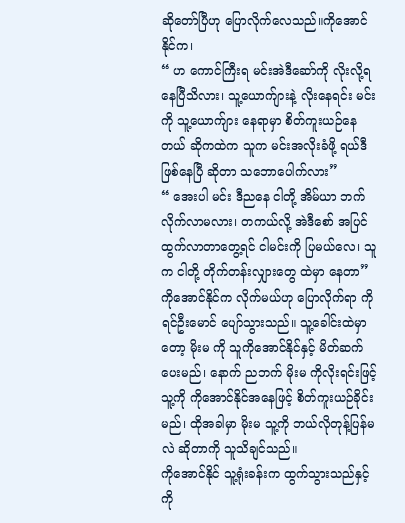ဆိုတော်ပြီဟု ပြောလိုက်လေသည်။ကိုအောင်နိုင်က၊
“ ဟ ကောင်ကြီးရ မင်းအဲဒီဆော်ကို လိုးလို့ရနေပြီသိလား၊ သူ့ယောက်ျားနဲ့ လိုးနေရင်း မင်းကို သူ့ယောက်ျား နေရာမှာ စိတ်ကူးယဉ်နေတယ် ဆိုကထဲက သူက မင်းအလိုးခံဖို့ ရယ်ဒီ ဖြစ်နေပြီ ဆိုတာ သဘောပေါက်လား”
“ အေးပါ မင်း ဒီညနေ ငါတို့ အိမ်ယာ ဘက်လိုက်လာမလား၊ တကယ်လို့ အဲဒီစော် အပြင်ထွက်လာတာတွေ့ရင် ငါမင်းကို ပြမယ်လေ၊ သူက ငါတို့ တိုက်တန်းလျှားတွေ ထဲမှာ နေတာ”
ကိုအောင်နိုင်က လိုက်မယ်ဟု ပြောလိုက်ရာ ကိုရင်ဦးမောင် ပျော်သွားသည်။ သူ့ခေါင်းထဲမှာတော့ မိုးမ ကို သူကိုအောင်နိုင်နှင့် မိတ်ဆက်ပေးမည်၊ နောက် ညဘက် မိုးမ ကိုလိုးရင်းဖြင့် သူ့ကို ကိုအောင်နိုင်အနေဖြင့် စိတ်ကူးယဉ်ခိုင်းမည်၊ ထိုအခါမှာ မိုးမ သူ့ကို ဘယ်လိုတုန့်ပြန်မလဲ ဆိုတာကို သူသိချင်သည်။
ကိုအောင်နိုင် သူ့ရုံးခန်းက ထွက်သွားသည်နှင့် ကို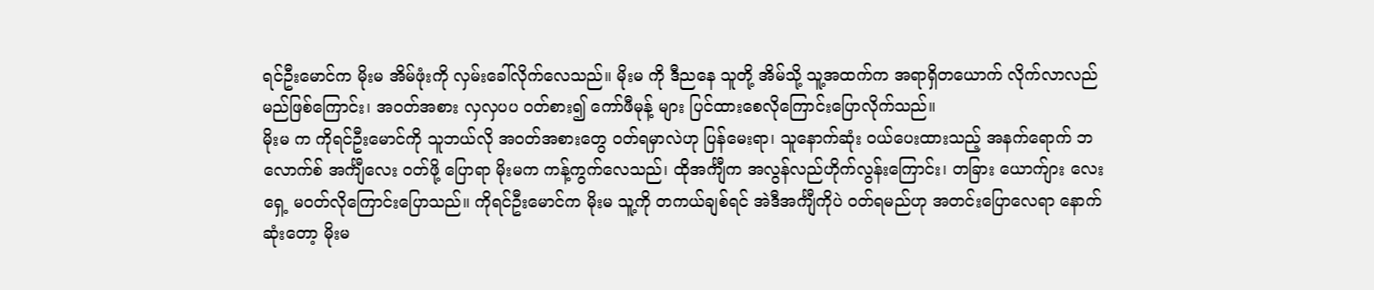ရင်ဦးမောင်က မိုးမ အိမ်ဖုံးကို လှမ်းခေါ်လိုက်လေသည်။ မိုးမ ကို ဒီညနေ သူတို့ အိမ်သို့ သူ့အထက်က အရာရှိတယောက် လိုက်လာလည်မည်ဖြစ်ကြောင်း၊ အဝတ်အစား လှလှပပ ဝတ်စား၍ ကော်ဖီမုန့် များ ပြင်ထားစေလိုကြောင်းပြောလိုက်သည်။
မိုးမ က ကိုရင်ဦးမောင်ကို သူဘယ်လို အဝတ်အစားတွေ ဝတ်ရမှာလဲဟု ပြန်မေးရာ၊ သူနောက်ဆုံး ဝယ်ပေးထားသည့် အနက်ရောက် ဘလောက်စ် အင်္ကျီလေး ဝတ်ဖို့ ပြောရာ မိုးမက ကန့်ကွက်လေသည်၊ ထိုအင်္ကျီက အလွန်လည်ဟိုက်လွန်းကြောင်း၊ တခြား ယောက်ျား လေး ရှေ့ မဝတ်လိုကြောင်းပြောသည်။ ကိုရင်ဦးမောင်က မိုးမ သူ့ကို တကယ်ချစ်ရင် အဲဒီအင်္ကျီကိုပဲ ဝတ်ရမည်ဟု အတင်းပြောလေရာ နောက်ဆုံးတော့ မိုးမ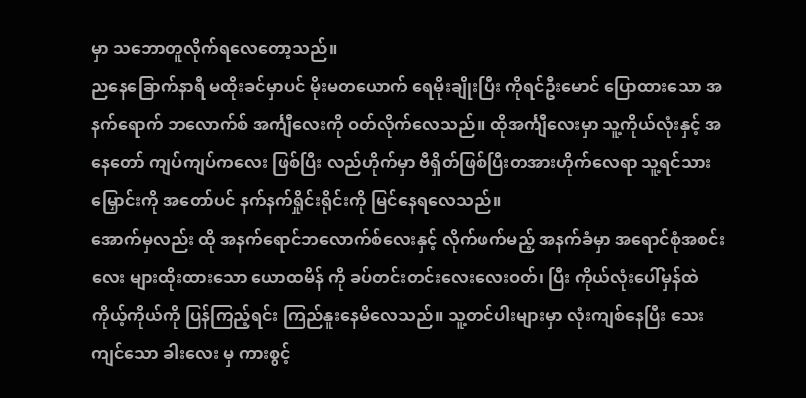မှာ သဘောတူလိုက်ရလေတော့သည်။
ညနေခြောက်နာရီ မထိုးခင်မှာပင် မိုးမတယောက် ရေမိုးချိုးပြီး ကိုရင်ဦးမောင် ပြောထားသော အနက်ရောက် ဘလောက်စ် အင်္ကျီလေးကို ဝတ်လိုက်လေသည်။ ထိုအင်္ကျီလေးမှာ သူ့ကိုယ်လုံးနှင့် အနေတော် ကျပ်ကျပ်ကလေး ဖြစ်ပြီး လည်ဟိုက်မှာ ဗီရှိတ်ဖြစ်ပြီးတအားဟိုက်လေရာ သူ့ရင်သားမြှောင်းကို အတော်ပင် နက်နက်ရှိုင်းရိုင်းကို မြင်နေရလေသည်။
အောက်မှလည်း ထို အနက်ရောင်ဘလောက်စ်လေးနှင့် လိုက်ဖက်မည့် အနက်ခံမှာ အရောင်စုံအစင်းလေး များထိုးထားသော ယောထမိန် ကို ခပ်တင်းတင်းလေးလေးဝတ်၊ ပြီး ကိုယ်လုံးပေါ်မှန်ထဲ ကိုယ့်ကိုယ်ကို ပြန်ကြည့်ရင်း ကြည်နူးနေမိလေသည်။ သူ့တင်ပါးများမှာ လုံးကျစ်နေပြီး သေးကျင်သော ခါးလေး မှ ကားစွင့်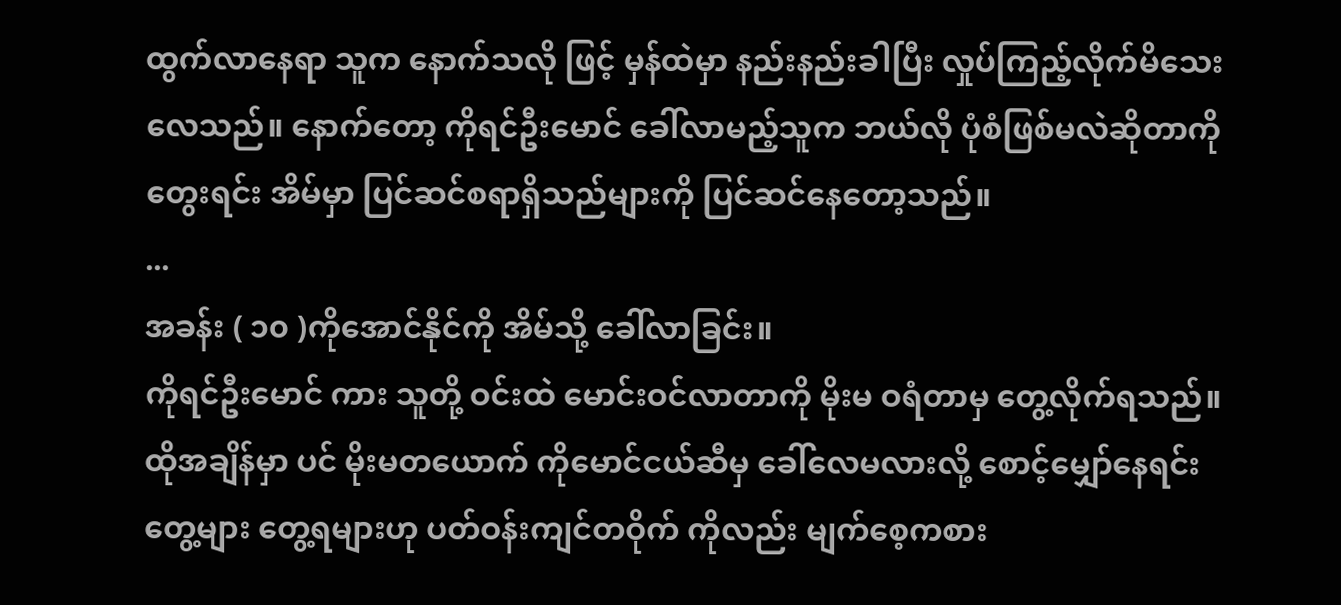ထွက်လာနေရာ သူက နောက်သလို ဖြင့် မှန်ထဲမှာ နည်းနည်းခါပြီး လှုပ်ကြည့်လိုက်မိသေးလေသည်။ နောက်တော့ ကိုရင်ဦးမောင် ခေါ်လာမည့်သူက ဘယ်လို ပုံစံဖြစ်မလဲဆိုတာကို တွေးရင်း အိမ်မှာ ပြင်ဆင်စရာရှိသည်များကို ပြင်ဆင်နေတော့သည်။
...
အခန်း ( ၁၀ )ကိုအောင်နိုင်ကို အိမ်သို့ ခေါ်လာခြင်း။
ကိုရင်ဦးမောင် ကား သူတို့ ဝင်းထဲ မောင်းဝင်လာတာကို မိုးမ ဝရံတာမှ တွေ့လိုက်ရသည်။ ထိုအချိန်မှာ ပင် မိုးမတယောက် ကိုမောင်ငယ်ဆီမှ ခေါ်လေမလားလို့ စောင့်မျှော်နေရင်း တွေ့များ တွေ့ရများဟု ပတ်ဝန်းကျင်တဝိုက် ကိုလည်း မျက်စေ့ကစား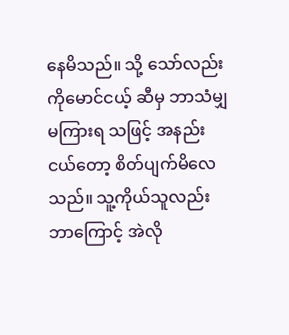နေမိသည်။ သို့ သော်လည်း ကိုမောင်ငယ့် ဆီမှ ဘာသံမျှ မကြားရ သဖြင့် အနည်းငယ်တော့ စိတ်ပျက်မိလေသည်။ သူ့ကိုယ်သူလည်း ဘာကြောင့် အဲလို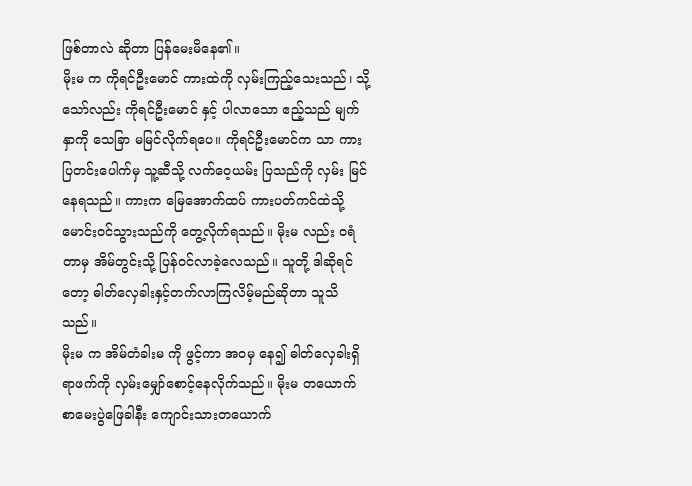ဖြစ်တာလဲ ဆိုတာ ပြန်မေးမိနေ၏။
မိုးမ က ကိုရင်ဦးမောင် ကားထဲကို လှမ်းကြည့်သေးသည်၊ သို့သော်လည်း ကိုရင်ဦးမောင် နှင့် ပါလာသော ဧည့်သည် မျက်နှာကို သေခြာ မမြင်လိုက်ရပေ။ ကိုရင်ဦးမောင်က သာ ကားပြတင်းပေါက်မှ သူ့ဆီသို့ လက်ဝေ့ယမ်း ပြသည်ကို လှမ်း မြင်နေရသည်။ ကားက မြေအောက်ထပ် ကားပတ်ကင်ထဲသို့ မောင်းဝင်သွားသည်ကို တွေ့လိုက်ရသည်။ မိုးမ လည်း ဝရံတာမှ အိမ်တွင်းသို့ ပြန်ဝင်လာခဲ့လေသည်။ သူတို့ ဒါဆိုရင်တော့ ဓါတ်လှေခါးနှင့်တက်လာကြလိမ့်မည်ဆိုတာ သူသိသည်။
မိုးမ က အိမ်တံခါးမ ကို ဖွင့်ကာ အဝမှ နေ၍ ဓါတ်လှေခါးရှိရာဖက်ကို လှမ်းမျှော်စောင့်နေလိုက်သည်။ မိုးမ တယောက် စာမေးပွဲဖြေခါနီး ကျောင်းသားတယောက်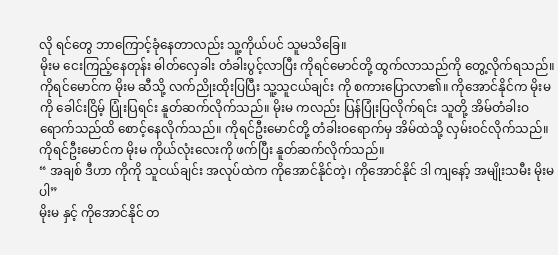လို ရင်တွေ ဘာကြောင့်ခုံနေတာလည်း သူ့ကိုယ်ပင် သူမသိခြေ။
မိုးမ ငေးကြည့်နေတုန်း ဓါတ်လှေခါး တံခါးပွင့်လာပြီး ကိုရင်မောင်တို့ ထွက်လာသည်ကို တွေ့လိုက်ရသည်။ ကိုရင်မောင်က မိုးမ ဆီသို့ လက်ညိုးထိုးပြပြီး သူ့သူငယ်ချင်း ကို စကားပြောလာ၏။ ကိုအောင်နိုင်က မိုးမ ကို ခေါင်းငြိမ့် ပြုံးပြရင်း နူတ်ဆက်လိုက်သည်။ မိုးမ ကလည်း ပြန်ပြုံးပြလိုက်ရင်း သူတို့ အိမ်တံခါးဝရောက်သည်ထိ စောင့်နေလိုက်သည်။ ကိုရင်ဦးမောင်တို့ တံခါးဝရောက်မှ အိမ်ထဲသို့ လှမ်းဝင်လိုက်သည်။ ကိုရင်ဦးမောင်က မိုးမ ကိုယ်လုံးလေးကို ဖက်ပြီး နူတ်ဆက်လိုက်သည်။
“ အချစ် ဒီဟာ ကိုကို သူငယ်ချင်း အလုပ်ထဲက ကိုအောင်နိုင်တဲ့၊ ကိုအောင်နိုင် ဒါ ကျနော့် အမျိုးသမီး မိုးမ ပါ”
မိုးမ နှင့် ကိုအောင်နိုင် တ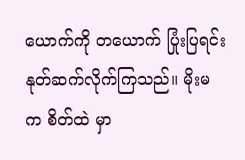ယောက်ကို တယောက် ပြုံးပြရင်း နုတ်ဆက်လိုက်ကြသည်။ မိုးမ က စိတ်ထဲ မှာ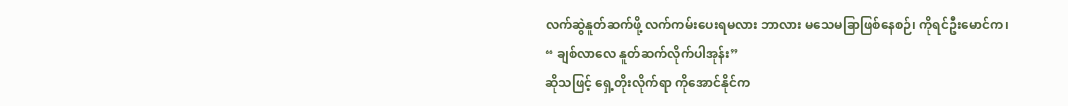လက်ဆွဲနူတ်ဆက်ဖို့ လက်ကမ်းပေးရမလား ဘာလား မသေမခြာဖြစ်နေစဉ်၊ ကိုရင်ဦးမောင်က၊
“ ချစ်လာလေ နူတ်ဆက်လိုက်ပါအုန်း”
ဆိုသဖြင့် ရှေ့တိုးလိုက်ရာ ကိုအောင်နိုင်က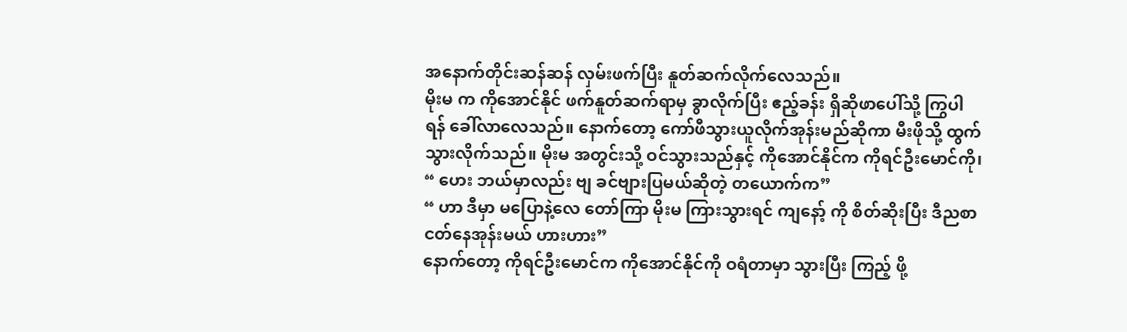အနောက်တိုင်းဆန်ဆန် လှမ်းဖက်ပြီး နူတ်ဆက်လိုက်လေသည်။
မိုးမ က ကိုအောင်နိုင် ဖက်နူတ်ဆက်ရာမှ ခွာလိုက်ပြီး ဧည့်ခန်း ရှိဆိုဖာပေါ်သို့ ကြွပါရန် ခေါ်လာလေသည်။ နောက်တော့ ကော်ဖီသွားယူလိုက်အုန်းမည်ဆိုကာ မီးဖိုသို့ ထွက်သွားလိုက်သည်။ မိုးမ အတွင်းသို့ ဝင်သွားသည်နှင့် ကိုအောင်နိုင်က ကိုရင်ဦးမောင်ကို၊
“ ဟေး ဘယ်မှာလည်း ဗျ ခင်ဗျားပြမယ်ဆိုတဲ့ တယောက်က”
“ ဟာ ဒီမှာ မပြောနဲ့လေ တော်ကြာ မိုးမ ကြားသွားရင် ကျနော့် ကို စိတ်ဆိုးပြီး ဒီညစာ ငတ်နေအုန်းမယ် ဟားဟား”
နောက်တော့ ကိုရင်ဦးမောင်က ကိုအောင်နိုင်ကို ဝရံတာမှာ သွားပြီး ကြည့် ဖို့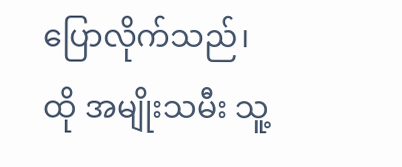ပြောလိုက်သည်၊ ထို အမျိုးသမီး သူ့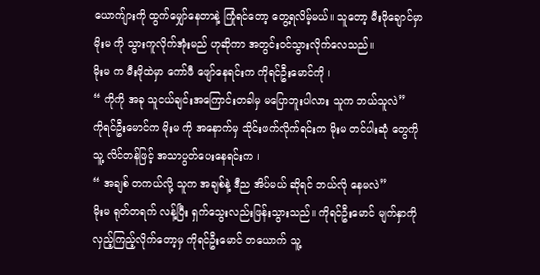ယောက်ျားကို ထွက်မျှော်နေတာနဲ့ ကြုံရင်တော့ တွေ့ရလိမ့်မယ်။ သူတော့ မီးဖိုချောင်မှာ မိုးမ ကို သွားကူလိုက်အုံးမည် ဟုဆိုကာ အတွင်းဝင်သွားလိုက်လေသည်။
မိုးမ က မီးဖိုထဲမှာ ကော်ဖီ ဖျော်နေရင်းက ကိုရင်ဦးမောင်ကို ၊
“ ကိုကို အခု သူငယ်ချင်းအကြောင်းတခါမှ မပြောဘူးပါလား သူက ဘယ်သူလဲ”
ကိုရင်ဦးမောင်က မိုးမ ကို အနောက်မှ သိုင်းဖက်လိုက်ရင်းက မိုးမ တင်ပါးဆုံ တွေကို သူ့ လိင်တန်ဖြင့် အသာပွတ်ပေးနေရင်းက ၊
“ အချစ် တကယ်လို့ သူက အချစ်နဲ့ ဒီည အိပ်မယ် ဆိုရင် ဘယ်လို နေမလဲ”
မိုးမ ရုတ်တရက် လန့်ပြီး ရှက်သွေးလည်းဖြန်းသွားသည်။ ကိုရင်ဦးမောင် မျက်နှာကို လှည့်ကြည့်လိုက်တော့မှ ကိုရင်ဦးမောင် တယောက် သူ့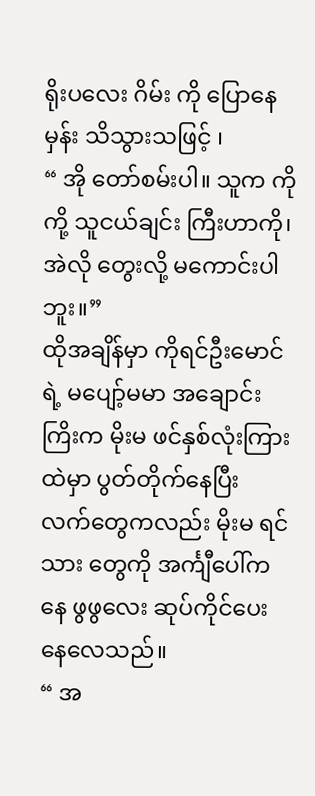ရိုးပလေး ဂိမ်း ကို ပြောနေမှန်း သိသွားသဖြင့် ၊
“ အို တော်စမ်းပါ။ သူက ကိုကို့ သူငယ်ချင်း ကြီးဟာကို၊ အဲလို တွေးလို့ မကောင်းပါဘူး။”
ထိုအချိန်မှာ ကိုရင်ဦးမောင်ရဲ့ မပျော့်မမာ အချောင်းကြိးက မိုးမ ဖင်နှစ်လုံးကြားထဲမှာ ပွတ်တိုက်နေပြီး လက်တွေကလည်း မိုးမ ရင်သား တွေကို အင်္ကျီပေါ်ကနေ ဖွဖွလေး ဆုပ်ကိုင်ပေးနေလေသည်။
“ အ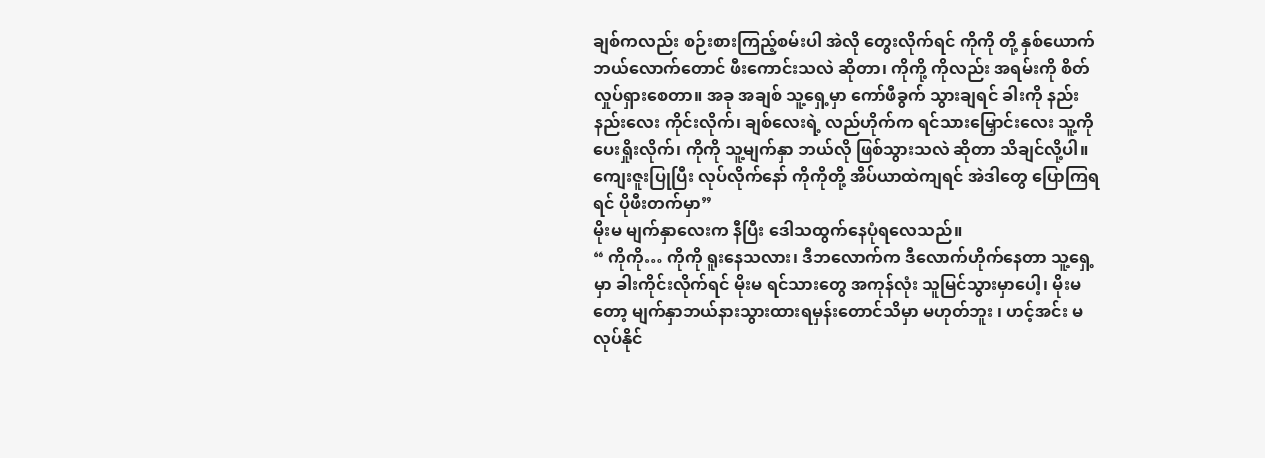ချစ်ကလည်း စဉ်းစားကြည့်စမ်းပါ အဲလို တွေးလိုက်ရင် ကိုကို တို့ နှစ်ယောက် ဘယ်လောက်တောင် ဖီးကောင်းသလဲ ဆိုတာ၊ ကိုကို့ ကိုလည်း အရမ်းကို စိတ်လှုပ်ရှားစေတာ။ အခု အချစ် သူ့ရှေ့မှာ ကော်ဖီခွက် သွားချရင် ခါးကို နည်းနည်းလေး ကိုင်းလိုက်၊ ချစ်လေးရဲ့ လည်ဟိုက်က ရင်သားမြှောင်းလေး သူ့ကို ပေးရှိုးလိုက်၊ ကိုကို သူ့မျက်နှာ ဘယ်လို ဖြစ်သွားသလဲ ဆိုတာ သိချင်လို့ပါ။ ကျေးဇူးပြုပြီး လုပ်လိုက်နော် ကိုကိုတို့ အိပ်ယာထဲကျရင် အဲဒါတွေ ပြောကြရရင် ပိုဖီးတက်မှာ”
မိုးမ မျက်နှာလေးက နီပြီး ဒေါသထွက်နေပုံရလေသည်။
“ ကိုကို… ကိုကို ရူးနေသလား၊ ဒီဘလောက်က ဒီလောက်ဟိုက်နေတာ သူ့ရှေ့မှာ ခါးကိုင်းလိုက်ရင် မိုးမ ရင်သားတွေ အကုန်လုံး သူမြင်သွားမှာပေါ့၊ မိုးမ တော့ မျက်နှာဘယ်နားသွားထားရမှန်းတောင်သိမှာ မဟုတ်ဘူး ၊ ဟင့်အင်း မလုပ်နိုင်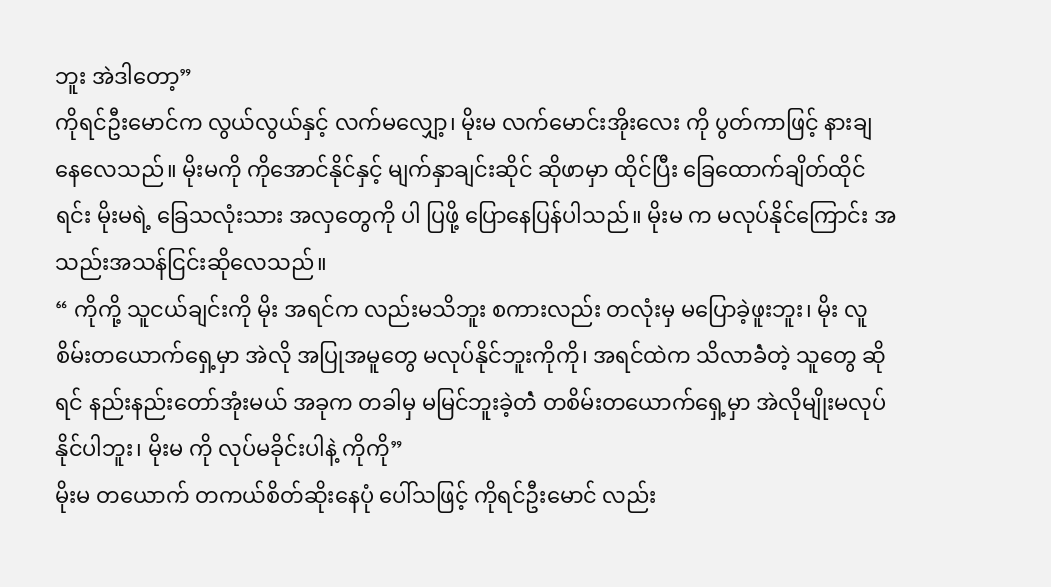ဘူး အဲဒါတော့”
ကိုရင်ဦးမောင်က လွယ်လွယ်နှင့် လက်မလျှော့၊ မိုးမ လက်မောင်းအိုးလေး ကို ပွတ်ကာဖြင့် နားချနေလေသည်။ မိုးမကို ကိုအောင်နိုင်နှင့် မျက်နှာချင်းဆိုင် ဆိုဖာမှာ ထိုင်ပြီး ခြေထောက်ချိတ်ထိုင်ရင်း မိုးမရဲ့ ခြေသလုံးသား အလှတွေကို ပါ ပြဖို့ ပြောနေပြန်ပါသည်။ မိုးမ က မလုပ်နိုင်ကြောင်း အသည်းအသန်ငြင်းဆိုလေသည်။
“ ကိုကို့ သူငယ်ချင်းကို မိုး အရင်က လည်းမသိဘူး စကားလည်း တလုံးမှ မပြောခဲ့ဖူးဘူး၊ မိုး လူစိမ်းတယောက်ရှေ့မှာ အဲလို အပြုအမူတွေ မလုပ်နိုင်ဘူးကိုကို၊ အရင်ထဲက သိလာခဲံတဲ့ သူတွေ ဆိုရင် နည်းနည်းတော်အုံးမယ် အခုက တခါမှ မမြင်ဘူးခဲ့တဲံ တစိမ်းတယောက်ရှေ့မှာ အဲလိုမျိုးမလုပ်နိုင်ပါဘူး၊ မိုးမ ကို လုပ်မခိုင်းပါနဲ့ ကိုကို”
မိုးမ တယောက် တကယ်စိတ်ဆိုးနေပုံ ပေါ်သဖြင့် ကိုရင်ဦးမောင် လည်း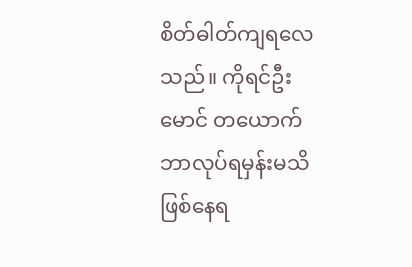စိတ်ဓါတ်ကျရလေသည်။ ကိုရင်ဦးမောင် တယောက်ဘာလုပ်ရမှန်းမသိဖြစ်နေရ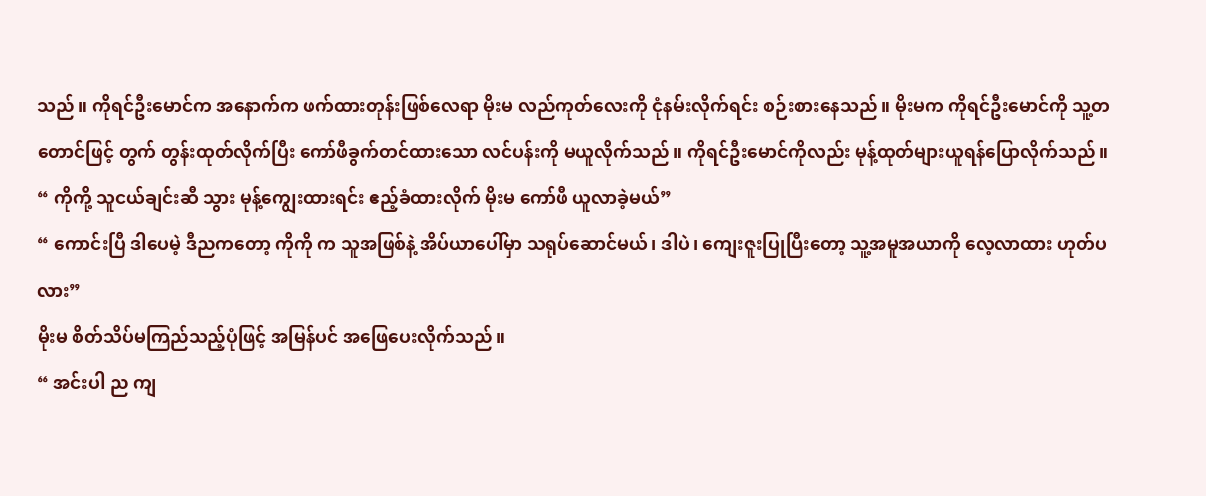သည်။ ကိုရင်ဦးမောင်က အနောက်က ဖက်ထားတုန်းဖြစ်လေရာ မိုးမ လည်ကုတ်လေးကို ငုံနမ်းလိုက်ရင်း စဉ်းစားနေသည်။ မိုးမက ကိုရင်ဦးမောင်ကို သူ့တတောင်ဖြင့် တွက် တွန်းထုတ်လိုက်ပြီး ကော်ဖီခွက်တင်ထားသော လင်ပန်းကို မယူလိုက်သည်။ ကိုရင်ဦးမောင်ကိုလည်း မုန့်ထုတ်များယူရန်ပြောလိုက်သည်။
“ ကိုကို့ သူငယ်ချင်းဆီ သွား မုန့်ကျွေးထားရင်း ဧည့်ခံထားလိုက် မိုးမ ကော်ဖီ ယူလာခဲ့မယ်”
“ ကောင်းပြီ ဒါပေမဲ့ ဒီညကတော့ ကိုကို က သူအဖြစ်နဲ့ အိပ်ယာပေါ်မှာ သရုပ်ဆောင်မယ်၊ ဒါပဲ၊ ကျေးဇူးပြုပြီးတော့ သူ့အမူအယာကို လေ့လာထား ဟုတ်ပလား”
မိုးမ စိတ်သိပ်မကြည်သည့်ပုံဖြင့် အမြန်ပင် အဖြေပေးလိုက်သည်။
“ အင်းပါ ည ကျ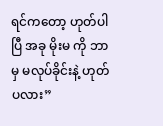ရင်ကတော့ ဟုတ်ပါပြီ အခု မိုးမ ကို ဘာမှ မလုပ်ခိုင်းနဲ့ ဟုတ်ပလား”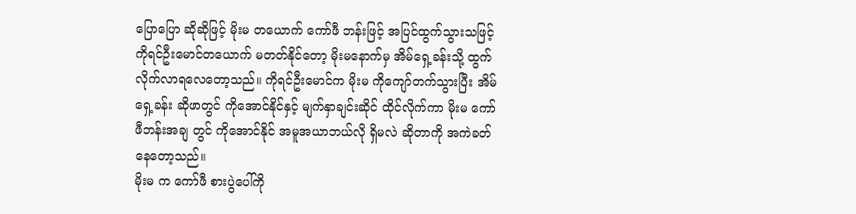ပြောပြော ဆိုဆိုဖြင့် မိုးမ တယောက် ကော်ဖီ ဘန်းဖြင့် အပြင်ထွက်သွားသဖြင့် ကိုရင်ဦးမောင်တယောက် မတတ်နိုင်တော့ မိုးမနောက်မှ အိမ်ရှေ့ခန်းသို့ ထွက်လိုက်လာရလေတော့သည်။ ကိုရင်ဦးမောင်က မိုးမ ကိုကျော်တက်သွားပြီး အိမ်ရှေ့ခန်း ဆိုဖာတွင် ကိုအောင်နိုင်နှင့် မျက်နှာချင်းဆိုင် ထိုင်လိုက်ကာ မိုးမ ကော်ဖီဘန်းအချ တွင် ကိုအောင်နိုင် အမူအယာဘယ်လို ရှိမလဲ ဆိုတာကို အကဲခတ်နေတော့သည်။
မိုးမ က ကော်ဖီ စားပွဲပေါ်ကို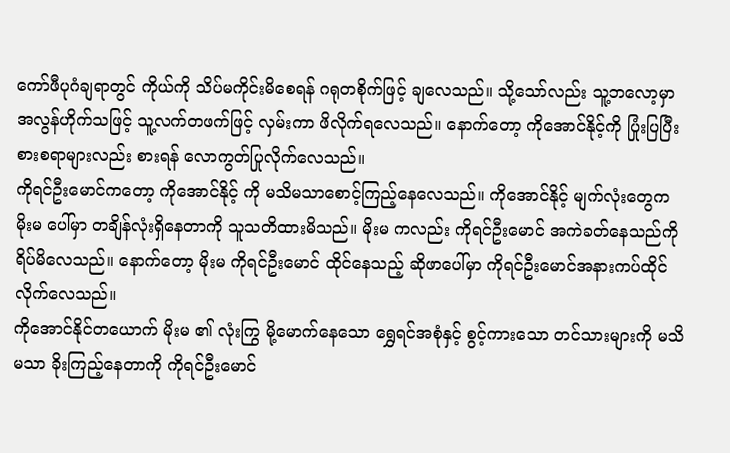ကော်ဖီပုဂံချရာတွင် ကိုယ်ကို သိပ်မကိုင်းမိစေရန် ဂရုတစိုက်ဖြင့် ချလေသည်။ သို့သော်လည်း သူ့ဘလော့မှာအလွန်ဟိုက်သဖြင့် သူ့လက်တဖက်ဖြင့် လှမ်းကာ ဖိလိုက်ရလေသည်။ နောက်တော့ ကိုအောင်နိုင့်ကို ပြုံးပြပြီး စားစရာများလည်း စားရန် လောကွတ်ပြုလိုက်လေသည်။
ကိုရင်ဦးမောင်ကတော့ ကိုအောင်နိုင့် ကို မသိမသာစောင့်ကြည့်နေလေသည်။ ကိုအောင်နိုင့် မျက်လုံးတွေက မိုးမ ပေါ်မှာ တချိန်လုံးရှိနေတာကို သူသတိထားမိသည်။ မိုးမ ကလည်း ကိုရင်ဦးမောင် အကဲခတ်နေသည်ကို ရိပ်မိလေသည်။ နောက်တော့ မိုးမ ကိုရင်ဦးမောင် ထိုင်နေသည့် ဆိုဖာပေါ်မှာ ကိုရင်ဦးမောင်အနားကပ်ထိုင်လိုက်လေသည်။
ကိုအောင်နိုင်တယောက် မိုးမ ၏ လုံးကြွ မို့မောက်နေသော ရွှေရင်အစုံနှင့် စွင့်ကားသော တင်သားများကို မသိမသာ ခိုးကြည့်နေတာကို ကိုရင်ဦးမောင်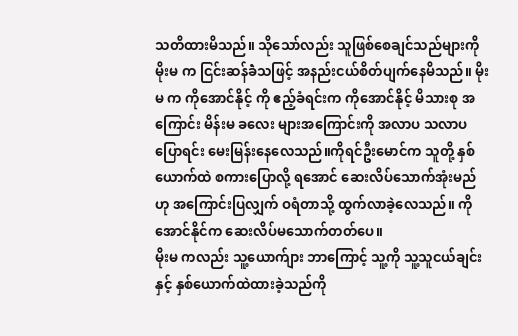သတိထားမိသည်။ သိုသော်လည်း သူဖြစ်စေချင်သည်များကို မိုးမ က ငြင်းဆန်ခဲံသဖြင့် အနည်းငယ်စိတ်ပျက်နေမိသည်။ မိုးမ က ကိုအောင်နိုင့် ကို ဧည့်ခံရင်းက ကိုအောင်နိုင့် မိသားစု အကြောင်း မိန်းမ ခလေး များအကြောင်းကို အလာပ သလာပ ပြောရင်း မေးမြန်းနေလေသည်။ကိုရင်ဦးမောင်က သူတို့ နှစ်ယောက်ထဲ စကားပြောလို့ ရအောင် ဆေးလိပ်သောက်အုံးမည်ဟု အကြောင်းပြလျှက် ဝရံတာသို့ ထွက်လာခဲ့လေသည်။ ကိုအောင်နိုင်က ဆေးလိပ်မသောက်တတ်ပေ။
မိုးမ ကလည်း သူ့ယောက်ျား ဘာကြောင့် သူ့ကို သူ့သူငယ်ချင်းနှင့် နှစ်ယောက်ထဲထားခဲ့သည်ကို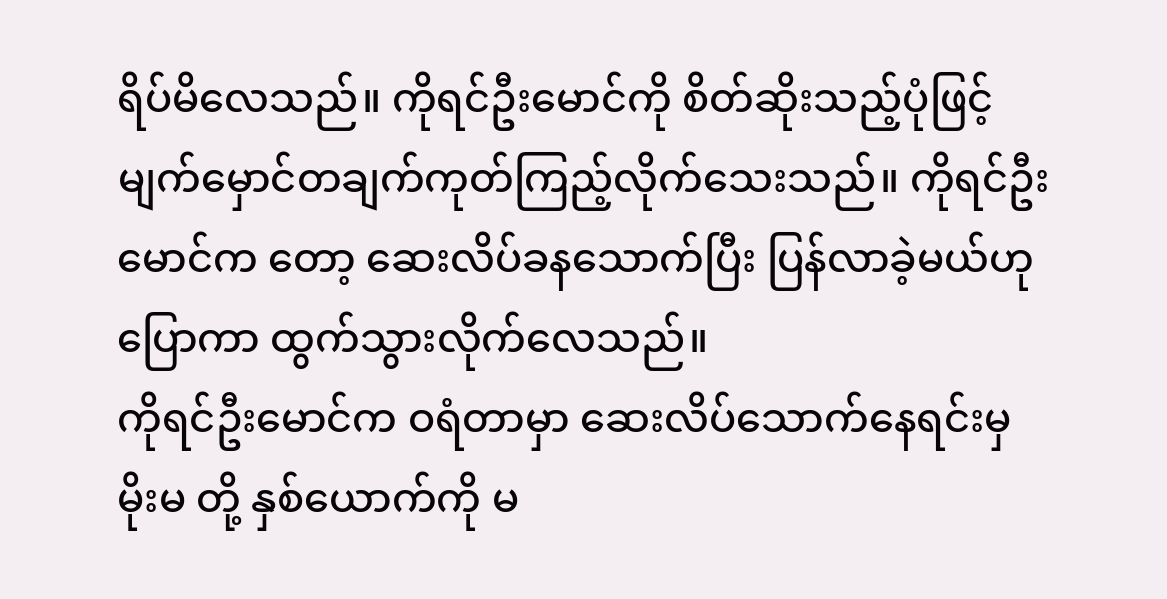ရိပ်မိလေသည်။ ကိုရင်ဦးမောင်ကို စိတ်ဆိုးသည့်ပုံဖြင့် မျက်မှောင်တချက်ကုတ်ကြည့်လိုက်သေးသည်။ ကိုရင်ဦးမောင်က တော့ ဆေးလိပ်ခနသောက်ပြီး ပြန်လာခဲ့မယ်ဟု ပြောကာ ထွက်သွားလိုက်လေသည်။
ကိုရင်ဦးမောင်က ဝရံတာမှာ ဆေးလိပ်သောက်နေရင်းမှ မိုးမ တို့ နှစ်ယောက်ကို မ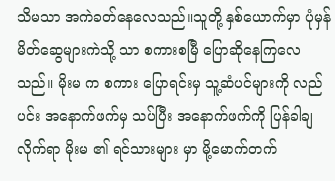သိမသာ အကဲခတ်နေလေသည်။သူတို့ နှစ်ယောက်မှာ ပုံမှန်မိတ်ဆွေများကဲသို့ သာ စကားစမြီ ပြောဆိုနေကြလေသည်။ မိုးမ က စကား ပြောရင်းမှ သူ့ဆံပင်များကို လည်ပင်း အနောက်ဖက်မှ သပ်ပြီး အနောက်ဖက်ကို ပြန်ခါချလိုက်ရာ မိုးမ ၏ ရင်သားများ မှာ မို့မောက်တက်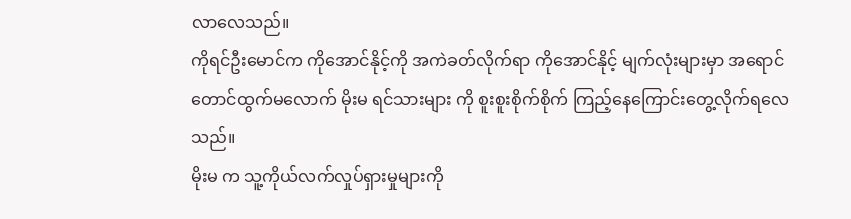လာလေသည်။
ကိုရင်ဦးမောင်က ကိုအောင်နိုင့်ကို အကဲခတ်လိုက်ရာ ကိုအောင်နိုင့် မျက်လုံးများမှာ အရောင်တောင်ထွက်မလောက် မိုးမ ရင်သားများ ကို စူးစူးစိုက်စိုက် ကြည့်နေကြောင်းတွေ့လိုက်ရလေသည်။
မိုးမ က သူ့ကိုယ်လက်လှုပ်ရှားမှုများကို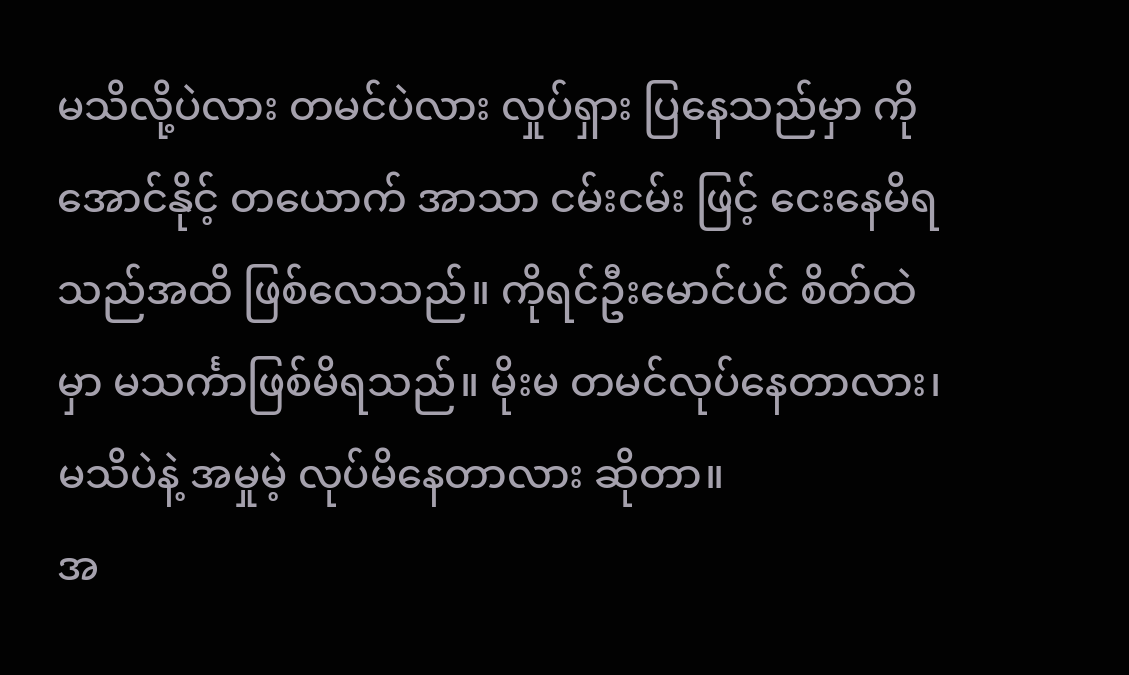မသိလို့ပဲလား တမင်ပဲလား လှုပ်ရှား ပြနေသည်မှာ ကိုအောင်နိုင့် တယောက် အာသာ ငမ်းငမ်း ဖြင့် ငေးနေမိရသည်အထိ ဖြစ်လေသည်။ ကိုရင်ဦးမောင်ပင် စိတ်ထဲမှာ မသင်္ကာဖြစ်မိရသည်။ မိုးမ တမင်လုပ်နေတာလား၊ မသိပဲနဲ့ အမှုမဲ့ လုပ်မိနေတာလား ဆိုတာ။
အ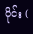ပိုင်း (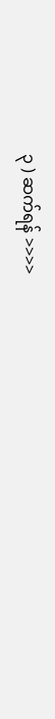၃ ) ဆက်ရန် >>>>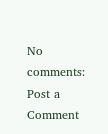No comments:
Post a Comment